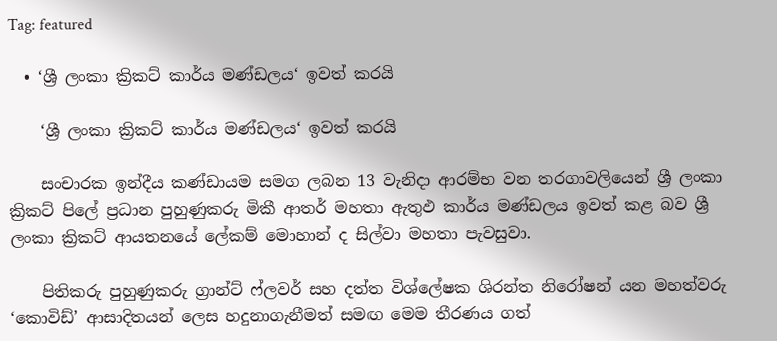Tag: featured

  • ‘ශ්‍රී ලංකා ක්‍රිකට් කාර්ය මණ්ඩලය‘ ඉවත් කරයි

    ‘ශ්‍රී ලංකා ක්‍රිකට් කාර්ය මණ්ඩලය‘ ඉවත් කරයි

    සංචාරක ඉන්දීය කණ්ඩායම සමග ලබන 13 වැනිදා ආරම්භ වන තරගාවලියෙන් ශ්‍රී ලංකා ක්‍රිකට් පිලේ ප්‍රධාන පුහුණුකරු මිකී ආතර් මහතා ඇතුඵ කාර්ය මණ්ඩලය ඉවත් කළ බව ශ්‍රී ලංකා ක්‍රිකට් ආයතනයේ ලේකම් මොහාන් ද සිල්වා මහතා පැවසුවා.

    පිතිකරු පුහුණුකරු ග්‍රාන්ට් ෆ්ලවර් සහ දත්ත විශ්ලේෂක ශිරන්ත නිරෝෂන් යන මහත්වරු ‘කොවිඩ්’ ආසාදිතයන් ලෙස හදුනාගැනීමත් සමඟ මෙම තීරණය ගත්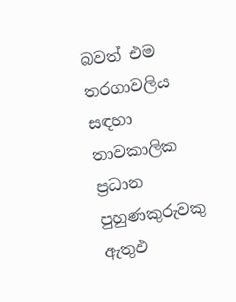බවත් එම තරගාවලිය සඳහා තාවකාලික ප්‍රධාන පුහුණකුරුවකු ඇතුඵ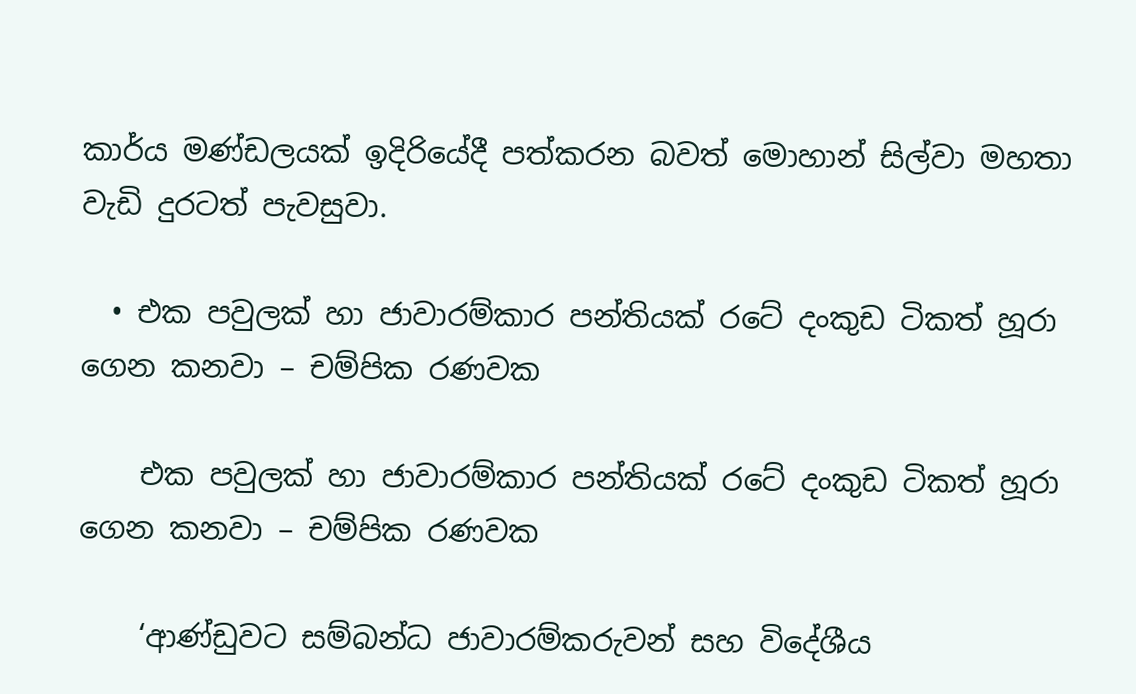කාර්ය මණ්ඩලයක් ඉදිරියේදී පත්කරන බවත් මොහාන් සිල්වා මහතා වැඩි දුරටත් පැවසුවා.

  • එක පවුලක් හා ජාවාරම්කාර පන්තියක් රටේ දංකුඩ ටිකත් හූරා ගෙන කනවා – චම්පික රණවක

    එක පවුලක් හා ජාවාරම්කාර පන්තියක් රටේ දංකුඩ ටිකත් හූරා ගෙන කනවා – චම්පික රණවක

    ‘ආණ්ඩුවට සම්බන්ධ ජාවාරම්කරුවන් සහ විදේශීය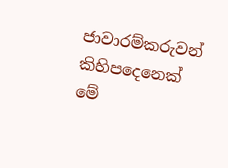ජාවාරම්කරුවන් කිහිපදෙනෙක් මේ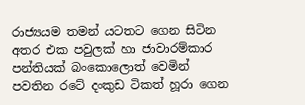රාජ්‍යයම තමන් යටතට ගෙන සිටින අතර එක පවුලක් හා ජාවාරම්කාර පන්තියක් බංකොලොත් වෙමින් පවතින රටේ දංකුඩ ටිකත් හූරා ගෙන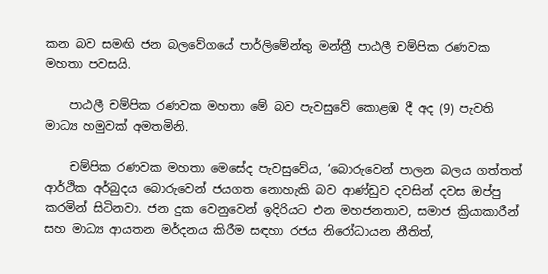කන බව සමඟි ජන බලවේගයේ පාර්ලිමේන්තු මන්ත්‍රී පාඨලී චම්පික රණවක මහතා පවසයි.

    පාඨලී චම්පික රණවක මහතා මේ බව පැවසුවේ කොළඹ දී අද (9) පැවති මාධ්‍ය හමුවක් අමතමිනි.

    චම්පික රණවක මහතා මෙසේද පැවසුවේය, ‘බොරුවෙන් පාලන බලය ගත්තත් ආර්ථික අර්බුදය බොරුවෙන් ජයගත නොහැකි බව ආණ්ඩුව දවසින් දවස ඔප්පු කරමින් සිටිනවා. ජන දුක වෙනුවෙන් ඉදිරියට එන මහජනතාව, සමාජ ක්‍රියාකාරීන් සහ මාධ්‍ය ආයතන මර්දනය කිරීම සඳහා රජය නිරෝධායන නීතිත්,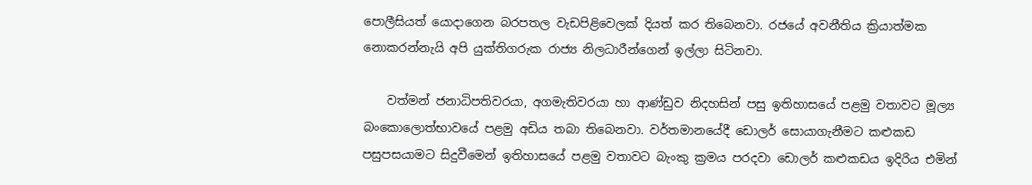පොලීසියත් යොදාගෙන බරපතල වැඩපිළිවෙලක් දියත් කර තිබෙනවා. රජයේ අවනීතිය ක්‍රියාත්මක නොකරන්නැයි අපි යුක්තිගරුක රාජ්‍ය නිලධාරීන්ගෙන් ඉල්ලා සිටිනවා.

    වත්මන් ජනාධිපතිවරයා, අගමැතිවරයා හා ආණ්ඩුව නිදහසින් පසු ඉතිහාසයේ පළමු වතාවට මූල්‍ය බංකොලොත්භාවයේ පළමු අඩිය තබා තිබෙනවා. වර්තමානයේදී ඩොලර් සොයාගැනීමට කළුකඩ පසුපසයාමට සිදුවීමෙන් ඉතිහාසයේ පළමු වතාවට බැංකු ක්‍රමය පරදවා ඩොලර් කළුකඩය ඉදිරිය එමින්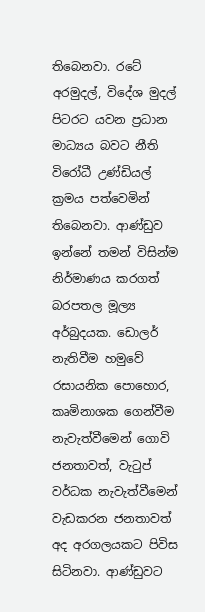තිබෙනවා. රටේ අරමුදල්, විදේශ මුදල් පිටරට යවන ප්‍රධාන මාධ්‍යය බවට නීති විරෝධී උණ්ඩියල් ක්‍රමය පත්වෙමින් තිබෙනවා. ආණ්ඩුව ඉන්නේ තමන් විසින්ම නිර්මාණය කරගත් බරපතල මූල්‍ය අර්බුදයක. ඩොලර් නැතිවීම හමුවේ රසායනික පොහොර, කෘමිනාශක ගෙන්වීම නැවැත්වීමෙන් ගොවි ජනතාවත්, වැටුප් වර්ධක නැවැත්වීමෙන් වැඩකරන ජනතාවත් අද අරගලයකට පිවිස සිටිනවා. ආණ්ඩුවට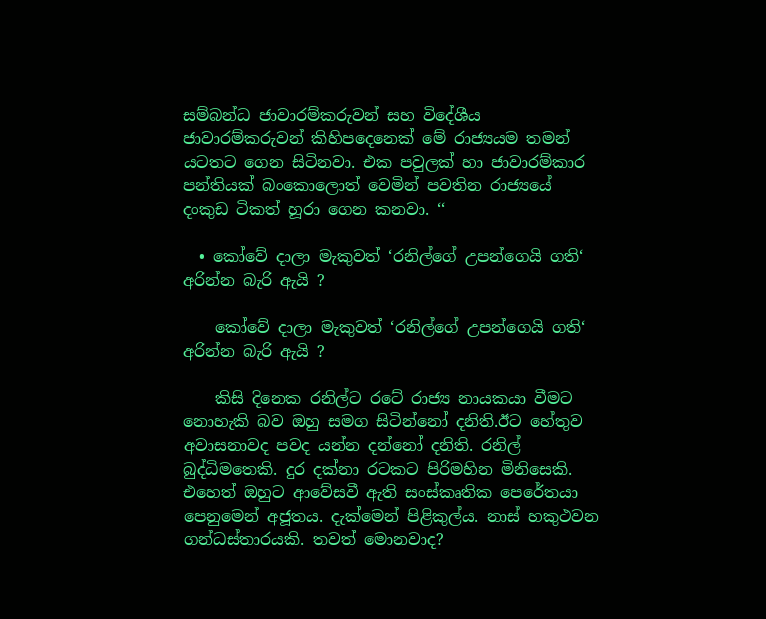සම්බන්ධ ජාවාරම්කරුවන් සහ විදේශීය ජාවාරම්කරුවන් කිහිපදෙනෙක් මේ රාජ්‍යයම තමන් යටතට ගෙන සිටිනවා. එක පවුලක් හා ජාවාරම්කාර පන්තියක් බංකොලොත් වෙමින් පවතින රාජ්‍යයේ දංකුඩ ටිකත් හූරා ගෙන කනවා. ‘‘

  • කෝවේ දාලා මැකුවත් ‘රනිල්ගේ උපන්ගෙයි ගති‘ අරින්න බැරි ඇයි ?

    කෝවේ දාලා මැකුවත් ‘රනිල්ගේ උපන්ගෙයි ගති‘ අරින්න බැරි ඇයි ?

    කිසි දිනෙක රනිල්ට රටේ රාජ්‍ය නායකයා වීමට නොහැකි බව ඔහු සමග සිටින්නෝ දනිති.ඊට හේතුව අවාසනාවද පවද යන්න දන්නෝ දනිති. රනිල් බුද්ධිමතෙකි. දුර දක්නා රටකට පිරිමහින මිනිසෙකි. එහෙත් ඔහුට ආවේසවී ඇති සංස්කෘතික පෙරේතයා පෙනුමෙන් අජූතය. දැක්මෙන් පිළිකුල්ය. නාස් හකුථවන ගන්ධස්තාරයකි. තවත් මොනවාද?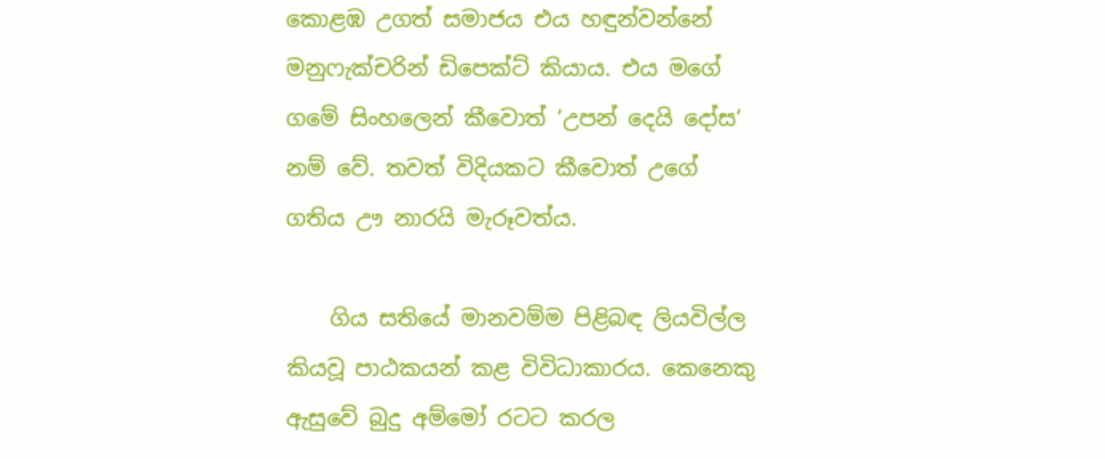කොළඹ උගත් සමාජය එය හඳුන්වන්නේ මනුෆැක්චරින් ඩිපෙක්ට් කියාය. එය මගේ ගමේ සිංහලෙන් කීවොත් ‘උපන් දෙයි දෝස‘ නම් වේ. තවත් විදියකට කීවොත් උගේ ගතිය ඌ නාරයි මැරූවත්ය.

    ගිය සතියේ මානවම්ම පිළිබඳ ලියවිල්ල කියවූ පාඨකයන් කළ විවිධාකාරය. කෙනෙකු ඇසුවේ බුදු අම්මෝ රටට කරල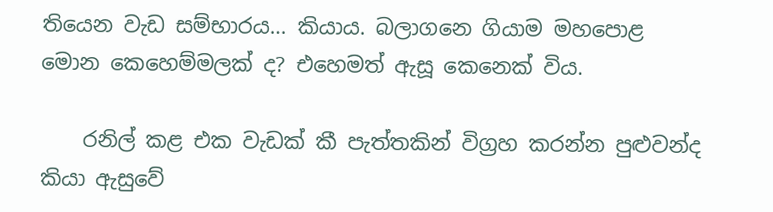තියෙන වැඩ සම්භාරය… කියාය. බලාගනෙ ගියාම මහපොළ මොන කෙහෙම්මලක් ද? එහෙමත් ඇසූ කෙනෙක් විය.

    රනිල් කළ එක වැඩක් කී පැත්තකින් විග්‍රහ කරන්න පුළුවන්ද කියා ඇසුවේ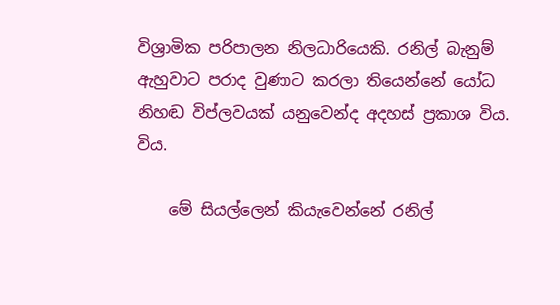විශ්‍රාමික පරිපාලන නිලධාරියෙකි. රනිල් බැනුම් ඇහුවාට පරාද වුණාට කරලා තියෙන්නේ යෝධ නිහඬ විප්ලවයක් යනුවෙන්ද අදහස් ප්‍රකාශ විය. විය.

    මේ සියල්ලෙන් කියැවෙන්නේ රනිල්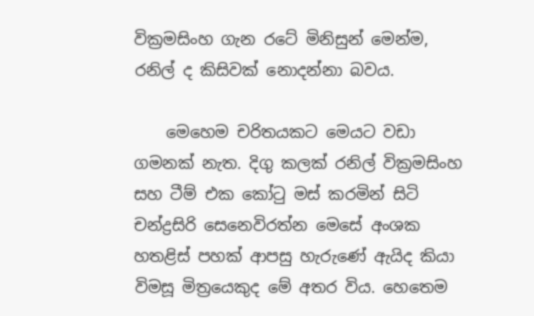වික්‍රමසිංහ ගැන රටේ මිනිසුන් මෙන්ම, රනිල් ද කිසිවක් නොදන්නා බවය.

    මෙහෙම චරිතයකට මෙයට වඩා ගමනක් නැත. දිගු කලක් රනිල් වික්‍රමසිංහ සහ ටීම් එක කෝටු මස් කරමින් සිටි චන්ද්‍රසිරි සෙනෙවිරත්න මෙසේ අංශක හතළිස් පහක් ආපසු හැරුණේ ඇයිද කියා විමසූ මිත්‍රයෙකුද මේ අතර විය. හෙතෙම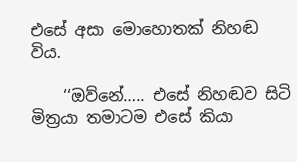එසේ අසා මොහොතක් නිහඬ විය.

    ‘‘ඔව්නේ….. එසේ නිහඬව සිටි මිත්‍රයා තමාටම එසේ කියා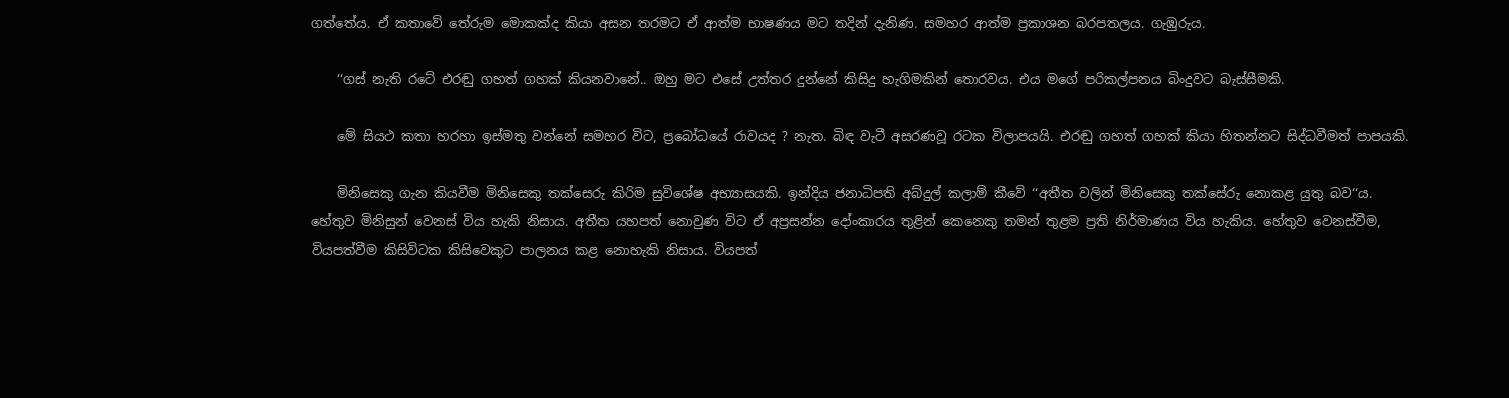ගත්තේය. ඒ කතාවේ තේරුම මොකක්ද කියා අසන තරමට ඒ ආත්ම භාෂණය මට තදින් දැනිණ. සමහර ආත්ම ප්‍රකාශන බරපතලය. ගැඹුරුය.

    ‘‘ගස් නැති රටේ එරඬු ගහත් ගහක් කියනවානේ.. ඔහු මට එසේ උත්තර දුන්නේ කිසිදු හැගිමකින් තොරවය. එය මගේ පරිකල්පනය බිංදුවට බැස්සීමකි.

    මේ සියථ කතා හරහා ඉස්මතු වන්නේ සමහර විට, ප්‍රබෝධයේ රාවයද ? නැත. බිඳ වැටී අසරණවූ රටක විලාපයයි. එරඬු ගහත් ගහක් කියා හිතන්නට සිද්ධවීමත් පාපයකි.

    මිනිසෙකු ගැන කියවීම මිනිසෙකු තක්සෙරු කිරිම සුවිශේෂ අභ්‍යාසයකි. ඉන්දිය ජනාධිපති අබ්දුල් කලාම් කීවේ ‘‘අතීත වලින් මිනිසෙකු තක්සේරු නොකළ යුතු බව‘‘ය. හේතුව මිනිසුන් වෙනස් විය හැකි නිසාය. අතීත යහපත් නොවුණ විට ඒ අප්‍රසන්න දෝංකාරය තුළින් කෙනෙකු තමන් තුළම ප්‍රති නිර්මාණය විය හැකිය. හේතුව වෙනස්වීම, වියපත්වීම කිසිවිටක කිසිවෙකුට පාලනය කළ නොහැකි නිසාය. වියපත්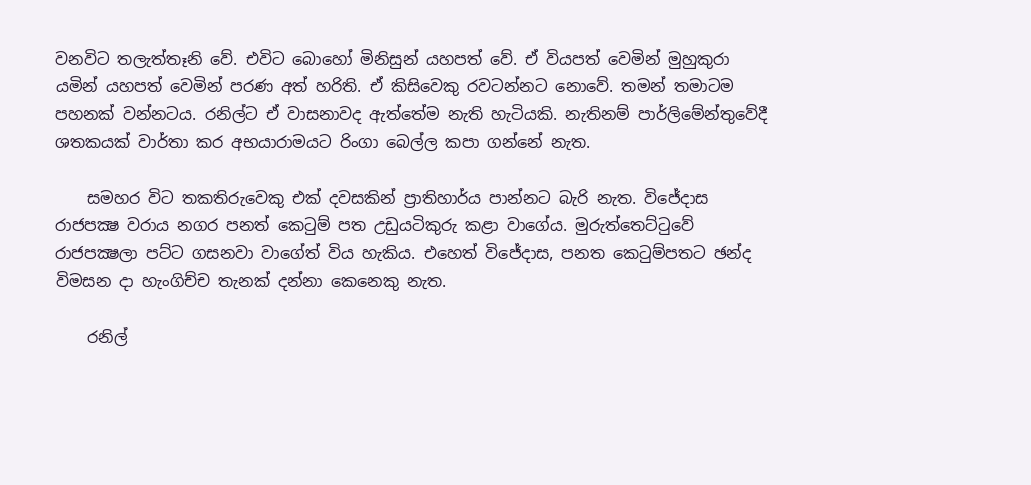වනවිට තලැත්තෑනි වේ. එවිට බොහෝ මිනිසුන් යහපත් වේ. ඒ වියපත් වෙමින් මුහුකුරා යමින් යහපත් වෙමින් පරණ අත් හරිති. ඒ කිසිවෙකු රවටන්නට නොවේ. තමන් තමාටම පහනක් වන්නටය. රනිල්ට ඒ වාසනාවද ඇත්තේම නැති හැටියකි. නැතිනම් පාර්ලිමේන්තුවේදී ශතකයක් වාර්තා කර අභයාරාමයට රිංගා බෙල්ල කපා ගන්නේ නැත.

    සමහර විට තකතිරුවෙකු එක් දවසකින් ප්‍රාතිහාර්ය පාන්නට බැරි නැත. විජේදාස රාජපක්‍ෂ වරාය නගර පනත් කෙටුම් පත උඩුයටිකුරු කළා වාගේය. මුරුත්තෙට්ටුවේ රාජපක්‍ෂලා පට්ට ගසනවා වාගේත් විය හැකිය. එහෙත් විජේදාස, පනත කෙටුම්පතට ඡන්ද විමසන දා හැංගිච්ච තැනක් දන්නා කෙනෙකු නැත.

    රනිල්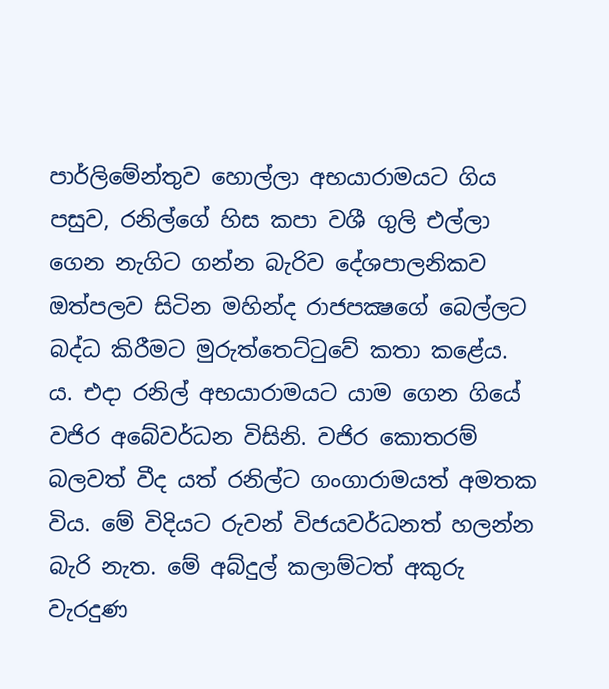පාර්ලිමේන්තුව හොල්ලා අභයාරාමයට ගිය පසුව, රනිල්ගේ හිස කපා වශී ගුලි එල්ලා ගෙන නැගිට ගන්න බැරිව දේශපාලනිකව ඔත්පලව සිටින මහින්ද රාජපක්‍ෂගේ බෙල්ලට බද්ධ කිරීමට මුරුත්තෙට්ටුවේ කතා කළේය. ය. එදා රනිල් අභයාරාමයට යාම ගෙන ගියේ වජිර අබේවර්ධන විසිනි. වජිර කොතරම් බලවත් වීද යත් රනිල්ට ගංගාරාමයත් අමතක විය. මේ විදියට රුවන් විජයවර්ධනත් හලන්න බැරි නැත. මේ අබ්දුල් කලාම්ටත් අකුරු වැරදුණ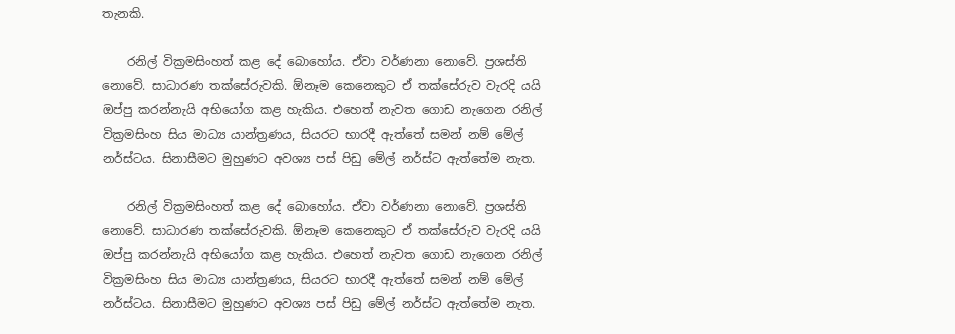තැනකි.

    රනිල් වික්‍රමසිංහත් කළ දේ බොහෝය. ඒවා වර්ණනා නොවේ. ප්‍රශස්ති නොවේ. සාධාරණ තක්සේරුවකි. ඕනෑම කෙනෙකුට ඒ තක්සේරුව වැරදි යයි ඔප්පු කරන්නැයි අභියෝග කළ හැකිය. එහෙත් නැවත ගොඩ නැගෙන රනිල් වික්‍රමසිංහ සිය මාධ්‍ය යාන්ත්‍රණය, සියරට භාරදී ඇත්තේ සමන් නම් මේල් නර්ස්ටය. සිනාසීමට මුහුණට අවශ්‍ය පස් පිඩු මේල් නර්ස්ට ඇත්තේම නැත.

    රනිල් වික්‍රමසිංහත් කළ දේ බොහෝය. ඒවා වර්ණනා නොවේ. ප්‍රශස්ති නොවේ. සාධාරණ තක්සේරුවකි. ඕනෑම කෙනෙකුට ඒ තක්සේරුව වැරදි යයි ඔප්පු කරන්නැයි අභියෝග කළ හැකිය. එහෙත් නැවත ගොඩ නැගෙන රනිල් වික්‍රමසිංහ සිය මාධ්‍ය යාන්ත්‍රණය, සියරට භාරදී ඇත්තේ සමන් නම් මේල් නර්ස්ටය. සිනාසීමට මුහුණට අවශ්‍ය පස් පිඩු මේල් නර්ස්ට ඇත්තේම නැත.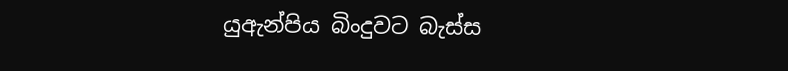යුඇන්පිය බිංදුවට බැස්ස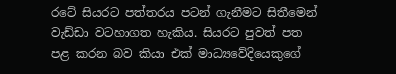රටේ සියරට පත්තරය පටන් ගැනීමට සිතීමෙන් වැඩ්ඩා වටහාගත හැකිය. සියරට පුවත් පත පළ කරන බව කියා එක් මාධ්‍යවේදියෙකුගේ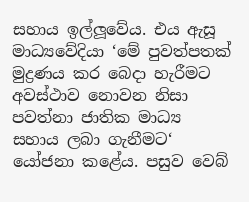සහාය ඉල්ලූවේය. එය ඇසූ මාධ්‍යවේදියා ‘මේ පුවත්පතක් මුද්‍රණය කර බෙදා හැරීමට අවස්ථාව නොවන නිසා පවත්නා ජාතික මාධ්‍ය සහාය ලබා ගැනීමට‘ යෝජනා කළේය. පසුව වෙබ්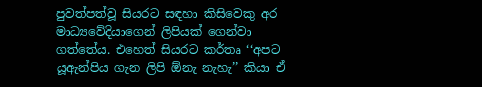පුවත්පත්වූ සියරට සඳහා කිසිවෙකු අර මාධ්‍යවේදියාගෙන් ලිපියක් ගෙන්වා ගත්තේය. එහෙත් සියරට කර්තෘ ‘‘අපට යූඇන්පිය ගැන ලිපි ඕනැ නැහැ’’ කියා ඒ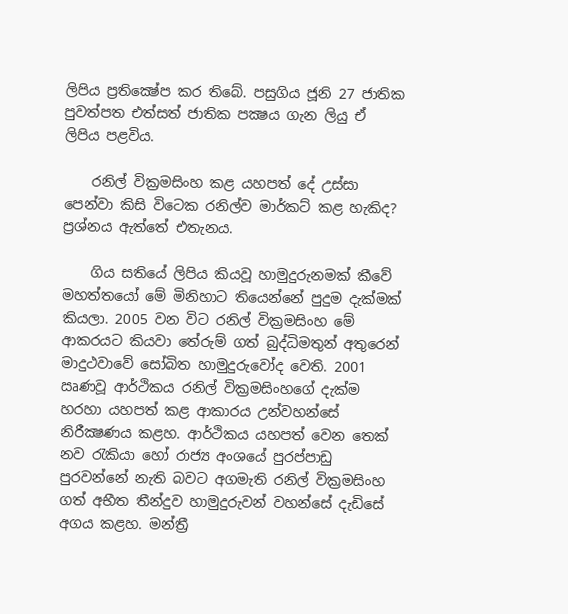ලිපිය ප්‍රතික්‍ෂේප කර තිබේ. පසුගිය ජූනි 27 ජාතික පුවත්පත එත්සත් ජාතික පක්‍ෂය ගැන ලියු ඒ ලිපිය පළවිය.

    රනිල් වික්‍රමසිංහ කළ යහපත් දේ උස්සා පෙන්වා කිසි විටෙක රනිල්ව මාර්කට් කළ හැකිද? ප්‍රශ්නය ඇත්තේ එතැනය.

    ගිය සතියේ ලිපිය කියවූ හාමුදුරුනමක් කීවේ මහත්තයෝ මේ මිනිහාට තියෙන්නේ පුදුම දැක්මක් කියලා. 2005 වන විට රනිල් වික්‍රමසිංහ මේ ආකරයට කියවා තේරුම් ගත් බුද්ධිමතුන් අතුරෙන් මාදුථවාවේ සෝබිත හාමුදුරුවෝද වෙති. 2001 ඍණවූ ආර්ථිකය රනිල් වික්‍රමසිංහගේ දැක්ම හරහා යහපත් කළ ආකාරය උන්වහන්සේ නිරීක්‍ෂණය කළහ. ආර්ථිකය යහපත් වෙන තෙක් නව රැකියා හෝ රාජ්‍ය අංශයේ පුරප්පාඩු පුරවන්නේ නැති බවට අගමැති රනිල් වික්‍රමසිංහ ගත් අභීත තීන්දුව හාමුදුරුවන් වහන්සේ දැඩිසේ අගය කළහ. මන්ත්‍රී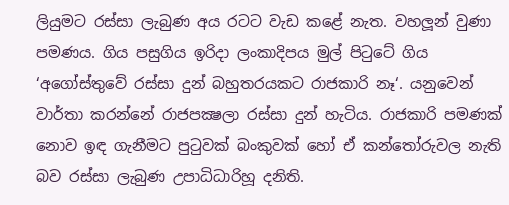ලියුමට රස්සා ලැබුණ අය රටට වැඩ කළේ නැත. වහලූන් වුණා පමණය. ගිය පසුගිය ඉරිදා ලංකාදිපය මුල් පිටුටේ ගිය ‘අගෝස්තුවේ රස්සා දුන් බහුතරයකට රාජකාරි නෑ‘. යනුවෙන් වාර්තා කරන්නේ රාජපක්‍ෂලා රස්සා දුන් හැටිය. රාජකාරි පමණක් නොව ඉඳ ගැනීමට පුටුවක් බංකුවක් හෝ ඒ කන්තෝරුවල නැති බව රස්සා ලැබුණ උපාධිධාරිහූ දනිති.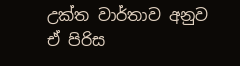උක්ත වාර්තාව අනුව ඒ පිරිස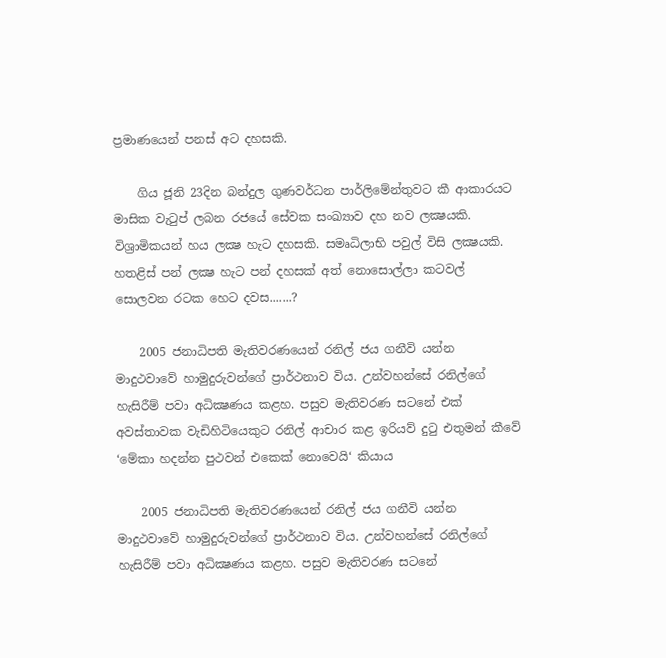ප්‍රමාණයෙන් පනස් අට දහසකි.

    ගිය ජූනි 23දින බන්දුල ගුණවර්ධන පාර්ලිමේන්තුවට කී ආකාරයට මාසික වැටුප් ලබන රජයේ සේවක සංඛ්‍යාව දහ නව ලක්‍ෂයකි. විශ්‍රාමිකයන් හය ලක්‍ෂ හැට දහසකි. සමෘධිලාභි පවුල් විසි ලක්‍ෂයකි. හතළිස් පන් ලක්‍ෂ හැට පන් දහසක් අත් නොසොල්ලා කටවල් සොලවන රටක හෙට දවස.......?

    2005 ජනාධිපති මැතිවරණයෙන් රනිල් ජය ගනීවි යන්න මාදුථවාවේ හාමුදුරුවන්ගේ ප්‍රාර්ථනාව විය. උන්වහන්සේ රනිල්ගේ හැසිරීම් පවා අධික්‍ෂණය කළහ. පසුව මැතිවරණ සටනේ එක් අවස්තාවක වැඩිහිටියෙකුට රනිල් ආචාර කළ ඉරියව් දුටු එතුමන් කීවේ ‘මේකා හදන්න පුථවන් එකෙක් නොවෙයි‘ කියාය

    2005 ජනාධිපති මැතිවරණයෙන් රනිල් ජය ගනීවි යන්න මාදුථවාවේ හාමුදුරුවන්ගේ ප්‍රාර්ථනාව විය. උන්වහන්සේ රනිල්ගේ හැසිරීම් පවා අධික්‍ෂණය කළහ. පසුව මැතිවරණ සටනේ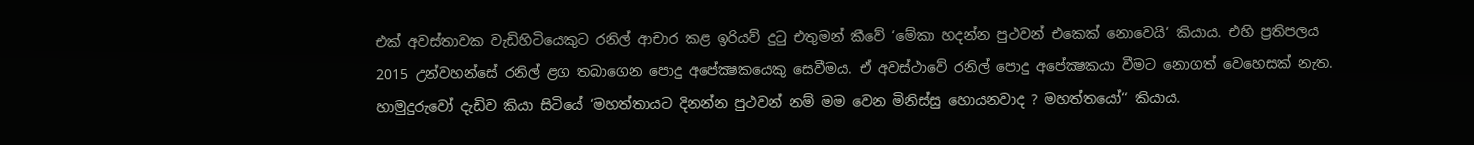එක් අවස්තාවක වැඩිහිටියෙකුට රනිල් ආචාර කළ ඉරියව් දුටු එතුමන් කීවේ ‘මේකා හදන්න පුථවන් එකෙක් නොවෙයි‘ කියාය. එහි ප්‍රතිපලය 2015 උන්වහන්සේ රනිල් ළග තබාගෙන පොදු අපේක්‍ෂකයෙකු සෙවීමය. ඒ අවස්ථාවේ රනිල් පොදු අපේක්‍ෂකයා වීමට නොගත් වෙහෙසක් නැත. හාමුදුරුවෝ දැඩිව කියා සිටියේ ‘මහත්තායට දිනන්න පුථවන් නම් මම වෙන මිනිස්සු හොයනවාද ? මහත්තයෝ‘‘ කියාය.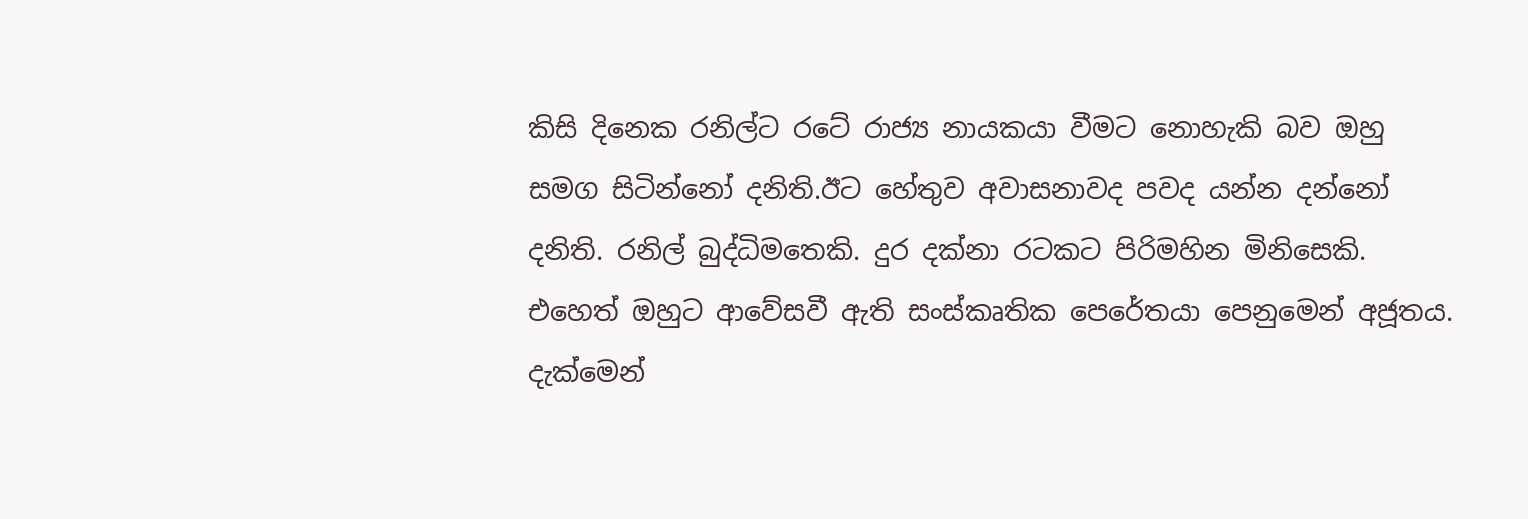කිසි දිනෙක රනිල්ට රටේ රාජ්‍ය නායකයා වීමට නොහැකි බව ඔහු සමග සිටින්නෝ දනිති.ඊට හේතුව අවාසනාවද පවද යන්න දන්නෝ දනිති. රනිල් බුද්ධිමතෙකි. දුර දක්නා රටකට පිරිමහින මිනිසෙකි. එහෙත් ඔහුට ආවේසවී ඇති සංස්කෘතික පෙරේතයා පෙනුමෙන් අජූතය. දැක්මෙන්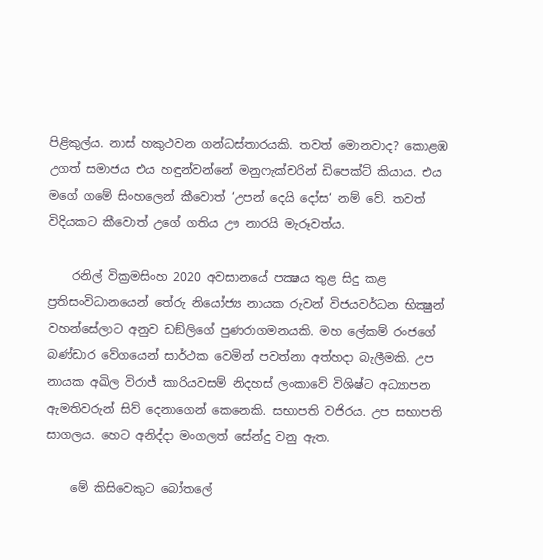පිළිකුල්ය. නාස් හකුථවන ගන්ධස්තාරයකි. තවත් මොනවාද? කොළඹ උගත් සමාජය එය හඳුන්වන්නේ මනුෆැක්චරින් ඩිපෙක්ට් කියාය. එය මගේ ගමේ සිංහලෙන් කීවොත් ‘උපන් දෙයි දෝස‘ නම් වේ. තවත් විදියකට කීවොත් උගේ ගතිය ඌ නාරයි මැරූවත්ය.

    රනිල් වික්‍රමසිංහ 2020 අවසානයේ පක්‍ෂය තුළ සිදු කළ ප්‍රතිසංවිධානයෙන් තේරු නියෝජ්‍ය නායක රුවන් විජයවර්ධන භික්‍ෂුන් වහන්සේලාට අනුව ඩඞ්ලිගේ පුණරාගමනයකි. මහ ලේකම් රංජගේ බණ්ඩාර වේගයෙන් සාර්ථක වෙමින් පවත්නා අත්හදා බැලීමකි. උප නායක අඛිල විරාජ් කාරියවසම් නිදහස් ලංකාවේ විශිෂ්ට අධ්‍යාපන ඇමතිවරුන් සිව් දෙනාගෙන් කෙනෙකි. සභාපති වජිරය. උප සභාපති සාගලය. හෙට අනිද්දා මංගලත් සේන්දු වනු ඇත.

    මේ කිසිවෙකුට බෝතලේ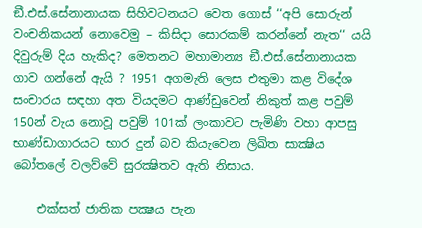ඞී.එස්.සේනානායක සිහිවටනයට වෙත ගොස් ‘‘අපි සොරුන් වංචනිකයන් නොවෙමු – කිසිදා සොරකම් කරන්නේ නැත‘‘ යයි දිවුරුම් දිය හැකිද? මෙතනට මහාමාන්‍ය ඞී.එස්.සේනානායක ගාව ගන්නේ ඇයි ? 1951 අගමැති ලෙස එතුමා කළ විදේශ සංචාරය සඳහා අත වියදමට ආණ්ඩුවෙන් නිකුත් කළ පවුම් 150න් වැය නොවූ පවුම් 101ක් ලංකාවට පැමිණි වහා ආපසු භාණ්ඩාගාරයට භාර දුන් බව කියැවෙන ලිඛිත සාක්‍ෂිය බෝතලේ වලව්වේ සුරක්‍ෂිතව ඇති නිසාය.

    එක්සත් ජාතික පක්‍ෂය පැන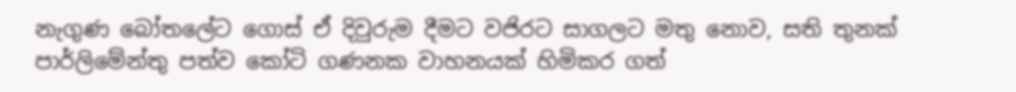නැගුණ බෝතලේට ගොස් ඒ දිවුරුම දීමට වජිරට සාගලට මතු නොව, සති තුනක් පාර්ලිමේන්තු පත්ව කෝටි ගණනක වාහනයක් හිමිකර ගත්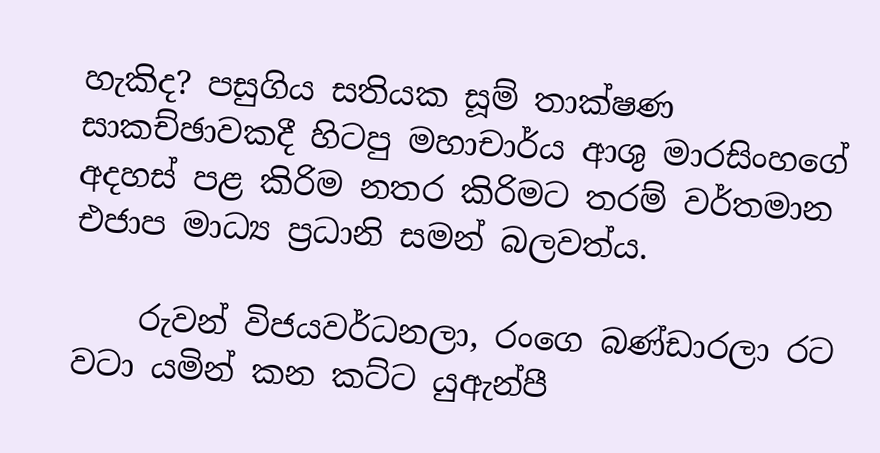හැකිද? පසුගිය සතියක සූම් තාක්ෂණ සාකච්ඡාවකදී හිටපු මහාචාර්ය ආශු මාරසිංහගේ අදහස් පළ කිරිම නතර කිරිමට තරම් වර්තමාන එජාප මාධ්‍ය ප්‍රධානි සමන් බලවත්ය.

    රුවන් විජයවර්ධනලා, රංගෙ බණ්ඩාරලා රට වටා යමින් කන කට්ට යුඇන්පී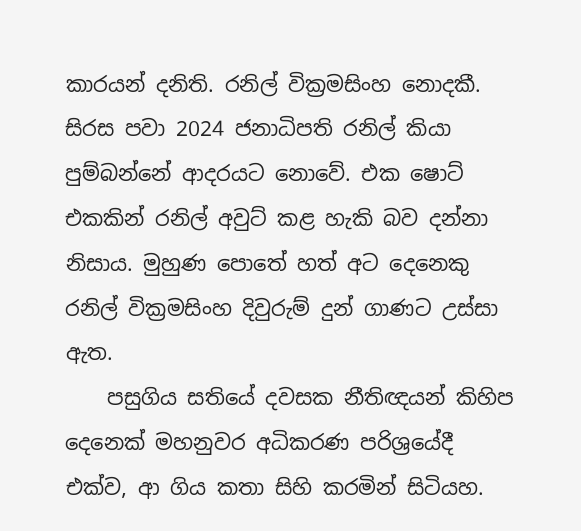කාරයන් දනිති. රනිල් වික්‍රමසිංහ නොදකී. සිරස පවා 2024 ජනාධිපති රනිල් කියා පුම්බන්නේ ආදරයට නොවේ. එක ෂොට් එකකින් රනිල් අවුට් කළ හැකි බව දන්නා නිසාය. මුහුණ පොතේ හත් අට දෙනෙකු රනිල් වික්‍රමසිංහ දිවුරුම් දුන් ගාණට උස්සා ඇත.
    පසුගිය සතියේ දවසක නීතිඥයන් කිහිප දෙනෙක් මහනුවර අධිකරණ පරිශ්‍රයේදී එක්ව, ආ ගිය කතා සිහි කරමින් සිටියහ.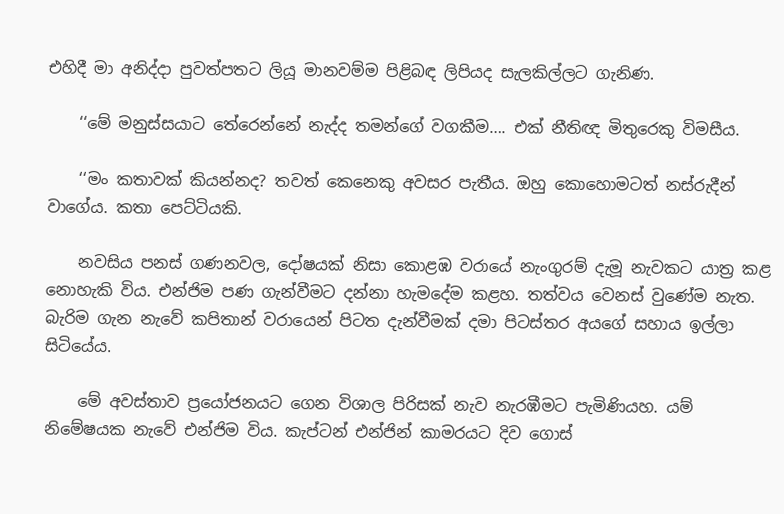එහිදී මා අනිද්දා පුවත්පතට ලියූ මානවම්ම පිළිබඳ ලිපියද සැලකිල්ලට ගැනිණ.

    ‘‘මේ මනුස්සයාට තේරෙන්නේ නැද්ද තමන්ගේ වගකීම…. එක් නීතිඥ මිතුරෙකු විමසීය.

    ‘‘මං කතාවක් කියන්නද? තවත් කෙනෙකු අවසර පැතීය. ඔහු කොහොමටත් නස්රුදීන් වාගේය. කතා පෙට්ටියකි.

    නවසිය පනස් ගණනවල, දෝෂයක් නිසා කොළඹ වරායේ නැංගුරම් දැමූ නැවකට යාත්‍ර කළ නොහැකි විය. එන්ජිම පණ ගැන්වීමට දන්නා හැමදේම කළහ. තත්වය වෙනස් වුණේම නැත. බැරිම ගැන නැවේ කපිතාන් වරායෙන් පිටත දැන්වීමක් දමා පිටස්තර අයගේ සහාය ඉල්ලා සිටියේය.

    මේ අවස්තාව ප්‍රයෝජනයට ගෙන විශාල පිරිසක් නැව නැරඹීමට පැමිණියහ. යම් නිමේෂයක නැවේ එන්ජිම විය. කැප්ටන් එන්ජින් කාමරයට දිව ගොස්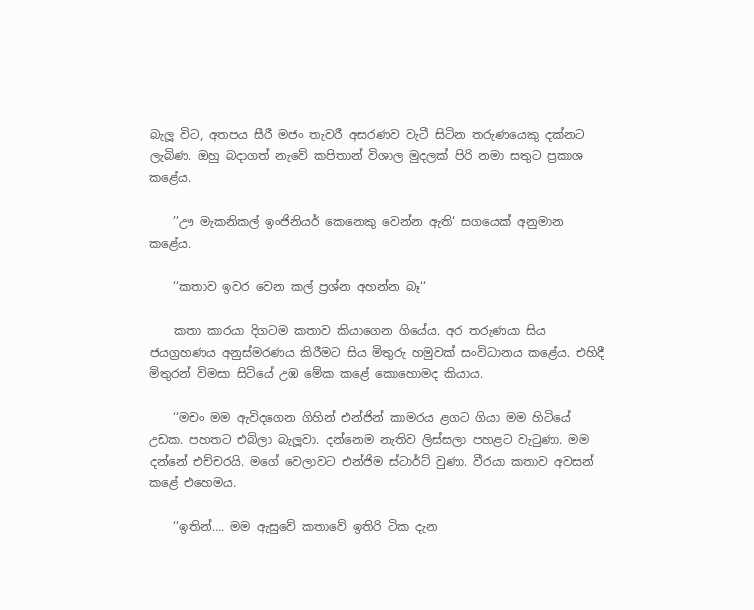බැලූ විට, අතපය සීරී මජං තැවරී අසරණව වැටී සිටින තරුණයෙකු දක්නට ලැබිණ. ඔහු බදාගත් නැවේ කපිතාන් විශාල මුදලක් පිරි නමා සතුට ප්‍රකාශ කළේය.

    ’’ඌ මැකනිකල් ඉංජිනියර් කෙනෙකු වෙන්න ඇති‘ සගයෙක් අනුමාන කළේය.

    ‘‘කතාව ඉවර වෙන කල් ප්‍රශ්න අහන්න බෑ‘‘

    කතා කාරයා දිගටම කතාව කියාගෙන ගියේය. අර තරුණයා සිය ජයග්‍රහණය අනුස්මරණය කිරීමට සිය මිතුරු හමුවක් සංවිධානය කළේය. එහිදී මිතුරන් විමසා සිටියේ උඹ මේක කළේ කොහොමද කියාය.

    ‘‘මචං මම ඇවිදගෙන ගිහින් එන්ජින් කාමරය ළගට ගියා මම හිටියේ උඩක. පහතට එබිලා බැලූවා. දන්නෙම නැතිව ලිස්සලා පහළට වැටුණා. මම දන්නේ එච්චරයි. මගේ වෙලාවට එන්ජිම ස්ටාර්ට් වුණා. වීරයා කතාව අවසන් කළේ එහෙමය.

    ‘‘ඉතින්…. මම ඇසුවේ කතාවේ ඉතිරි ටික දැන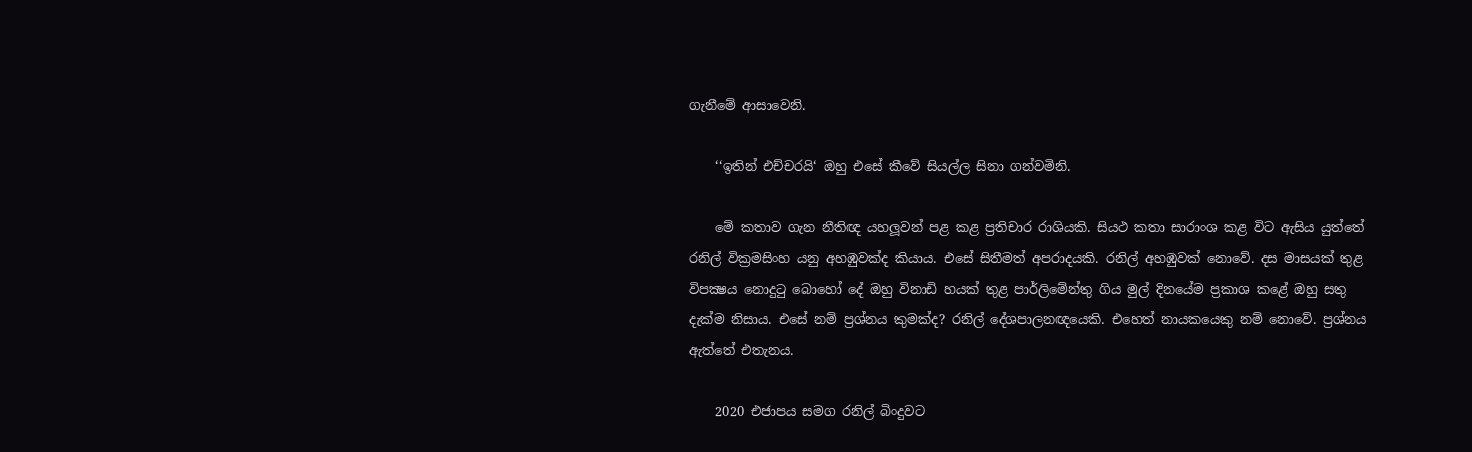ගැනීමේ ආසාවෙනි.

    ‘‘ඉතින් එච්චරයි‘ ඔහු එසේ කීවේ සියල්ල සිනා ගන්වමිනි.

    මේ කතාව ගැන නීතිඥ යහලූවන් පළ කළ ප්‍රතිචාර රාශියකි. සියථ කතා සාරාංශ කළ විට ඇසිය යුත්තේ රනිල් වික්‍රමසිංහ යනු අහඹුවක්ද කියාය. එසේ සිතීමත් අපරාදයකි. රනිල් අහඹුවක් නොවේ. දස මාසයක් තුළ විපක්‍ෂය නොදුටු බොහෝ දේ ඔහු විනාඩි හයක් තුළ පාර්ලිමේන්තු ගිය මුල් දිනයේම ප්‍රකාශ කළේ ඔහු සතු දැක්ම නිසාය. එසේ නම් ප්‍රශ්නය කුමක්ද? රනිල් දේශපාලනඥයෙකි. එහෙත් නායකයෙකු නම් නොවේ. ප්‍රශ්නය ඇත්තේ එතැනය.

    2020 එජාපය සමග රනිල් බිංදුවට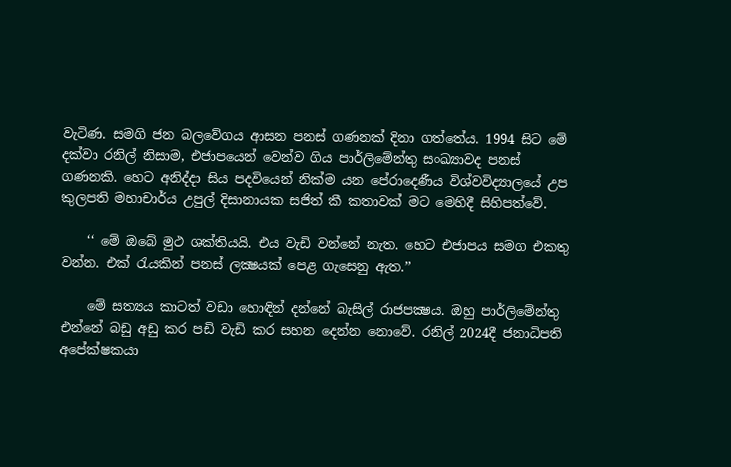වැටිණ. සමගි ජන බලවේගය ආසන පනස් ගණනක් දිනා ගත්තේය. 1994 සිට මේ දක්වා රනිල් නිසාම, එජාපයෙන් වෙන්ව ගිය පාර්ලිමේන්තු සංඛ්‍යාවද පනස් ගණනකි. හෙට අනිද්දා සිය පදවියෙන් නික්ම යන පේරාදෙණීය විශ්වවිද්‍යාලයේ උප කුලපති මහාචාර්ය උපුල් දිසානායක සජිත් කී කතාවක් මට මෙහිදී සිහිපත්වේ.

    ‘‘ මේ ඔබේ මුථ ශක්තියයි. එය වැඩි වන්නේ නැත. හෙට එජාපය සමග එකතු වන්න. එක් රැයකින් පනස් ලක්‍ෂයක් පෙළ ගැසෙනු ඇත.’’

    මේ සත්‍යය කාටත් වඩා හොඳින් දන්නේ බැසිල් රාජපක්‍ෂය. ඔහු පාර්ලිමේන්තු එන්නේ බඩු අඩු කර පඩි වැඩි කර සහන දෙන්න නොවේ. රනිල් 2024දී ජනාධිපති අපේක්ෂකයා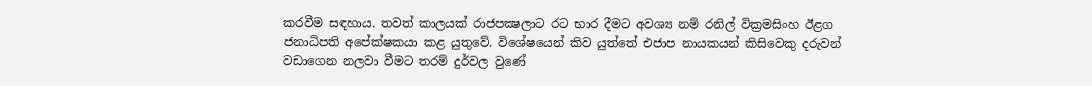කරවීම සඳහාය. තවත් කාලයක් රාජපක්‍ෂලාට රට භාර දීමට අවශ්‍ය නම් රනිල් වික්‍රමසිංහ ඊළග ජනාධිපති අපේක්ෂකයා කළ යුතුවේ. විශේෂයෙන් කිව යුත්තේ එජාප නායකයන් කිසිවෙකු දරුවන් වඩාගෙන නලවා වීමට තරම් දුර්වල වුණේ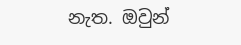නැත. ඔවුන්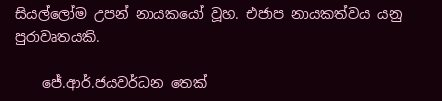සියල්ලෝම උපන් නායකයෝ වූහ. එජාප නායකත්වය යනු පුරාවෘතයකි.

    ජේ.ආර්.ජයවර්ධන තෙක්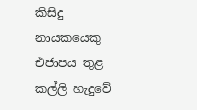කිසිදු නායකයෙකු එජාපය තුළ කල්ලි හැදුවේ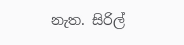නැත. සිරිල්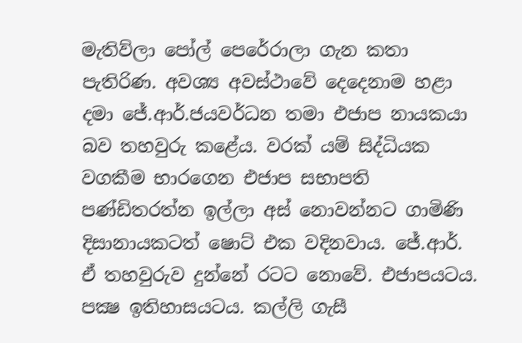මැතිව්ලා පෝල් පෙරේරාලා ගැන කතා පැතිරිණ. අවශ්‍ය අවස්ථාවේ දෙදෙනාම හළා දමා ජේ.ආර්.ජයවර්ධන තමා එජාප නායකයා බව තහවුරු කළේය. වරක් යම් සිද්ධියක වගකීම භාරගෙන එජාප සභාපති පණ්ඩිතරත්න ඉල්ලා අස් නොවන්නට ගාමිණි දිසානායකටත් ෂොට් එක වදිනවාය. ජේ.ආර්. ඒ තහවුරුව දුන්නේ රටට නොවේ. එජාපයටය. පක්‍ෂ ඉතිහාසයටය. කල්ලි ගැසී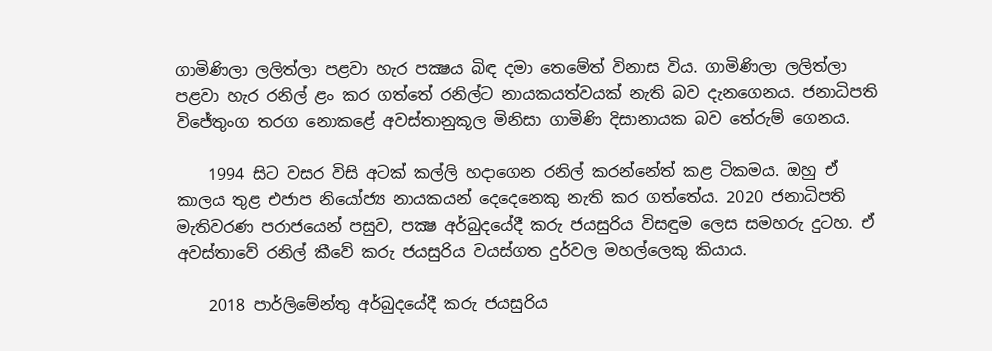ගාමිණිලා ලලිත්ලා පළවා හැර පක්‍ෂය බිඳ දමා තෙමේත් විනාස විය. ගාමිණිලා ලලිත්ලා පළවා හැර රනිල් ළං කර ගත්තේ රනිල්ට නායකයත්වයක් නැති බව දැනගෙනය. ජනාධිපති විජේතුංග තරග නොකළේ අවස්තානුකූල මිනිසා ගාමිණි දිසානායක බව තේරුම් ගෙනය.

    1994 සිට වසර විසි අටක් කල්ලි හදාගෙන රනිල් කරන්නේත් කළ ටිකමය. ඔහු ඒ කාලය තුළ එජාප නියෝජ්‍ය නායකයන් දෙදෙනෙකු නැති කර ගත්තේය. 2020 ජනාධිපති මැතිවරණ පරාජයෙන් පසුව, පක්‍ෂ අර්බුදයේදී කරු ජයසුරිය විසඳුම ලෙස සමහරු දුටහ. ඒ අවස්තාවේ රනිල් කීවේ කරු ජයසුරිය වයස්ගත දුර්වල මහල්ලෙකු කියාය.

    2018 පාර්ලිමේන්තු අර්බුදයේදී කරු ජයසුරිය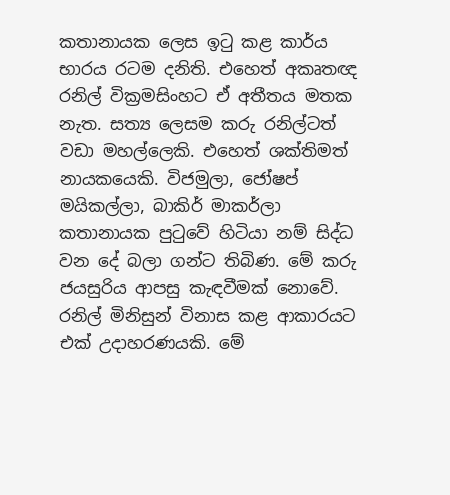කතානායක ලෙස ඉටු කළ කාර්ය භාරය රටම දනිති. එහෙත් අකෘතඥ රනිල් වික්‍රමසිංහට ඒ අතීතය මතක නැත. සත්‍ය ලෙසම කරු රනිල්ටත් වඩා මහල්ලෙකි. එහෙත් ශක්තිමත් නායකයෙකි. විජමුලා, ජෝෂප් මයිකල්ලා, බාකිර් මාකර්ලා කතානායක පුටුවේ හිටියා නම් සිද්ධ වන දේ බලා ගන්ට තිබිණ. මේ කරු ජයසුරිය ආපසු කැඳවීමක් නොවේ. රනිල් මිනිසුන් විනාස කළ ආකාරයට එක් උදාහරණයකි. මේ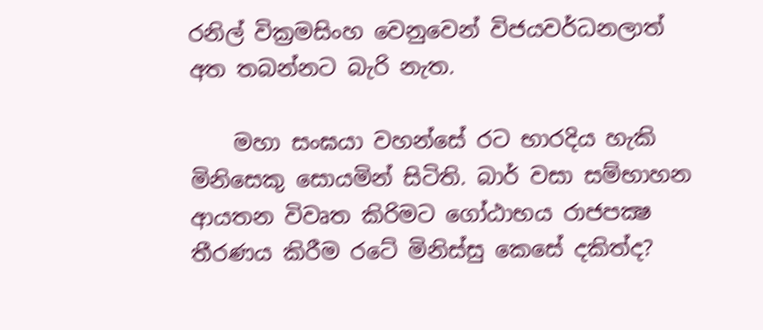රනිල් වික්‍රමසිංහ වෙනුවෙන් විජයවර්ධනලාත් අත තබන්නට බැරි නැත.

    මහා සංඝයා වහන්සේ රට භාරදිය හැකි මිනිසෙකු සොයමින් සිටිති. බාර් වසා සම්භාහන ආයතන විවෘත කිරිමට ගෝඨාභය රාජපක්‍ෂ තීරණය කිරීම රටේ මිනිස්සු කෙසේ දකිත්ද?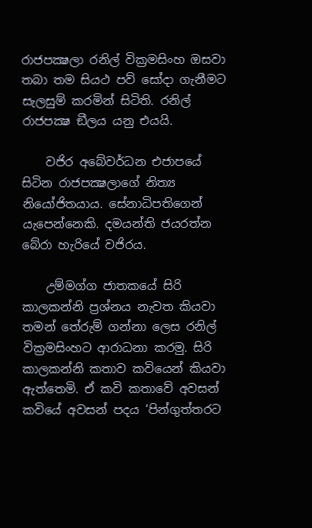රාජපක්‍ෂලා රනිල් වික්‍රමසිංහ ඔසවා තබා තම සියථ පව් සෝදා ගැනීමට සැලසුම් කරමින් සිටිති. රනිල් රාජපක්‍ෂ ඞීලය යනු එයයි.

    වජිර අබේවර්ධන එජාපයේ සිටින රාජපක්‍ෂලාගේ නිත්‍ය නියෝජිතයාය. සේනාධිපතිගෙන් යැපෙන්නෙකි. දමයන්ති ජයරත්න බේරා හැරියේ වජිරය.

    උම්මග්ග ජාතකයේ සිරි කාලකන්නි ප්‍රශ්නය නැවත කියවා තමන් තේරුම් ගන්නා ලෙස රනිල් වික්‍රමසිංහට ආරාධනා කරමු. සිරි කාලකන්නි කතාව කවියෙන් කියවා ඇත්තෙමි. ඒ කවි කතාවේ අවසන් කවියේ අවසන් පදය ‘පින්ගුත්තරට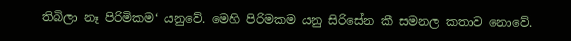තිබිලා නෑ පිරිමිකම‘ යනුවේ. මෙහි පිරිමකම යනු සිරිසේන කී සමනල කතාව නොවේ.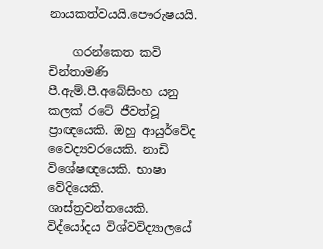නායකත්වයයි.පෞරුෂයයි.

    ගරන්කෙත කවි චින්තාමණි පී.ඇම්.පී.අබේසිංහ යනු කලක් රටේ ජීවත්වූ ප්‍රාඥයෙකි. ඔහු ආයුර්වේද වෛද්‍යවරයෙකි. නාඩි විශේෂඥයෙකි. භාෂා වේදියෙකි. ශාස්ත්‍රවන්තයෙකි. විද්යෝදය විශ්වවිද්‍යාලයේ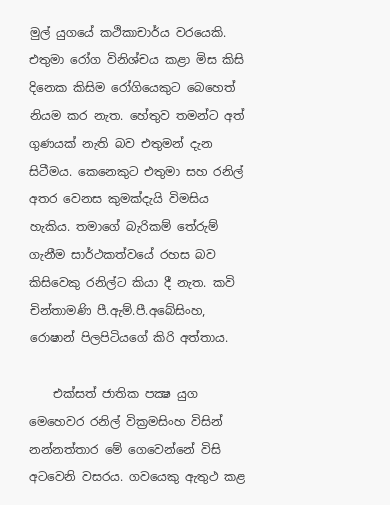මුල් යුගයේ කථිකාචාර්ය වරයෙකි. එතුමා රෝග විනිශ්චය කළා මිස කිසි දිනෙක කිසිම රෝගියෙකුට බෙහෙත් නියම කර නැත. හේතුව තමන්ට අත් ගුණයක් නැති බව එතුමන් දැන සිටීමය. කෙනෙකුට එතුමා සහ රනිල් අතර වෙනස කුමක්දැයි විමසිය හැකිය. තමාගේ බැරිකම් තේරුම් ගැනීම සාර්ථකත්වයේ රහස බව කිසිවෙකු රනිල්ට කියා දී නැත. කවි චින්තාමණි පී.ඇම්.පී.අබේසිංහ, රොෂාන් පිලපිටියගේ කිරි අත්තාය.

    එක්සත් ජාතික පක්‍ෂ යුග මෙහෙවර රනිල් වික්‍රමසිංහ විසින් නන්නත්තාර මේ ගෙවෙන්නේ විසි අටවෙනි වසරය. ගවයෙකු ඇතුථ කළ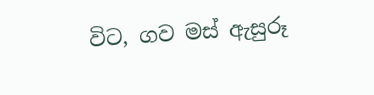විට, ගව මස් ඇසුරූ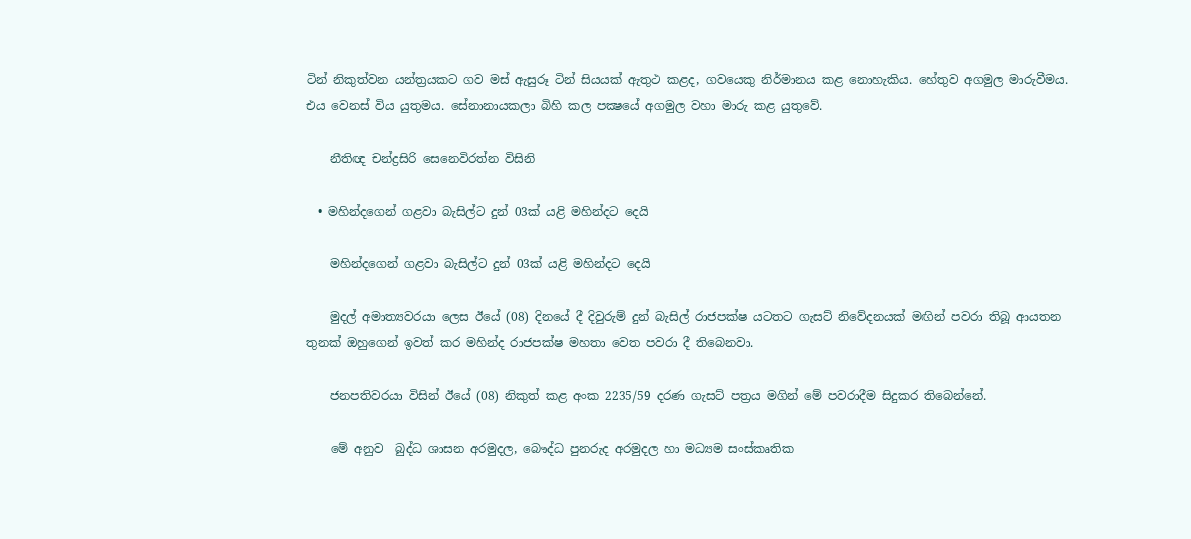ටින් නිකුත්වන යන්ත්‍රයකට ගව මස් ඇසුරූ ටින් සියයක් ඇතුථ කළද, ගවයෙකු නිර්මානය කළ නොහැකිය. හේතුව අගමුල මාරුවීමය. එය වෙනස් විය යුතුමය. සේනානායකලා බිහි කල පක්‍ෂයේ අගමුල වහා මාරු කළ යුතුවේ.

    නීතිඥ චන්ද්‍රසිරි සෙනෙවිරත්න විසිනි

  • මහින්දගෙන් ගළවා බැසිල්ට දුන් 03ක් යළි මහින්දට දෙයි

    මහින්දගෙන් ගළවා බැසිල්ට දුන් 03ක් යළි මහින්දට දෙයි

    මුදල් අමාත්‍යවරයා ලෙස ඊයේ (08) දිනයේ දී දිවුරුම් දුන් බැසිල් රාජපක්ෂ යටතට ගැසට් නිවේදනයක් මඟින් පවරා තිබූ ආයතන තුනක් ඔහුගෙන් ඉවත් කර මහින්ද රාජපක්ෂ මහතා වෙත පවරා දී තිබෙනවා.

    ජනපතිවරයා විසින් ඊයේ (08) නිකුත් කළ අංක 2235/59 දරණ ගැසට් පත්‍රය මගින් මේ පවරාදීම සිදුකර තිබෙන්නේ.

    මේ අනුව  බුද්ධ ශාසන අරමුදල, බෞද්ධ පුනරුද අරමුදල හා මධ්‍යම සංස්කෘතික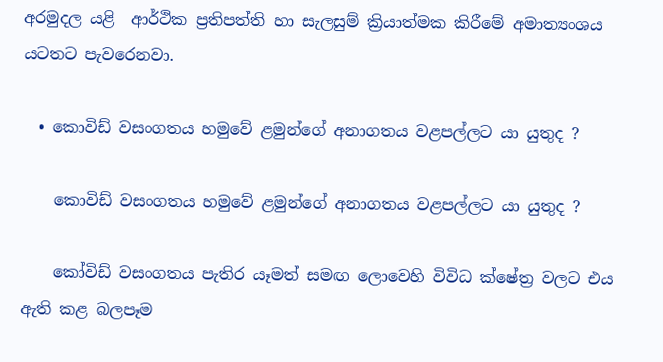අරමුදල යළි  ආර්ථික ප්‍රතිපත්ති හා සැලසුම් ක්‍රියාත්මක කිරීමේ අමාත්‍යංශය යටතට පැවරෙනවා.

  • කොවිඩ් වසංගතය හමුවේ ළමුන්ගේ අනාගතය වළපල්ලට යා යුතුද ?

    කොවිඩ් වසංගතය හමුවේ ළමුන්ගේ අනාගතය වළපල්ලට යා යුතුද ?

    කෝවිඩ් වසංගතය පැතිර යෑමත් සමඟ ලොවෙහි විවිධ ක්ෂේත්‍ර වලට එය ඇති කළ බලපෑම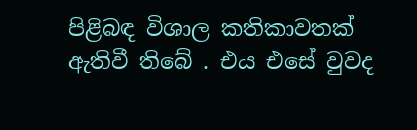පිළිබඳ විශාල කතිකාවතක් ඇතිවී තිබේ . එය එසේ වුවද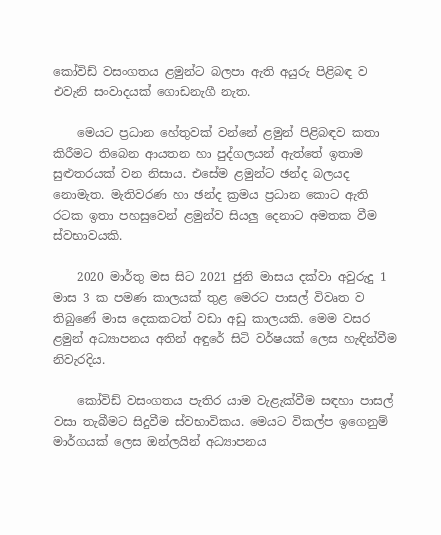කෝවිඩ් වසංගතය ළමුන්ට බලපා ඇති අයුරු පිළිබඳ ව එවැනි සංවාදයක් ගොඩනැගී නැත.

    මෙයට ප්‍රධාන හේතුවක් වන්නේ ළමුන් පිළිබඳව කතා කිරීමට තිබෙන ආයතන හා පුද්ගලයන් ඇත්තේ ඉතාම සුළුතරයක් වන නිසාය. එසේම ළමුන්ට ඡන්ද බලයද නොමැත. මැතිවරණ හා ඡන්ද ක්‍රමය ප්‍රධාන කොට ඇති රටක ඉතා පහසුවෙන් ළමුන්ව සියලු දෙනාට අමතක වීම ස්වභාවයකි.

    2020 මාර්තු මස සිට 2021 ජුනි මාසය දක්වා අවුරුදු 1 මාස 3 ක පමණ කාලයක් තුළ මෙරට පාසල් විවෘත ව තිබුණේ මාස දෙකකටත් වඩා අඩු කාලයකි. මෙම වසර ළමුන් අධ්‍යාපනය අතින් අඳුරේ සිටි වර්ෂයක් ලෙස හැඳින්වීම නිවැරදිය.

    කෝවිඩ් වසංගතය පැතිර යාම වැළැක්වීම සඳහා පාසල් වසා තැබීමට සිදුවීම ස්වභාවිකය. මෙයට විකල්ප ඉගෙනුම් මාර්ගයක් ලෙස ඔන්ලයින් අධ්‍යාපනය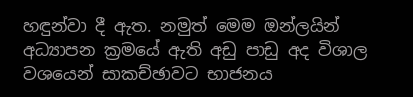හඳුන්වා දී ඇත. නමුත් මෙම ඔන්ලයින් අධ්‍යාපන ක්‍රමයේ ඇති අඩු පාඩු අද විශාල වශයෙන් සාකච්ඡාවට භාජනය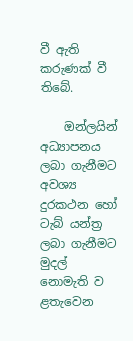වී ඇති කරුණක් වී තිබේ.

    ඔන්ලයින් අධ්‍යාපනය ලබා ගැනීමට අවශ්‍ය දුරකථන හෝ ටැබ් යන්ත්‍ර ලබා ගැනීමට මුදල් නොමැති ව ළතැවෙන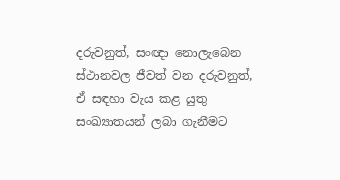දරුවනුත්, සංඥා නොලැබෙන ස්ථානවල ජීවත් වන දරුවනුත්, ඒ සඳහා වැය කළ යුතු සංඛ්‍යාතයන් ලබා ගැනීමට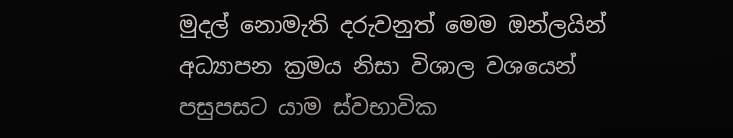මුදල් නොමැති දරුවනුත් මෙම ඔන්ලයින් අධ්‍යාපන ක්‍රමය නිසා විශාල වශයෙන් පසුපසට යාම ස්වභාවික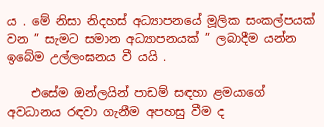ය . මේ නිසා නිදහස් අධ්‍යාපනයේ මූලික සංකල්පයක් වන ” සැමට සමාන අධ්‍යාපනයක් ” ලබාදීම යන්න ඉබේම උල්ලංඝනය වී යයි .

    එසේම ඔන්ලයින් පාඩම් සඳහා ළමයාගේ අවධානය රඳවා ගැනීම අපහසු වීම ද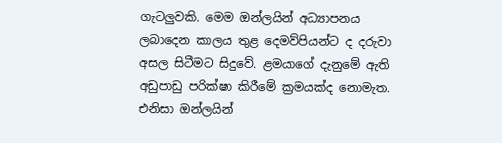ගැටලුවකි. මෙම ඔන්ලයින් අධ්‍යාපනය ලබාදෙන කාලය තුළ දෙමව්පියන්ට ද දරුවා අසල සිටීමට සිදුවේ. ළමයාගේ දැනුමේ ඇති අඩුපාඩු පරික්ෂා කිරීමේ ක්‍රමයක්ද නොමැත. එනිසා ඔන්ලයින්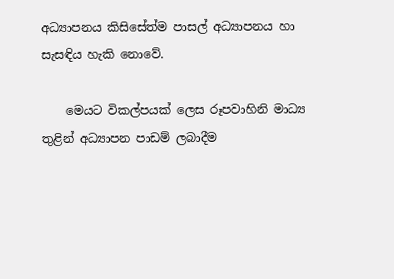අධ්‍යාපනය කිසිසේත්ම පාසල් අධ්‍යාපනය හා සැසඳිය හැකි නොවේ.

    මෙයට විකල්පයක් ලෙස රූපවාහිනි මාධ්‍ය තුළින් අධ්‍යාපන පාඩම් ලබාදීම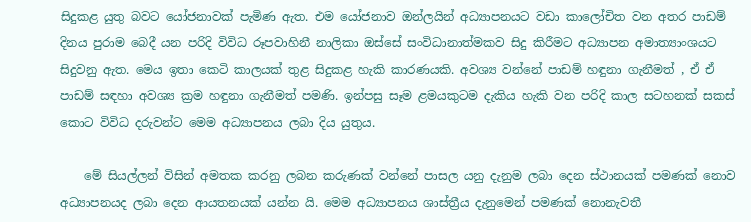සිදුකළ යුතු බවට යෝජනාවක් පැමිණ ඇත. එම යෝජනාව ඔන්ලයින් අධ්‍යාපනයට වඩා කාලෝචිත වන අතර පාඩම් දිනය පුරාම බෙදී යන පරිදි විවිධ රූපවාහිනී නාලිකා ඔස්සේ සංවිධානාත්මකව සිදු කිරීමට අධ්‍යාපන අමාත්‍යාංශයට සිදුවනු ඇත. මෙය ඉතා කෙටි කාලයක් තුළ සිදුකළ හැකි කාරණයකි. අවශ්‍ය වන්නේ පාඩම් හඳුනා ගැනීමත් , ඒ ඒ පාඩම් සඳහා අවශ්‍ය ක්‍රම හඳුනා ගැනීමත් පමණි. ඉන්පසු සෑම ළමයකුටම දැකිය හැකි වන පරිදි කාල සටහනක් සකස් කොට විවිධ දරුවන්ට මෙම අධ්‍යාපනය ලබා දිය යුතුය.

    මේ සියල්ලන් විසින් අමතක කරනු ලබන කරුණක් වන්නේ පාසල යනු දැනුම ලබා දෙන ස්ථානයක් පමණක් නොව අධ්‍යාපනයද ලබා දෙන ආයතනයක් යන්න යි. මෙම අධ්‍යාපනය ශාස්ත්‍රීය දැනුමෙන් පමණක් නොනැවතී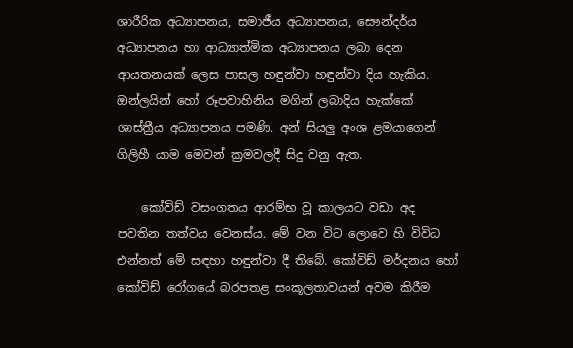ශාරීරික අධ්‍යාපනය, සමාජීය අධ්‍යාපනය, සෞන්දර්ය අධ්‍යාපනය හා ආධ්‍යාත්මික අධ්‍යාපනය ලබා දෙන ආයතනයක් ලෙස පාසල හඳුන්වා හඳුන්වා දිය හැකිය. ඔන්ලයින් හෝ රූපවාහිනිය මගින් ලබාදිය හැක්කේ ශාස්ත්‍රීය අධ්‍යාපනය පමණි. අන් සියලු අංශ ළමයාගෙන් ගිලිහී යාම මෙවන් ක්‍රමවලදී සිදු වනු ඇත.

    කෝවිඩ් වසංගතය ආරම්භ වූ කාලයට වඩා අද පවතින තත්වය වෙනස්ය. මේ වන විට ලොවෙ හි විවිධ එන්නත් මේ සඳහා හඳුන්වා දී තිබේ. කෝවිඩ් මර්දනය හෝ කෝවිඩ් රෝගයේ බරපතළ සංකූලතාවයන් අවම කිරීම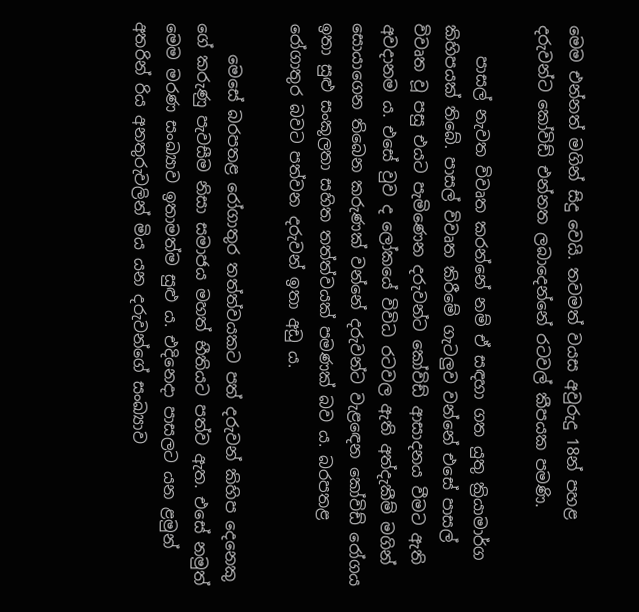මෙම එන්නත් මගින් සිදු වෙයි. තවමත් වයස අවුරුදු 18න් පහළ දරුවන්ට කෝවිඩ් එන්නත ලබාදෙන්නේ රටවල් කීපයක පමණි.

    පාසල් නැවත විවෘත කරන්නේ නම් ඒ සඳහා ගත යුතු ක්‍රියාමාර්ග කිහිපයක් තිබේ. පාසල් විවෘත කිරීමේ ගැටලුව වන්නේ එසේ පාසල් විවෘත වූ පසු එයට පැමිණෙන දරුවන්ට කෝවිඩ් ආසාදනය වීමට ඇති අවදානම ය. එසේ වුව ද ලෝකයේ විවිධ රටවල ඇති අත්දැකීම් මගින් සොයාගෙන තිබෙන කරුණක් වන්නේ දරුවන්ට වැළඳෙන කෝවිඩ් රෝගය ඉතා සුළු සංකූලතා සහිත තත්ත්වයක් පමණක් බව ය. බරපතළ රෝගාතුර බවට පත්වන දරුවන් ඉතා අඩු ය.

    මෙසේ බරපතළ රෝගාතුර තත්ත්වයකට පත් දරුවන් කිහිප දෙනෙකු ගේ කරුණු පැවසීම නිසා සමාජය මහත් භීතියට පත්ව ඇත. එසේ නමුත් මෙම මරණ සංඛ්‍යාව ඉතාමත්ම සුළු ය. එදිනෙදා පාසලට යන ළමුන් අතරින් රිය අනතුරුවලින් මිය යන දරුවන්ගේ සංඛ්‍යාව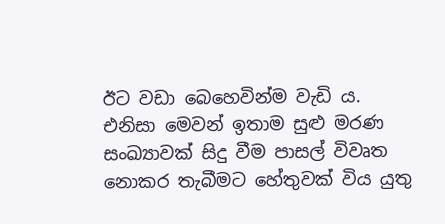ඊට වඩා බෙහෙවින්ම වැඩි ය. එනිසා මෙවන් ඉතාම සුළු මරණ සංඛ්‍යාවක් සිදු වීම පාසල් විවෘත නොකර තැබීමට හේතුවක් විය යුතු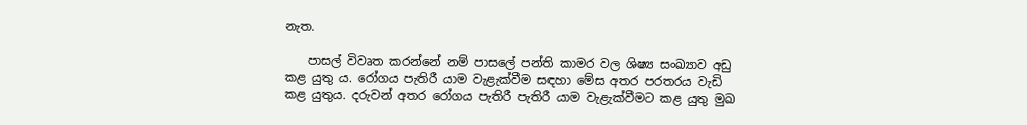නැත.

    පාසල් විවෘත කරන්නේ නම් පාසලේ පන්ති කාමර වල ශිෂ්‍ය සංඛ්‍යාව අඩු කළ යුතු ය. රෝගය පැතිරී යාම වැළැක්වීම සඳහා මේස අතර පරතරය වැඩි කළ යුතුය. දරුවන් අතර රෝගය පැතිරී පැතිරී යාම වැළැක්වීමට කළ යුතු මුඛ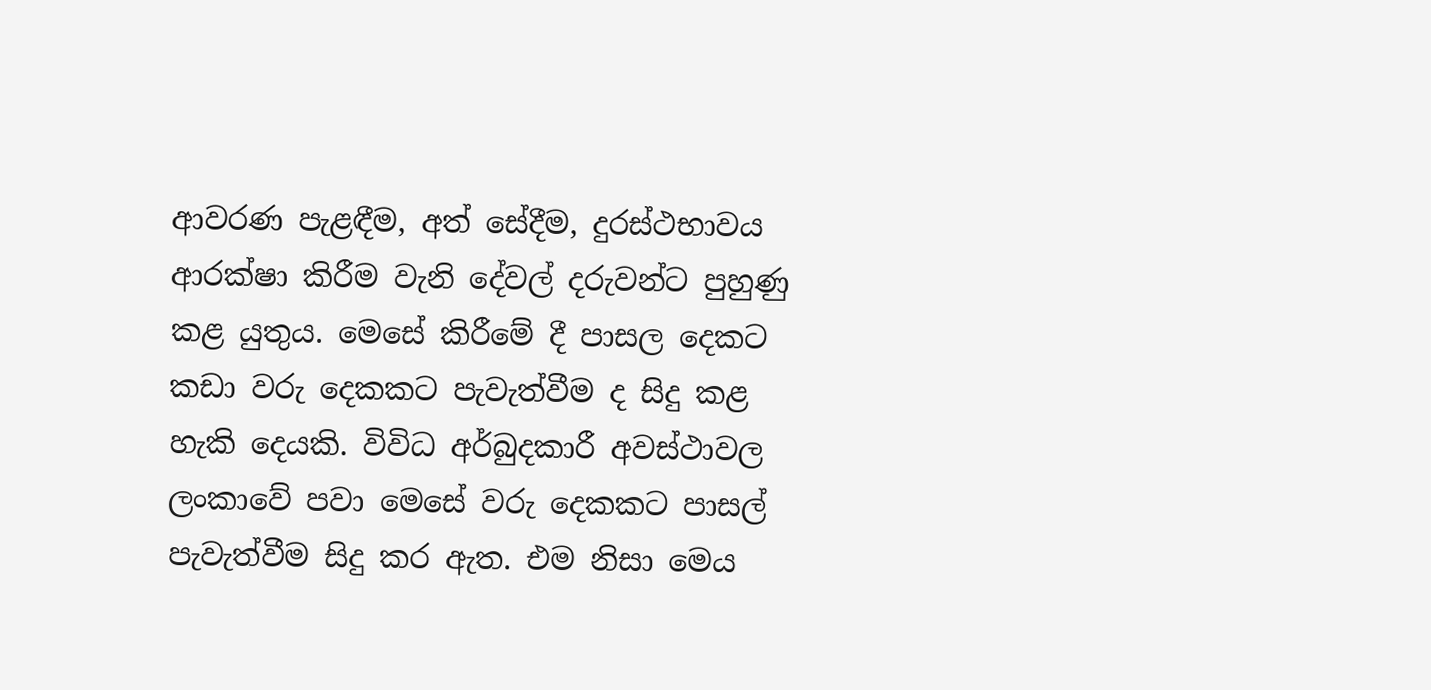ආවරණ පැළඳීම, අත් සේදීම, දුරස්ථභාවය ආරක්ෂා කිරීම වැනි දේවල් දරුවන්ට පුහුණු කළ යුතුය. මෙසේ කිරීමේ දී පාසල දෙකට කඩා වරු දෙකකට පැවැත්වීම ද සිදු කළ හැකි දෙයකි. විවිධ අර්බුදකාරී අවස්ථාවල ලංකාවේ පවා මෙසේ වරු දෙකකට පාසල් පැවැත්වීම සිදු කර ඇත. එම නිසා මෙය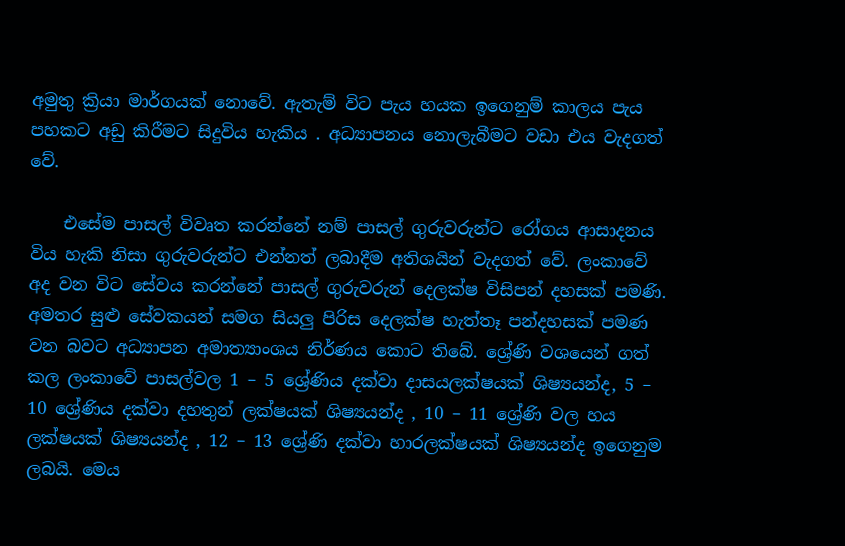අමුතු ක්‍රියා මාර්ගයක් නොවේ. ඇතැම් විට පැය හයක ඉගෙනුම් කාලය පැය පහකට අඩු කිරීමට සිදුවිය හැකිය . අධ්‍යාපනය නොලැබීමට වඩා එය වැදගත් වේ.

    එසේම පාසල් විවෘත කරන්නේ නම් පාසල් ගුරුවරුන්ට රෝගය ආසාදනය විය හැකි නිසා ගුරුවරුන්ට එන්නත් ලබාදීම අතිශයින් වැදගත් වේ. ලංකාවේ අද වන විට සේවය කරන්නේ පාසල් ගුරුවරුන් දෙලක්ෂ විසිපන් දහසක් පමණි. අමතර සුළු සේවකයන් සමග සියලු පිරිස දෙලක්ෂ හැත්තෑ පන්දහසක් පමණ වන බවට අධ්‍යාපන අමාත්‍යාංශය නිර්ණය කොට තිබේ. ශ්‍රේණි වශයෙන් ගත් කල ලංකාවේ පාසල්වල 1 – 5 ශ්‍රේණිය දක්වා දාසයලක්ෂයක් ශිෂ්‍යයන්ද, 5 – 10 ශ්‍රේණිය දක්වා දහතුන් ලක්ෂයක් ශිෂ්‍යයන්ද , 10 – 11 ශ්‍රේණි වල හය ලක්ෂයක් ශිෂ්‍යයන්ද , 12 – 13 ශ්‍රේණි දක්වා හාරලක්ෂයක් ශිෂ්‍යයන්ද ඉගෙනුම ලබයි. මෙය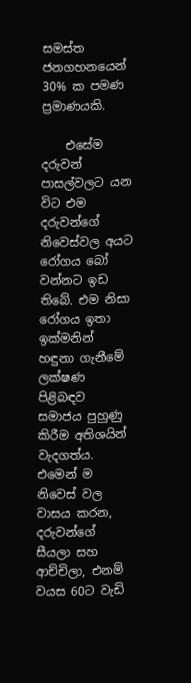සමස්ත ජනගහනයෙන් 30% ක පමණ ප්‍රමාණයකි.

    එසේම දරුවන් පාසල්වලට යන විට එම දරුවන්ගේ නිවෙස්වල අයට රෝගය බෝ වන්නට ඉඩ තිබේ. එම නිසා රෝගය ඉතා ඉක්මනින් හඳුනා ගැනීමේ ලක්ෂණ පිළිබඳව සමාජය පුහුණු කිරීම අතිශයින් වැදගත්ය. එමෙන් ම නිවෙස් වල වාසය කරන, දරුවන්ගේ සීයලා සහ ආච්චිලා, එනම් වයස 60ට වැඩි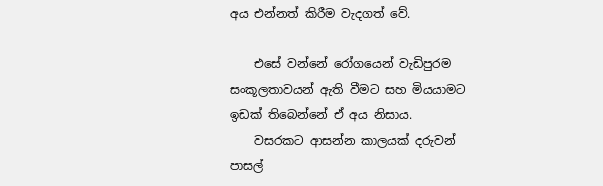අය එන්නත් කිරීම වැදගත් වේ.

    එසේ වන්නේ රෝගයෙන් වැඩිපුරම සංකූලතාවයන් ඇති වීමට සහ මියයාමට ඉඩක් තිබෙන්නේ ඒ අය නිසාය.
    වසරකට ආසන්න කාලයක් දරුවන් පාසල්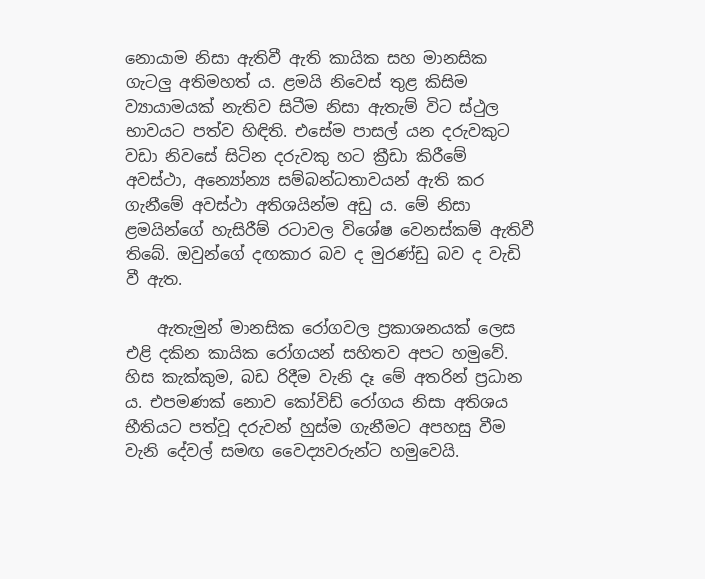නොයාම නිසා ඇතිවී ඇති කායික සහ මානසික ගැටලු අතිමහත් ය. ළමයි නිවෙස් තුළ කිසිම ව්‍යායාමයක් නැතිව සිටීම නිසා ඇතැම් විට ස්ථුල භාවයට පත්ව හිඳිති. එසේම පාසල් යන දරුවකුට වඩා නිවසේ සිටින දරුවකු හට ක්‍රීඩා කිරීමේ අවස්ථා, අන්‍යෝන්‍ය සම්බන්ධතාවයන් ඇති කර ගැනීමේ අවස්ථා අතිශයින්ම අඩු ය. මේ නිසා ළමයින්ගේ හැසිරීම් රටාවල විශේෂ වෙනස්කම් ඇතිවී තිබේ. ඔවුන්ගේ දඟකාර බව ද මුරණ්ඩු බව ද වැඩි වී ඇත.

    ඇතැමුන් මානසික රෝගවල ප්‍රකාශනයක් ලෙස එළි දකින කායික රෝගයන් සහිතව අපට හමුවේ. හිස කැක්කුම, බඩ රිදීම වැනි දෑ මේ අතරින් ප්‍රධාන ය. එපමණක් නොව කෝවිඩ් රෝගය නිසා අතිශය භීතියට පත්වූ දරුවන් හුස්ම ගැනීමට අපහසු වීම වැනි දේවල් සමඟ වෛද්‍යවරුන්ට හමුවෙයි.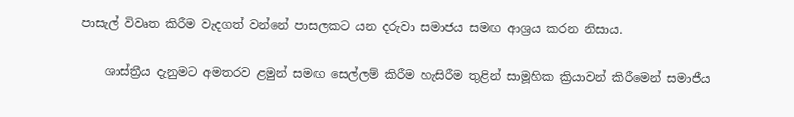පාසැල් විවෘත කිරීම වැදගත් වන්නේ පාසලකට යන දරුවා සමාජය සමඟ ආශ්‍රය කරන නිසාය.

    ශාස්ත්‍රීය දැනුමට අමතරව ළමුන් සමඟ සෙල්ලම් කිරීම හැසිරීම තුළින් සාමූහික ක්‍රියාවන් කිරීමෙන් සමාජීය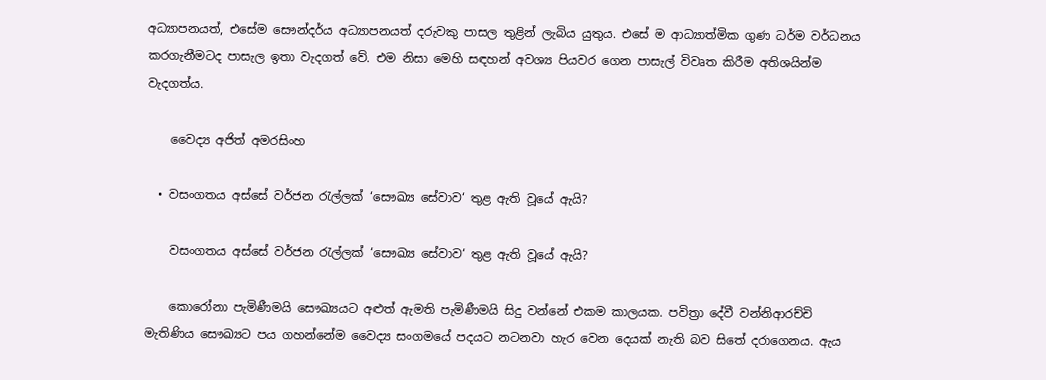අධ්‍යාපනයත්, එසේම සෞන්දර්ය අධ්‍යාපනයත් දරුවකු පාසල තුළින් ලැබිය යුතුය. එසේ ම ආධ්‍යාත්මික ගුණ ධර්ම වර්ධනය කරගැනීමටද පාසැල ඉතා වැදගත් වේ. එම නිසා මෙහි සඳහන් අවශ්‍ය පියවර ගෙන පාසැල් විවෘත කිරීම අතිශයින්ම වැදගත්ය.

    වෛද්‍ය අජිත් අමරසිංහ

  • වසංගතය අස්සේ වර්ජන රැල්ලක් ‘සෞඛ්‍ය සේවාව‘ තුළ ඇති වූයේ ඇයි?

    වසංගතය අස්සේ වර්ජන රැල්ලක් ‘සෞඛ්‍ය සේවාව‘ තුළ ඇති වූයේ ඇයි?

    කොරෝනා පැමිණීමයි සෞඛ්‍යයට අළුත් ඇමති පැමිණීමයි සිදු වන්නේ එකම කාලයක. පවිත්‍රා දේවී වන්නිආරච්චි මැතිණිය සෞඛ්‍යට පය ගහන්නේම වෛද්‍ය සංගමයේ පදයට නටනවා හැර වෙන දෙයක් නැති බව සිතේ දරාගෙනය. ඇය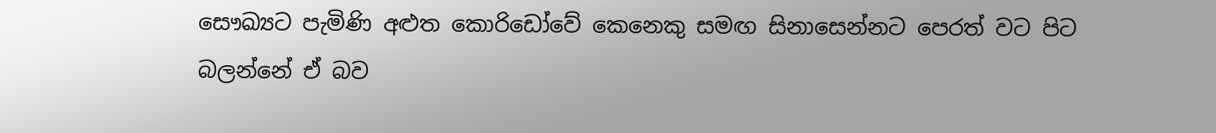සෞඛ්‍යට පැමිණි අළුත කොරිඩෝවේ කෙනෙකු සමඟ සිනාසෙන්නට පෙරත් වට පිට බලන්නේ ඒ බව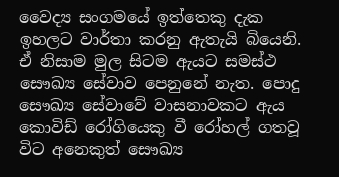වෛද්‍ය සංගමයේ ඉත්තෙකු දැක ඉහලට වාර්තා කරනු ඇතැයි බියෙනි. ඒ නිසාම මුල සිටම ඇයට සමස්ථ සෞඛ්‍ය සේවාව පෙනුනේ නැත. පොදු සෞඛ්‍ය සේවාවේ වාසනාවකට ඇය කොවිඩ් රෝගියෙකු වී රෝහල් ගතවූ විට අනෙකුත් සෞඛ්‍ය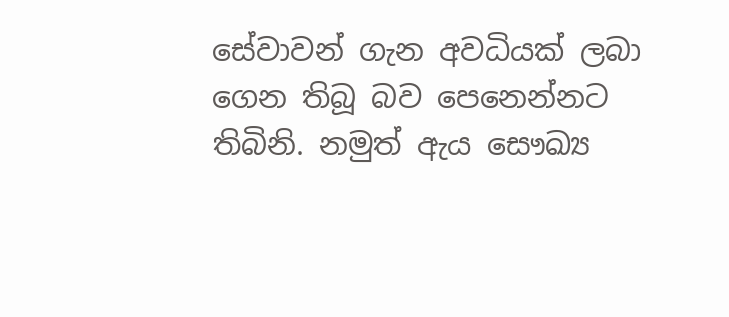සේවාවන් ගැන අවධියක් ලබා ගෙන තිබූ බව පෙනෙන්නට තිබිනි. නමුත් ඇය සෞඛ්‍ය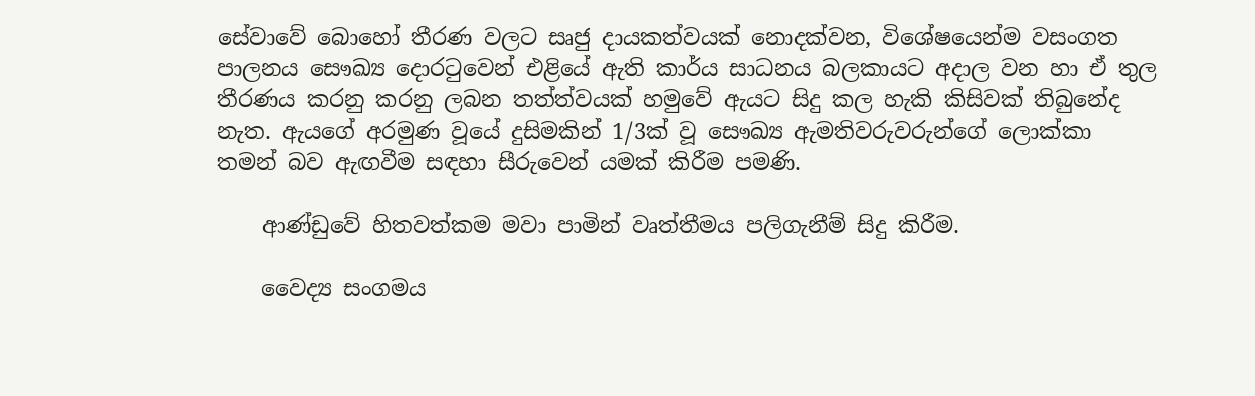සේවාවේ බොහෝ තීරණ වලට සෘජු දායකත්වයක් නොදක්වන, විශේෂයෙන්ම වසංගත පාලනය සෞඛ්‍ය දොරටුවෙන් එළියේ ඇති කාර්ය සාධනය බලකායට අදාල වන හා ඒ තුල තීරණය කරනු කරනු ලබන තත්ත්වයක් හමුවේ ඇයට සිදු කල හැකි කිසිවක් තිබුනේද නැත. ඇයගේ අරමුණ වූයේ දුසිමකින් 1/3ක් වූ සෞඛ්‍ය ඇමතිවරුවරුන්ගේ ලොක්කා තමන් බව ඇඟවීම සඳහා සීරුවෙන් යමක් කිරීම පමණි.

    ආණ්ඩුවේ හිතවත්කම මවා පාමින් වෘත්තීමය පලිගැනීම් සිදු කිරීම.

    වෛද්‍ය සංගමය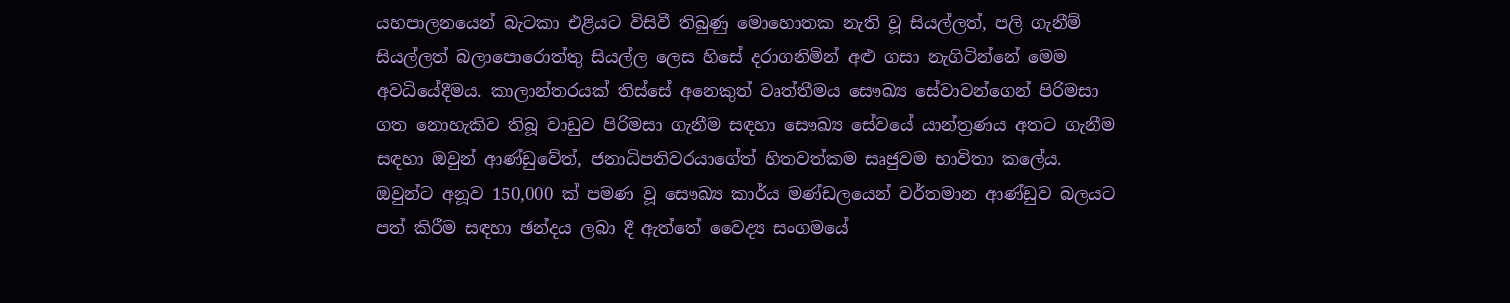යහපාලනයෙන් බැටකා එළියට විසිවී තිබුණු මොහොතක නැති වූ සියල්ලත්, පලි ගැනීම් සියල්ලත් බලාපොරොත්තු සියල්ල ලෙස හිසේ දරාගනිමින් අළු ගසා නැගිටින්නේ මෙම අවධියේදීමය. කාලාන්තරයක් තිස්සේ අනෙකුත් වෘත්තීමය සෞඛ්‍ය සේවාවන්ගෙන් පිරිමසා ගත නොහැකිව තිබූ වාඩුව පිරිමසා ගැනීම සඳහා සෞඛ්‍ය සේවයේ යාන්ත්‍රණය අතට ගැනීම සඳහා ඔවුන් ආණ්ඩුවේත්, ජනාධිපතිවරයාගේත් හිතවත්කම සෘජුවම භාවිතා කලේය. ඔවුන්ට අනූව 150,000 ක් පමණ වූ සෞඛ්‍ය කාර්ය මණ්ඩලයෙන් වර්තමාන ආණ්ඩුව බලයට පත් කිරීම සඳහා ඡන්දය ලබා දී ඇත්තේ වෛද්‍ය සංගමයේ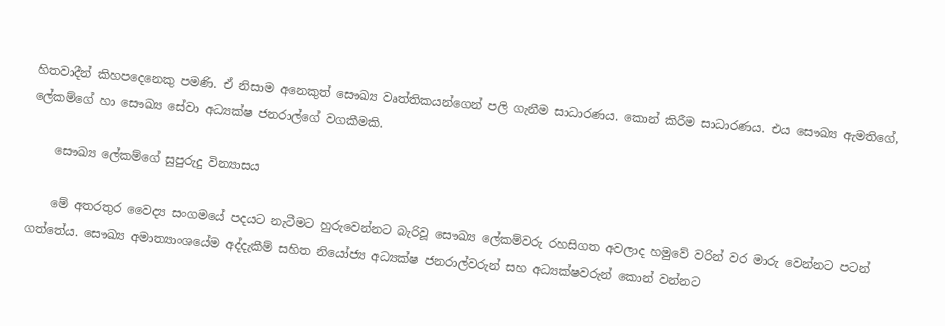හිතවාදීන් කිහපදෙනෙකු පමණි. ඒ නිසාම අනෙකුත් සෞඛ්‍ය වෘත්තිකයන්ගෙන් පලි ගැනීම සාධාරණය. කොන් කිරීම සාධාරණය. එය සෞඛ්‍ය ඇමතිගේ, ලේකම්ගේ හා සෞඛ්‍ය සේවා අධ්‍යක්ෂ ජනරාල්ගේ වගකීමකි.

    සෞඛ්‍ය ලේකම්ගේ සුපුරුදු වින්‍යාසය

    මේ අතරතුර වෛද්‍ය සංගමයේ පදයට නැටීමට හුරුවෙන්නට බැරිවූ සෞඛ්‍ය ලේකම්වරු රහසිගත අවලාද හමුවේ වරින් වර මාරු වෙන්නට පටන් ගත්තේය. සෞඛ්‍ය අමාත්‍යාංශයේම අද්දැකීම් සහිත නියෝජ්‍ය අධ්‍යක්ෂ ජනරාල්වරුන් සහ අධ්‍යක්ෂවරුන් කොන් වන්නට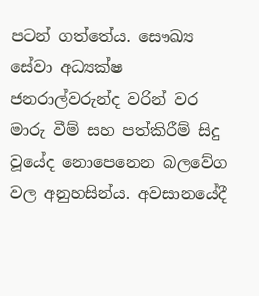පටන් ගත්තේය. සෞඛ්‍ය සේවා අධ්‍යක්ෂ ජනරාල්වරුන්ද වරින් වර මාරු වීම් සහ පත්කිරීම් සිදු වූයේද නොපෙනෙන බලවේග වල අනුහසින්ය. අවසානයේදී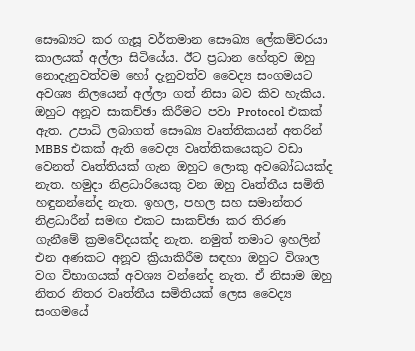සෞඛ්‍යට කර ගැසූ වර්තමාන සෞඛ්‍ය ලේකම්වරයා කාලයක් අල්ලා සිටියේය. ඊට ප්‍රධාන හේතුව ඔහු නොදැනුවත්වම හෝ දැනුවත්ව වෛද්‍ය සංගමයට අවශ්‍ය නිලයෙන් අල්ලා ගත් නිසා බව කිව හැකිය. ඔහුට අනූව සාකච්ඡා කිරීමට පවා Protocol එකක් ඇත. උපාධි ලබාගත් සෞඛ්‍ය වෘත්තිකයන් අතරින් MBBS එකක් ඇති වෛද්‍ය වෘත්තිකයෙකුට වඩා වෙනත් වෘත්තියක් ගැන ඔහුට ලොකු අවබෝධයක්ද නැත. හමුදා නිළධාරියෙකු වන ඔහු වෘත්තීය සමිති හඳුනන්නේද නැත. ඉහල, පහල සහ සමාන්තර නිළධාරීන් සමඟ එකට සාකච්ඡා කර තිරණ ගැනීමේ ක්‍රමවේදයක්ද නැත. නමුත් තමාට ඉහලින් එන අණකට අනූව ක්‍රියාකිරීම සඳහා ඔහුට විශාල වග විභාගයක් අවශ්‍ය වන්නේද නැත. ඒ නිසාම ඔහු නිතර නිතර වෘත්තීය සමිතියක් ලෙස වෛද්‍ය සංගමයේ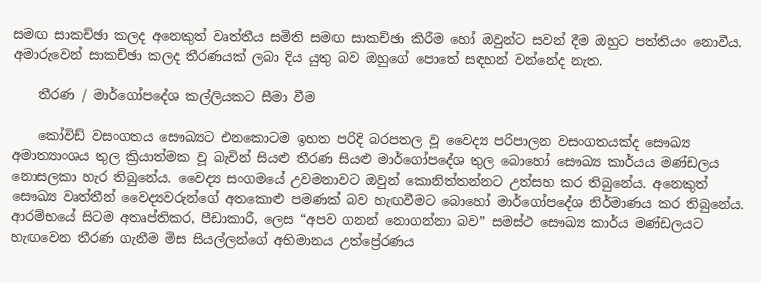සමඟ සාකච්ඡා කලද අනෙකුත් වෘත්තීය සමිති සමඟ සාකච්ඡා කිරීම හෝ ඔවුන්ට සවන් දීම ඔහුට පත්තියං නොවීය. අමාරුවෙන් සාකච්ඡා කලද තීරණයක් ලබා දිය යුතු බව ඔහුගේ පොතේ සඳහන් වන්නේද නැත.

    තීරණ / මාර්ගෝපදේශ කල්ලියකට සීමා වීම

    කෝවිඩ් වසංගතය සෞඛ්‍යට එනකොටම ඉහත පරිදි බරපතල වූ වෛද්‍ය පරිපාලන වසංගතයක්ද සෞඛ්‍ය අමාත්‍යාංශය තුල ක්‍රියාත්මක වූ බැවින් සියළු තීරණ සියළු මාර්ගෝපදේශ තුල බොහෝ සෞඛ්‍ය කාර්යය මණ්ඩලය නොසලකා හැර තිබුනේය. වෛද්‍ය සංගමයේ උවමනාවට ඔවුන් කොනිත්තන්නට උත්සහ කර තිබුනේය. අනෙකුත් සෞඛ්‍ය වෘත්තීන් වෛද්‍යවරුන්ගේ අතකොළු පමණක් බව හැඟවීමට බොහෝ මාර්ගෝපදේශ නිර්මාණය කර තිබුනේය. ආරම්භයේ සිටම අතෘප්තිකර, පීඩාකාරී, ලෙස “අපව ගනන් නොගන්නා බව” සමස්ථ සෞඛ්‍ය කාර්ය මණ්ඩලයට හැඟවෙන තීරණ ගැනීම මිස සියල්ලන්ගේ අභිමානය උත්ප්‍රේරණය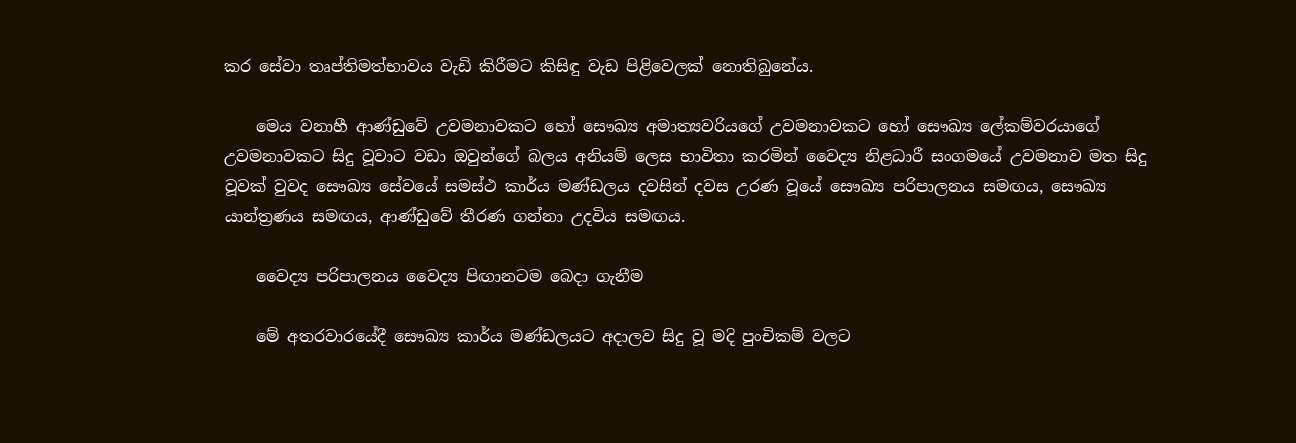කර සේවා තෘප්තිමත්භාවය වැඩි කිරීමට කිසිඳු වැඩ පිළිවෙලක් නොතිබුනේය.

    මෙය වනාහී ආණ්ඩුවේ උවමනාවකට හෝ සෞඛ්‍ය අමාත්‍යවරියගේ උවමනාවකට හෝ සෞඛ්‍ය ලේකම්වරයාගේ උවමනාවකට සිදු වූවාට වඩා ඔවුන්ගේ බලය අනියම් ලෙස භාවිතා කරමින් වෛද්‍ය නිළධාරී සංගමයේ උවමනාව මත සිදු වූවක් වුවද සෞඛ්‍ය සේවයේ සමස්ථ කාර්ය මණ්ඩලය දවසින් දවස උරණ වූයේ සෞඛ්‍ය පරිපාලනය සමඟය, සෞඛ්‍ය යාන්ත්‍රණය සමඟය, ආණ්ඩුවේ තීරණ ගන්නා උදවිය සමඟය.

    වෛද්‍ය පරිපාලනය වෛද්‍ය පිඟානටම බෙදා ගැනීම

    මේ අතරවාරයේදී සෞඛ්‍ය කාර්ය මණ්ඩලයට අදාලව සිදු වූ මදි පුංචිකම් වලට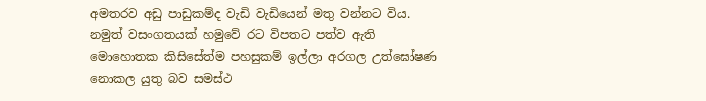අමතරව අඩු පාඩුකම්ද වැඩි වැඩියෙන් මතු වන්නට විය. නමුත් වසංගතයක් හමුවේ රට විපතට පත්ව ඇති මොහොතක කිසිසේත්ම පහසුකම් ඉල්ලා අරගල උත්ඝෝෂණ නොකල යුතු බව සමස්ථ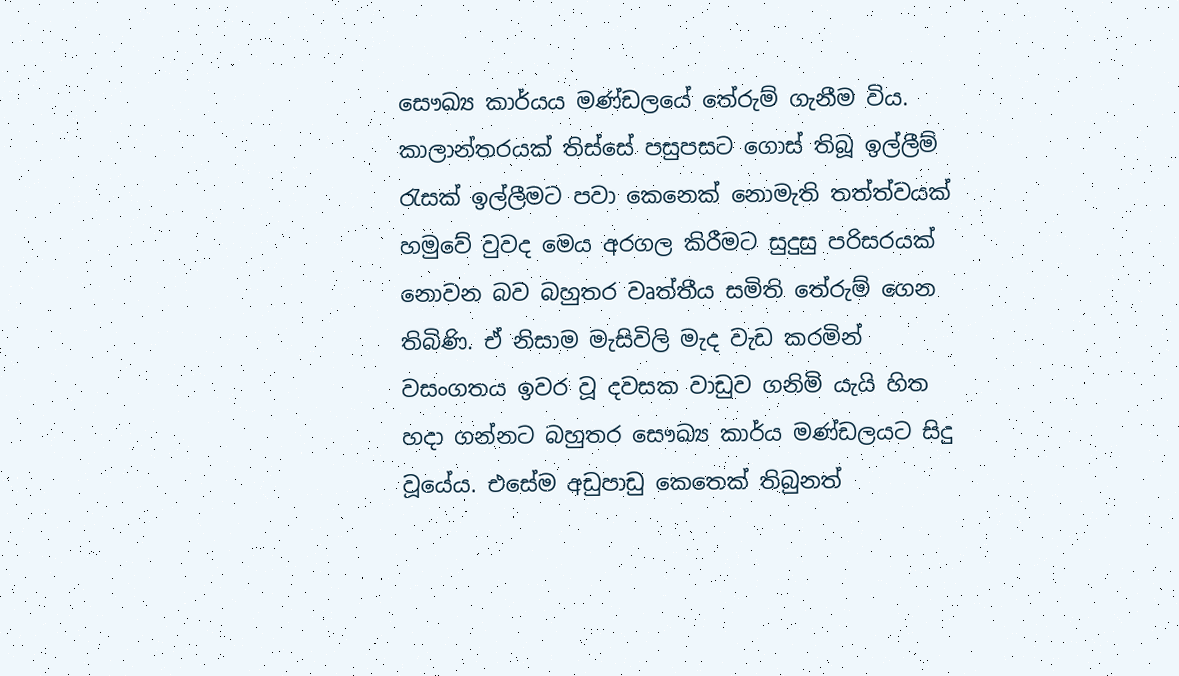සෞඛ්‍ය කාර්යය මණ්ඩලයේ තේරුම් ගැනීම විය. කාලාන්තරයක් තිස්සේ පසුපසට ගොස් තිබූ ඉල්ලීම් රැසක් ඉල්ලීමට පවා කෙනෙක් නොමැති තත්ත්වයක් හමුවේ වුවද මෙය අරගල කිරීමට සුදුසු පරිසරයක් නොවන බව බහුතර වෘත්තීය සමිති තේරුම් ගෙන තිබිණි. ඒ නිසාම මැසිවිලි මැද වැඩ කරමින් වසංගතය ඉවර වූ දවසක වාඩුව ගනිමි යැයි හිත හදා ගන්නට බහුතර සෞඛ්‍ය කාර්ය මණ්ඩලයට සිදු වූයේය. එසේම අඩුපාඩු කෙතෙක් තිබුනත්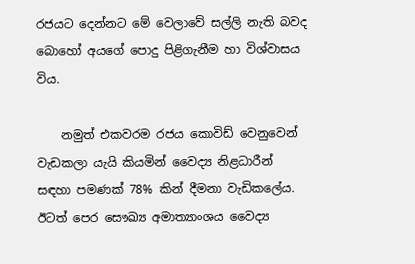රජයට දෙන්නට මේ වෙලාවේ සල්ලි නැති බවද බොහෝ අයගේ පොදු පිළිගැනීම හා විශ්වාසය විය.

    නමුත් එකවරම රජය කොවිඩ් වෙනුවෙන් වැඩකලා යැයි කියමින් වෛද්‍ය නිළධාරීන් සඳහා පමණක් 78% කින් දීමනා වැඩිකලේය. ඊටත් පෙර සෞඛ්‍ය අමාත්‍යාංශය වෛද්‍ය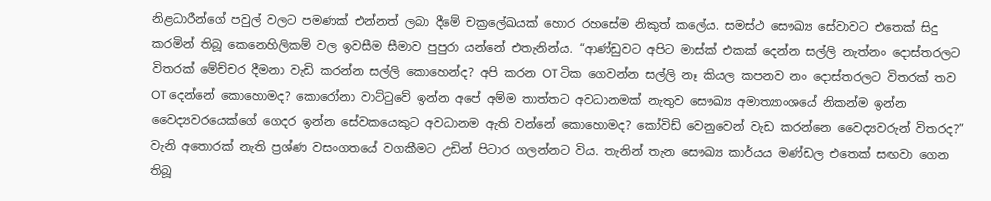නිළධාරීන්ගේ පවුල් වලට පමණක් එන්නත් ලබා දීමේ චක්‍රලේඛයක් හොර රහසේම නිකුත් කලේය. සමස්ථ සෞඛ්‍ය සේවාවට එතෙක් සිදු කරමින් තිබූ කෙනෙහිලිකම් වල ඉවසීම සීමාව පුපුරා යන්නේ එතැනින්ය. “ආණ්ඩුවට අපිට මාස්ක් එකක් දෙන්න සල්ලි නැත්නං දොස්තරලට විතරක් මේච්චර දීමනා වැඩි කරන්න සල්ලි කොහෙන්ද? අපි කරන OT ටික ගෙවන්න සල්ලි නෑ කියල කපනව නං දොස්තරලට විතරක් තව OT දෙන්නේ කොහොමද? කොරෝනා වාට්ටුවේ ඉන්න අපේ අම්ම තාත්තට අවධානමක් නැතුව සෞඛ්‍ය අමාත්‍යාංශයේ නිකන්ම ඉන්න වෛද්‍යවරයෙක්ගේ ගෙදර ඉන්න සේවකයෙකුට අවධානම ඇති වන්නේ කොහොමද? කෝවිඩ් වෙනුවෙන් වැඩ කරන්නෙ වෛද්‍යවරුන් විතරද?” වැනි අතොරක් නැති ප්‍රශ්ණ වසංගතයේ වගකීමට උඩින් පිටාර ගලන්නට විය. තැනින් තැන සෞඛ්‍ය කාර්යය මණ්ඩල එතෙක් සඟවා ගෙන තිබූ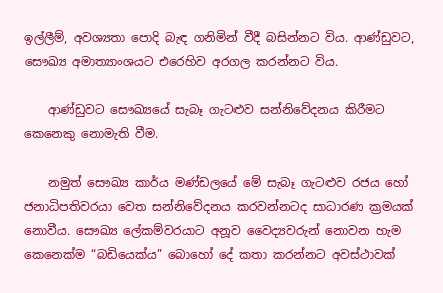ඉල්ලීම්, අවශ්‍යතා පොදි බැඳ ගනිමින් වීදී බසින්නට විය. ආණ්ඩුවට, සෞඛ්‍ය අමාත්‍යාංශයට එරෙහිව අරගල කරන්නට විය.

    ආණ්ඩුවට සෞඛ්‍යයේ සැබෑ ගැටළුව සන්නිවේදනය කිරීමට කෙනෙකු නොමැති වීම.

    නමුත් සෞඛ්‍ය කාර්ය මණ්ඩලයේ මේ සැබෑ ගැටළුව රජය හෝ ජනාධිපතිවරයා වෙත සන්නිවේදනය කරවන්නටද සාධාරණ ක්‍රමයක් නොවීය. සෞඛ්‍ය ලේකම්වරයාට අනූව වෛද්‍යවරුන් නොවන හැම කෙනෙක්ම “බඩියෙක්ය” බොහෝ දේ කතා කරන්නට අවස්ථාවක්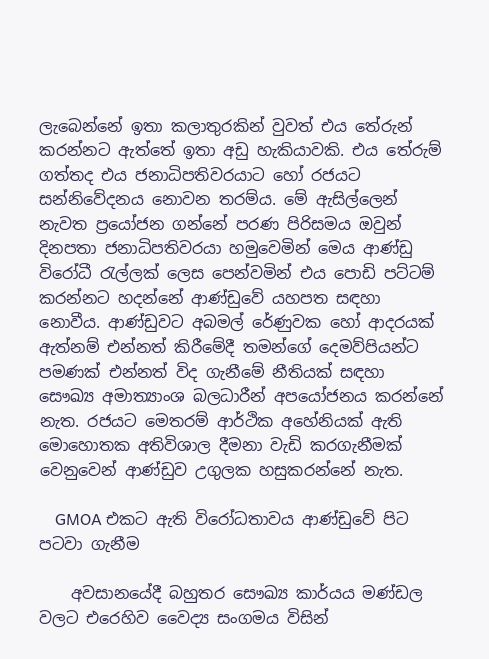ලැබෙන්නේ ඉතා කලාතුරකින් වුවත් එය තේරුන් කරන්නට ඇත්තේ ඉතා අඩු හැකියාවකි. එය තේරුම් ගත්තද එය ජනාධිපතිවරයාට හෝ රජයට සන්නිවේදනය නොවන තරම්ය. මේ ඇසිල්ලෙන් නැවත ප්‍රයෝජන ගන්නේ පරණ පිරිසමය ඔවුන් දිනපතා ජනාධිපතිවරයා හමුවෙමින් මෙය ආණ්ඩු විරෝධී රැල්ලක් ලෙස පෙන්වමින් එය පොඩි පට්ටම් කරන්නට හදන්නේ ආණ්ඩුවේ යහපත සඳහා නොවීය. ආණ්ඩුවට අබමල් රේණුවක හෝ ආදරයක් ඇත්නම් එන්නත් කිරීමේදී තමන්ගේ දෙමව්පියන්ට පමණක් එන්නත් විද ගැනීමේ නීතියක් සඳහා සෞඛ්‍ය අමාත්‍යාංශ බලධාරීන් අපයෝජනය කරන්නේ නැත. රජයට මෙතරම් ආර්ථික අහේනියක් ඇති මොහොතක අතිවිශාල දීමනා වැඩි කරගැනීමක් වෙනුවෙන් ආණ්ඩුව උගුලක හසුකරන්නේ නැත.

    GMOA එකට ඇති විරෝධතාවය ආණ්ඩුවේ පිට පටවා ගැනීම

    අවසානයේදී බහුතර සෞඛ්‍ය කාර්යය මණ්ඩල වලට එරෙහිව වෛද්‍ය සංගමය විසින්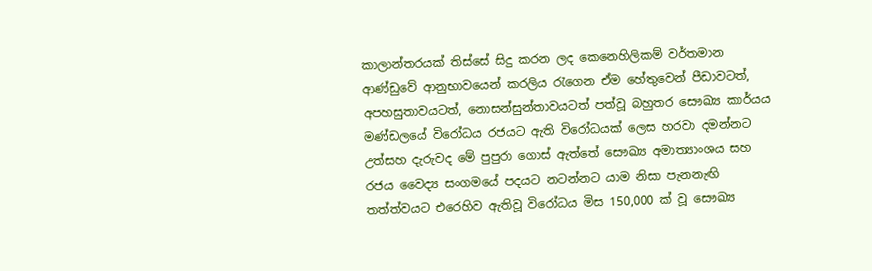කාලාන්තරයක් තිස්සේ සිදු කරන ලද කෙනෙහිලිකම් වර්තමාන ආණ්ඩුවේ ආනුභාවයෙන් කරලිය රැගෙන ඒම හේතුවෙන් පීඩාවටත්, අපහසුතාවයටත්, නොසන්සුන්තාවයටත් පත්වූ බහුතර සෞඛ්‍ය කාර්යය මණ්ඩලයේ විරෝධය රජයට ඇති විරෝධයක් ලෙස හරවා දමන්නට උත්සහ දැරුවද මේ පුපුරා ගොස් ඇත්තේ සෞඛ්‍ය අමාත්‍යාංශය සහ රජය වෛද්‍ය සංගමයේ පදයට නටන්නට යාම නිසා පැනනැඟි තත්ත්වයට එරෙහිව ඇතිවූ විරෝධය මිස 150,000 ක් වූ සෞඛ්‍ය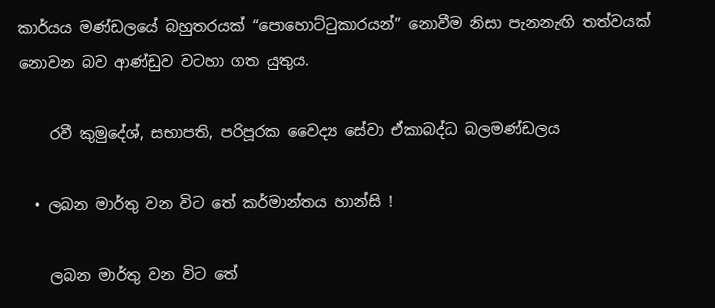කාර්යය මණ්ඩලයේ බහුතරයක් “පොහොට්ටුකාරයන්” නොවීම නිසා පැනනැඟි තත්වයක් නොවන බව ආණ්ඩුව වටහා ගත යුතුය.

    රවී කුමුදේශ්, සභාපති, පරිපූරක වෛද්‍ය සේවා ඒකාබද්ධ බලමණ්ඩලය

  • ලබන මාර්තු වන විට තේ කර්මාන්තය හාන්සි !

    ලබන මාර්තු වන විට තේ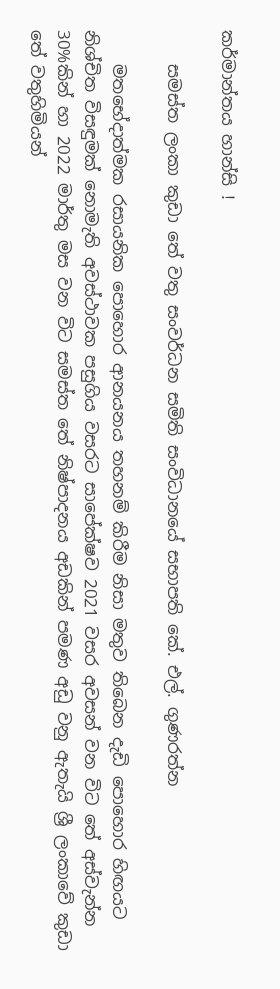කර්මාන්තය හාන්සි !

    සමස්ත ලංකා කුඩා තේ වතු සංවර්ධන සමිති සංවිධානයේ සභාපති කේ. එල්. ගුණරත්න

    මතභේදාත්මක රසායනික පොහොර ආනයනය තහනම් කිරීම නිසා මතුව තිබෙන දැඩි පොහොර හිඟයට නිශ්චිත විසඳුමක් නොමැති අවස්ථාවක පසුගිය වසරට සාපේක්ෂව 2021 වසර අවසන් වන විට තේ අස්වැන්න 30%කින් හා 2022 මාර්තු මස වන විට සමස්ත තේ නිෂ්පාදනය අඩකින් පමණ අඩු වනු ඇතැයි ශ්‍රී ලංකාවේ කුඩා තේ වතුහිමියන්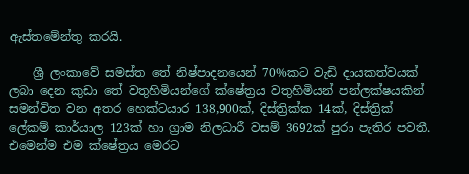ඇස්තමේන්තු කරයි.

    ශ්‍රී ලංකාවේ සමස්ත තේ නිෂ්පාදනයෙන් 70%කට වැඩි දායකත්වයක් ලබා දෙන කුඩා තේ වතුහිමියන්ගේ ක්ෂේත්‍රය වතුහිමියන් පන්ලක්ෂයකින් සමන්විත වන අතර හෙක්ටයාර 138,900ක්, දිස්ත්‍රික්ක 14ක්, දිස්ත්‍රික් ලේකම් කාර්යාල 123ක් හා ග්‍රාම නිලධාරී වසම් 3692ක් පුරා පැතිර පවතී. එමෙන්ම එම ක්ෂේත්‍රය මෙරට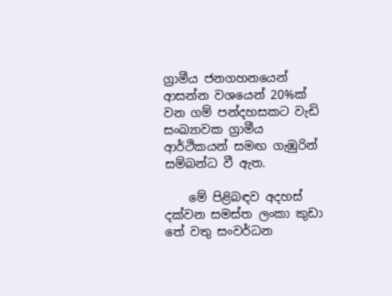ග්‍රාමීය ජනගහනයෙන් ආසන්න වශයෙන් 20%ක් වන ගම් පන්දහසකට වැඩි සංඛ්‍යාවක ග්‍රාමීය ආර්ථිකයන් සමඟ ගැඹුරින් සම්බන්ධ වී ඇත.

    මේ පිළිබඳව අදහස් දක්වන සමස්ත ලංකා කුඩා තේ වතු සංවර්ධන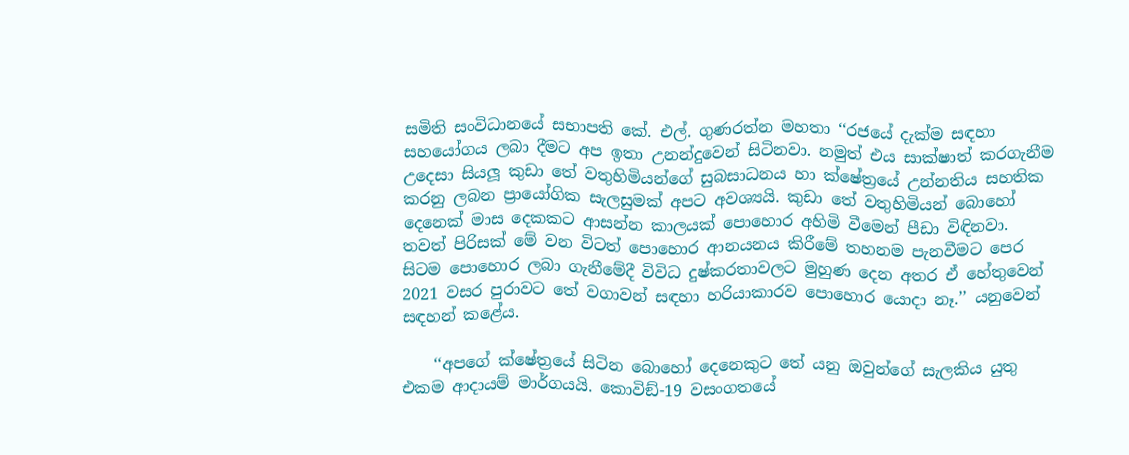සමිති සංවිධානයේ සභාපති කේ. එල්. ගුණරත්න මහතා ‘‘රජයේ දැක්ම සඳහා සහයෝගය ලබා දීමට අප ඉතා උනන්දුවෙන් සිටිනවා. නමුත් එය සාක්ෂාත් කරගැනීම උදෙසා සියලූ කුඩා තේ වතුහිමියන්ගේ සුබසාධනය හා ක්ෂේත්‍රයේ උන්නතිය සහතික කරනු ලබන ප්‍රායෝගික සැලසුමක් අපට අවශ්‍යයි. කුඩා තේ වතුහිමියන් බොහෝ දෙනෙක් මාස දෙකකට ආසන්න කාලයක් පොහොර අහිමි වීමෙන් පීඩා විඳිනවා. තවත් පිරිසක් මේ වන විටත් පොහොර ආනයනය කිරීමේ තහනම පැනවීමට පෙර සිටම පොහොර ලබා ගැනීමේදී විවිධ දුෂ්කරතාවලට මුහුණ දෙන අතර ඒ හේතුවෙන් 2021 වසර පුරාවට තේ වගාවන් සඳහා හරියාකාරව පොහොර යොදා නෑ.’’ යනුවෙන් සඳහන් කළේය.

    ‘‘අපගේ ක්ෂේත්‍රයේ සිටින බොහෝ දෙනෙකුට තේ යනු ඔවුන්ගේ සැලකිය යුතු එකම ආදායම් මාර්ගයයි. කොවිඞ්-19 වසංගතයේ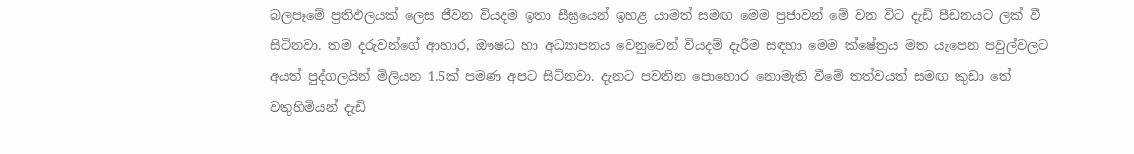බලපෑමේ ප්‍රතිඵලයක් ලෙස ජීවන වියදම ඉතා සීඝ්‍රයෙන් ඉහළ යාමත් සමඟ මෙම ප්‍රජාවන් මේ වන විට දැඩි පීඩනයට ලක් වී සිටිනවා. තම දරුවන්ගේ ආහාර, ඖෂධ හා අධ්‍යාපනය වෙනුවෙන් වියදම් දැරීම සඳහා මෙම ක්ෂේත්‍රය මත යැපෙන පවුල්වලට අයත් පුද්ගලයින් මිලියන 1.5ක් පමණ අපට සිටිනවා. දැනට පවතින පොහොර නොමැති වීමේ තත්වයත් සමඟ කුඩා තේ වතුහිමියන් දැඩි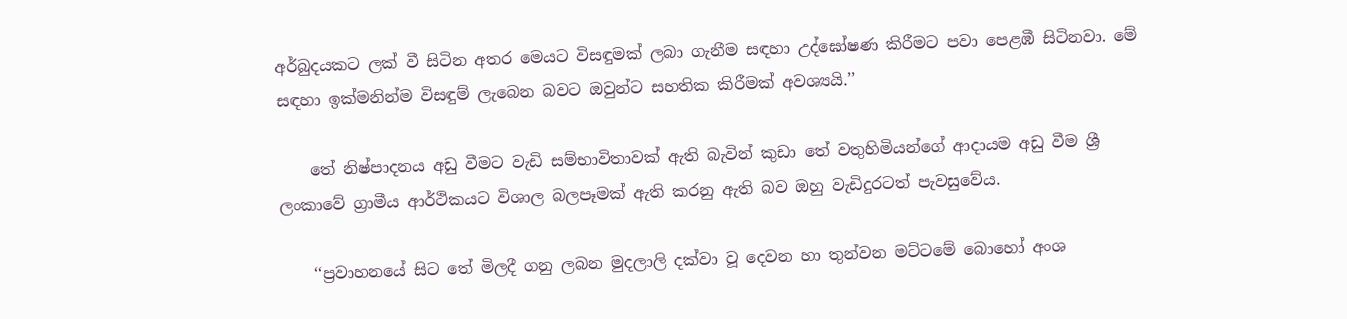අර්බුදයකට ලක් වී සිටින අතර මෙයට විසඳුමක් ලබා ගැනීම සඳහා උද්ඝෝෂණ කිරීමට පවා පෙළඹී සිටිනවා. මේ සඳහා ඉක්මනින්ම විසඳුම් ලැබෙන බවට ඔවුන්ට සහතික කිරීමක් අවශ්‍යයි.’’

    තේ නිෂ්පාදනය අඩු වීමට වැඩි සම්භාවිතාවක් ඇති බැවින් කුඩා තේ වතුහිමියන්ගේ ආදායම අඩු වීම ශ්‍රී ලංකාවේ ග්‍රාමීය ආර්ථිකයට විශාල බලපෑමක් ඇති කරනු ඇති බව ඔහු වැඩිදුරටත් පැවසුවේය.

    ‘‘ප්‍රවාහනයේ සිට තේ මිලදී ගනු ලබන මුදලාලි දක්වා වූ දෙවන හා තුන්වන මට්ටමේ බොහෝ අංශ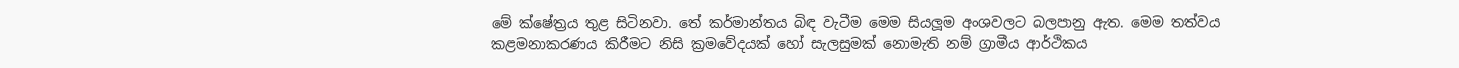මේ ක්ෂේත්‍රය තුළ සිටිනවා. තේ කර්මාන්තය බිඳ වැටීම මෙම සියලූම අංශවලට බලපානු ඇත. මෙම තත්වය කළමනාකරණය කිරීමට නිසි ක්‍රමවේදයක් හෝ සැලසුමක් නොමැති නම් ග්‍රාමීය ආර්ථිකය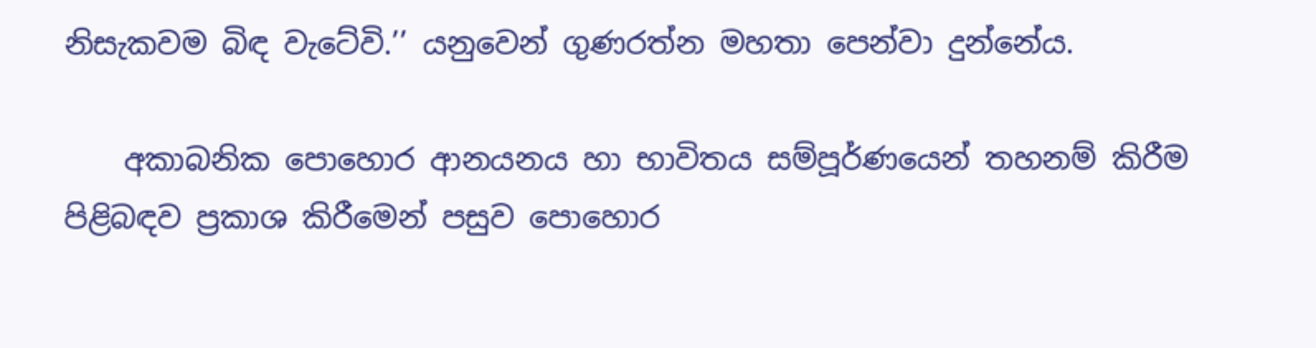නිසැකවම බිඳ වැටේවි.’’ යනුවෙන් ගුණරත්න මහතා පෙන්වා දුන්නේය.

    අකාබනික පොහොර ආනයනය හා භාවිතය සම්පූර්ණයෙන් තහනම් කිරීම පිළිබඳව ප්‍රකාශ කිරීමෙන් පසුව පොහොර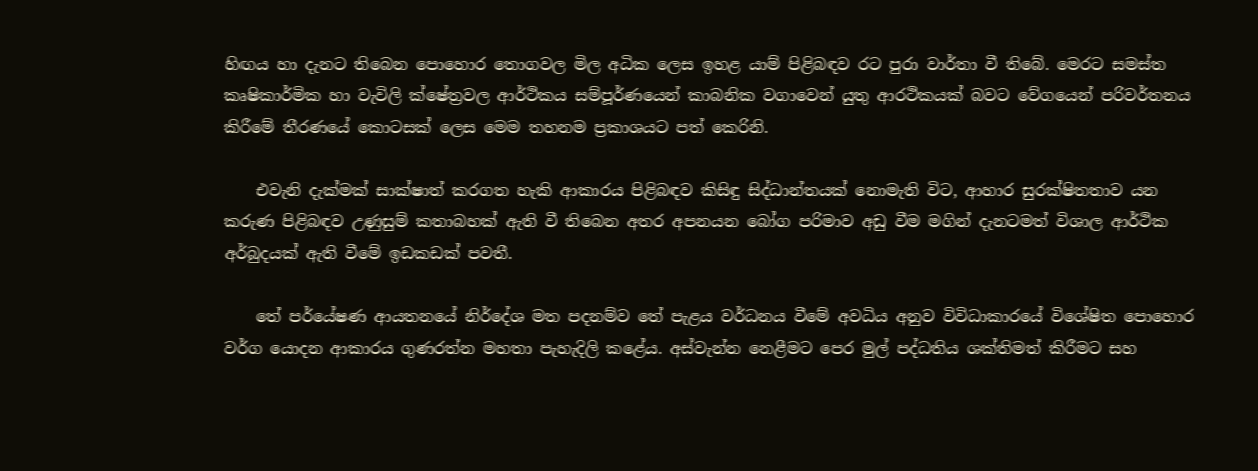හිඟය හා දැනට තිබෙන පොහොර තොගවල මිල අධික ලෙස ඉහළ යාම් පිළිබඳව රට පුරා වාර්තා වී තිබේ. මෙරට සමස්ත කෘෂිකාර්මික හා වැවිලි ක්ෂේත්‍රවල ආර්ථිකය සම්පූර්ණයෙන් කාබනික වගාවෙන් යුතු ආරථිකයක් බවට වේගයෙන් පරිවර්තනය කිරීමේ තීරණයේ කොටසක් ලෙස මෙම තහනම ප්‍රකාශයට පත් කෙරිනි.

    එවැනි දැක්මක් සාක්ෂාත් කරගත හැකි ආකාරය පිළිබඳව කිසිඳු සිද්ධාන්තයක් නොමැති විට, ආහාර සුරක්ෂිතතාව යන කරුණ පිළිබඳව උණුසුම් කතාබහක් ඇති වී තිබෙන අතර අපනයන බෝග පරිමාව අඩු වීම මගින් දැනටමත් විශාල ආර්ථික අර්බුදයක් ඇති වීමේ ඉඩකඩක් පවතී.

    තේ පර්යේෂණ ආයතනයේ නිර්දේශ මත පදනම්ව තේ පැළය වර්ධනය වීමේ අවධිය අනුව විවිධාකාරයේ විශේෂිත පොහොර වර්ග යොදන ආකාරය ගුණරත්න මහතා පැහැදිලි කළේය. අස්වැන්න නෙළීමට පෙර මුල් පද්ධතිය ශක්තිමත් කිරීමට සහ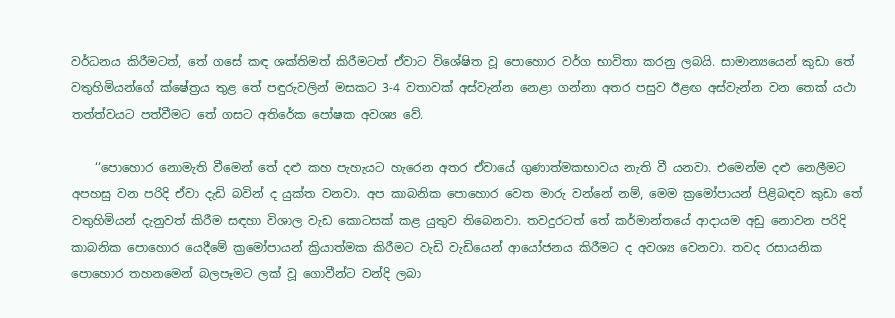වර්ධනය කිරීමටත්, තේ ගසේ කඳ ශක්තිමත් කිරීමටත් ඒවාට විශේෂිත වූ පොහොර වර්ග භාවිතා කරනු ලබයි. සාමාන්‍යයෙන් කුඩා තේ වතුහිමියන්ගේ ක්ෂේත්‍රය තුළ තේ පඳුරුවලින් මසකට 3-4 වතාවක් අස්වැන්න නෙළා ගන්නා අතර පසුව ඊළඟ අස්වැන්න වන තෙක් යථා තත්ත්වයට පත්වීමට තේ ගසට අතිරේක පෝෂක අවශ්‍ය වේ.

    ‘‘පොහොර නොමැති වීමෙන් තේ දළු කහ පැහැයට හැරෙන අතර ඒවායේ ගුණාත්මකභාවය නැති වී යනවා. එමෙන්ම දළු නෙලීමට අපහසු වන පරිදි ඒවා දැඩි බවින් ද යුක්ත වනවා. අප කාබනික පොහොර වෙත මාරු වන්නේ නම්, මෙම ක්‍රමෝපායන් පිළිබඳව කුඩා තේ වතුහිමියන් දැනුවත් කිරීම සඳහා විශාල වැඩ කොටසක් කළ යුතුව තිබෙනවා. තවදුරටත් තේ කර්මාන්තයේ ආදායම අඩු නොවන පරිදි කාබනික පොහොර යෙදීමේ ක්‍රමෝපායන් ක්‍රියාත්මක කිරීමට වැඩි වැඩියෙන් ආයෝජනය කිරීමට ද අවශ්‍ය වෙනවා. තවද රසායනික පොහොර තහනමෙන් බලපෑමට ලක් වූ ගොවීන්ට වන්දි ලබා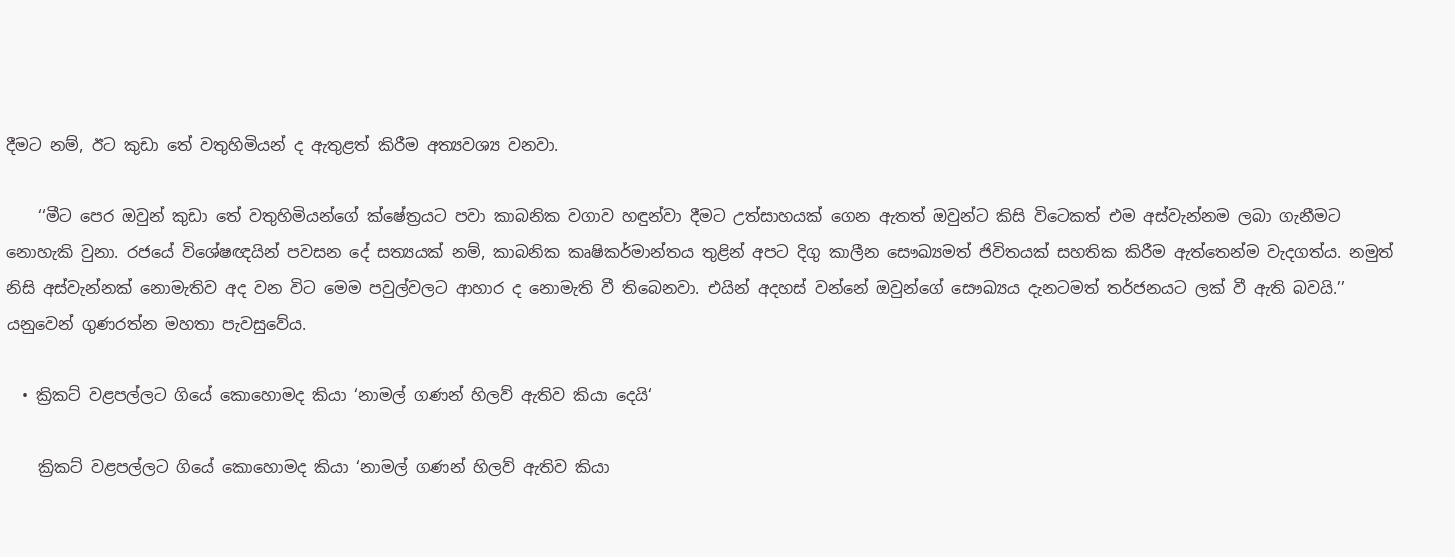දීමට නම්, ඊට කුඩා තේ වතුහිමියන් ද ඇතුළත් කිරීම අත්‍යවශ්‍ය වනවා.

    ‘‘මීට පෙර ඔවුන් කුඩා තේ වතුහිමියන්ගේ ක්ෂේත්‍රයට පවා කාබනික වගාව හඳුන්වා දීමට උත්සාහයක් ගෙන ඇතත් ඔවුන්ට කිසි විටෙකත් එම අස්වැන්නම ලබා ගැනීමට නොහැකි වුනා. රජයේ විශේෂඥයින් පවසන දේ සත්‍යයක් නම්, කාබනික කෘෂිකර්මාන්තය තුළින් අපට දිගු කාලීන සෞඛ්‍යමත් ජිවිතයක් සහතික කිරීම ඇත්තෙන්ම වැදගත්ය. නමුත් නිසි අස්වැන්නක් නොමැතිව අද වන විට මෙම පවුල්වලට ආහාර ද නොමැති වී තිබෙනවා. එයින් අදහස් වන්නේ ඔවුන්ගේ සෞඛ්‍යය දැනටමත් තර්ජනයට ලක් වී ඇති බවයි.’’ යනුවෙන් ගුණරත්න මහතා පැවසුවේය.

  • ක්‍රිකට් වළපල්ලට ගියේ කොහොමද කියා ‘නාමල් ගණන් හිලව් ඇතිව කියා දෙයි‘

    ක්‍රිකට් වළපල්ලට ගියේ කොහොමද කියා ‘නාමල් ගණන් හිලව් ඇතිව කියා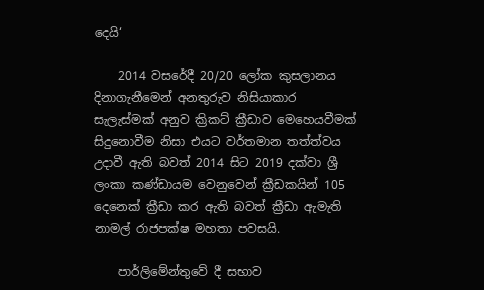දෙයි‘

    2014 වසරේදී 20/20 ලෝක කුසලානය දිනාගැනීමෙන් අනතුරුව නිසියාකාර සැලැස්මක් අනුව ක්‍රිකට් ක්‍රීඩාව මෙහෙයවීමක් සිදුනොවීම නිසා එයට වර්තමාන තත්ත්වය උදාවී ඇති බවත් 2014 සිට 2019 දක්වා ශ්‍රී ලංකා කණ්ඩායම වෙනුවෙන් ක්‍රීඩකයින් 105 දෙනෙක් ක්‍රීඩා කර ඇති බවත් ක්‍රීඩා ඇමැති නාමල් රාජපක්ෂ මහතා පවසයි.

    පාර්ලිමේන්තුවේ දී සභාව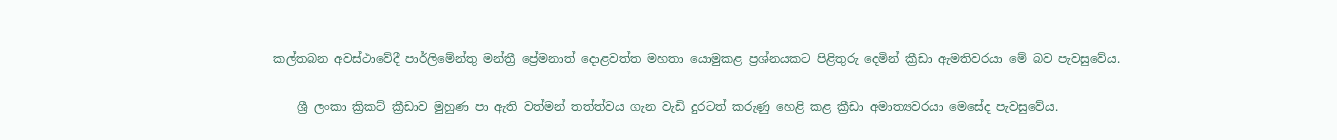කල්තබන අවස්ථාවේදී පාර්ලිමේන්තු මන්ත්‍රී ප්‍රේමනාත් දොළවත්ත මහතා යොමුකළ ප්‍රශ්නයකට පිළිතුරු දෙමින් ක්‍රීඩා ඇමතිවරයා මේ බව පැවසුවේය.

    ශ්‍රී ලංකා ක්‍රිකට් ක්‍රීඩාව මුහුණ පා ඇති වත්මන් තත්ත්වය ගැන වැඩි දුරටත් කරුණු හෙළි කළ ක්‍රීඩා අමාත්‍යවරයා මෙසේද පැවසුවේය.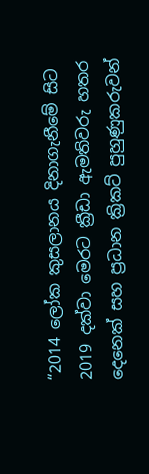“2014 ලෝක කුසලානය දිනාගැනීමේ සිට 2019 දක්වා මෙරට ක්‍රීඩා ඇමතිවරු හතර දෙනෙක් සහ ප්‍රධාන ක්‍රිකට් පුහුණුකරුවන්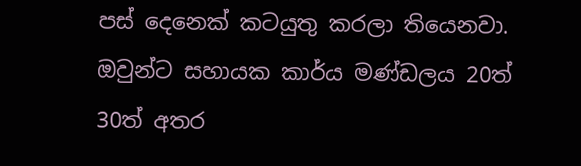පස් දෙනෙක් කටයුතු කරලා තියෙනවා. ඔවුන්ට සහායක කාර්ය මණ්ඩලය 20ත් 30ත් අතර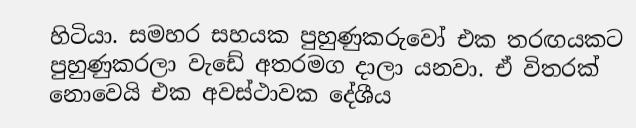හිටියා. සමහර සහයක පුහුණුකරුවෝ එක තරඟයකට පුහුණුකරලා වැඩේ අතරමග දාලා යනවා. ඒ විතරක් නොවෙයි එක අවස්ථාවක දේශීය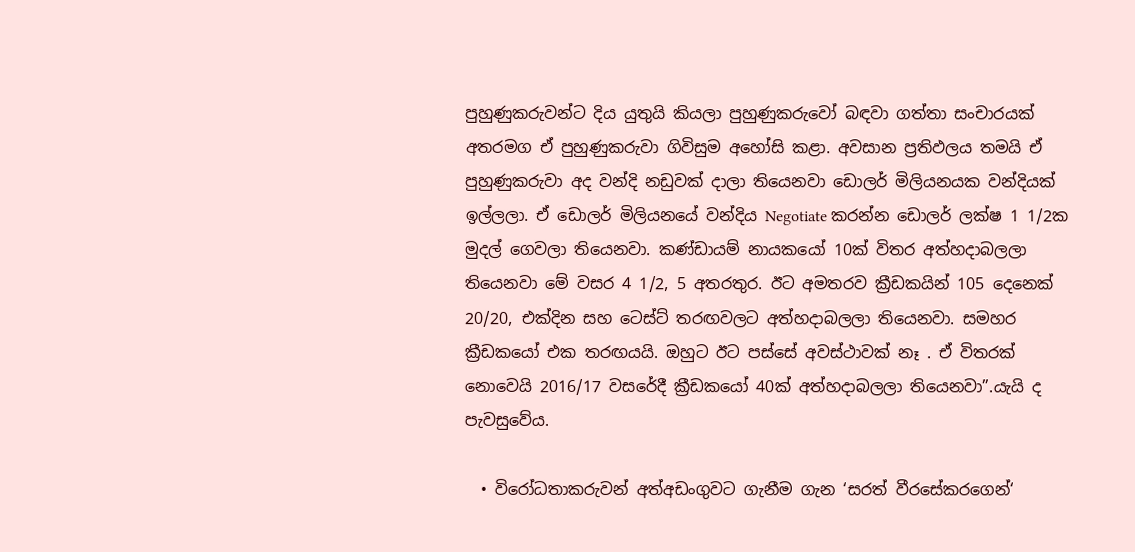පුහුණුකරුවන්ට දිය යුතුයි කියලා පුහුණුකරුවෝ බඳවා ගත්තා සංචාරයක් අතරමග ඒ පුහුණුකරුවා ගිවිසුම අහෝසි කළා. අවසාන ප්‍රතිඵලය තමයි ඒ පුහුණුකරුවා අද වන්දි නඩුවක් දාලා තියෙනවා ඩොලර් මිලියනයක වන්දියක් ඉල්ලලා. ඒ ඩොලර් මිලියනයේ වන්දිය Negotiate කරන්න ඩොලර් ලක්ෂ 1 1/2ක මුදල් ගෙවලා තියෙනවා. කණ්ඩායම් නායකයෝ 10ක් විතර අත්හදාබලලා තියෙනවා මේ වසර 4 1/2, 5 අතරතුර. ඊට අමතරව ක්‍රීඩකයින් 105 දෙනෙක් 20/20, එක්දින සහ ටෙස්ට් තරඟවලට අත්හදාබලලා තියෙනවා. සමහර ක්‍රීඩකයෝ එක තරඟයයි. ඔහුට ඊට පස්සේ අවස්ථාවක් නෑ . ඒ විතරක් නොවෙයි 2016/17 වසරේදී ක්‍රීඩකයෝ 40ක් අත්හදාබලලා තියෙනවා”.යැයි ද පැවසුවේය.

  • විරෝධතාකරුවන් අත්අඩංගුවට ගැනීම ගැන ‘සරත් වීරසේකරගෙන්‘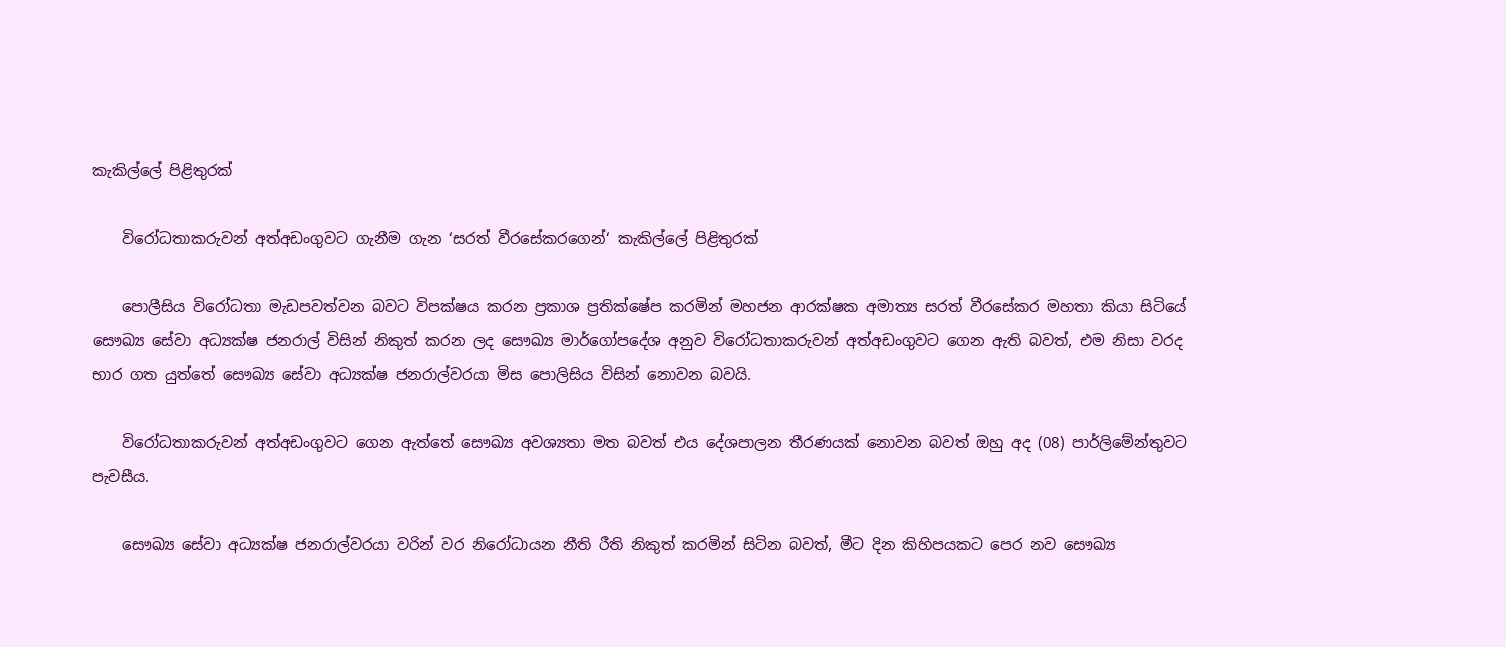කැකිල්ලේ පිළිතුරක්

    විරෝධතාකරුවන් අත්අඩංගුවට ගැනීම ගැන ‘සරත් වීරසේකරගෙන්‘ කැකිල්ලේ පිළිතුරක්

    පොලීසිය විරෝධතා මැඩපවත්වන බවට විපක්ෂය කරන ප්‍රකාශ ප්‍රතික්ෂේප කරමින් මහජන ආරක්ෂක අමාත්‍ය සරත් වීරසේකර මහතා කියා සිටියේ සෞඛ්‍ය සේවා අධ්‍යක්ෂ ජනරාල් විසින් නිකුත් කරන ලද සෞඛ්‍ය මාර්ගෝපදේශ අනුව විරෝධතාකරුවන් අත්අඩංගුවට ගෙන ඇති බවත්, එම නිසා වරද භාර ගත යුත්තේ සෞඛ්‍ය සේවා අධ්‍යක්ෂ ජනරාල්වරයා මිස පොලිසිය විසින් නොවන බවයි.

    විරෝධතාකරුවන් අත්අඩංගුවට ගෙන ඇත්තේ සෞඛ්‍ය අවශ්‍යතා මත බවත් එය දේශපාලන තීරණයක් නොවන බවත් ඔහු අද (08) පාර්ලිමේන්තුවට පැවසීය.

    සෞඛ්‍ය සේවා අධ්‍යක්ෂ ජනරාල්වරයා වරින් වර නිරෝධායන නීති රීති නිකුත් කරමින් සිටින බවත්, මීට දින කිහිපයකට පෙර නව සෞඛ්‍ය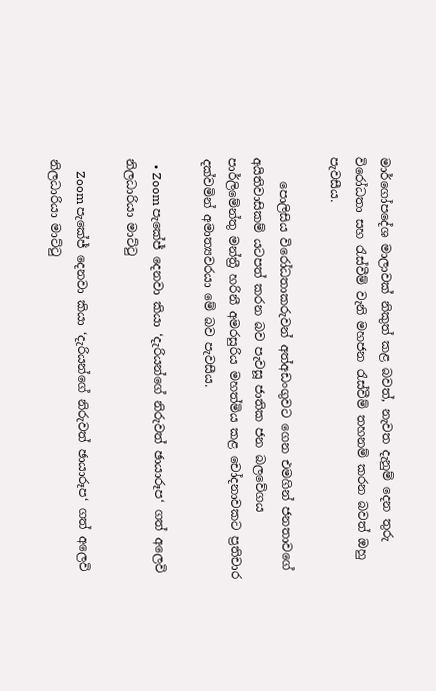මාර්ගෝපදේශ මාලාවක් නිකුත් කළ බවත්, නැවත දැනුම් දෙන තුරු විරෝධතා සහ රැස්වීම් වැනි මහජන රැස්වීම් තහනම් කරන බවත් ඔහු පැවසීය.

    පොලිසිය විරෝධතාකරුවන් අත්අඩංගුවට ගෙන එමගින් ජනතාවගේ අයිතිවාසිකම් යටපත් කරන බව පැවසූ ජාතික ජන බලවේගය පාර්ලිමේන්තු මන්ත්‍රී හරිනී අමරසුරිය මහත්මිය කළ චෝදනාවකට ප්‍රතිචාර දක්වමින් අමාත්‍යවරයා මේ බව පැවසීය.

  • Zoom පැකේජ් දෙනවා කියා ‘දැරියන්ගේ නිරුවත් ඡායාරූප‘ ගත් අලෙවි නිලධාරියා මාට්ටු

    Zoom පැකේජ් දෙනවා කියා ‘දැරියන්ගේ නිරුවත් ඡායාරූප‘ ගත් අලෙවි නිලධාරියා මාට්ටු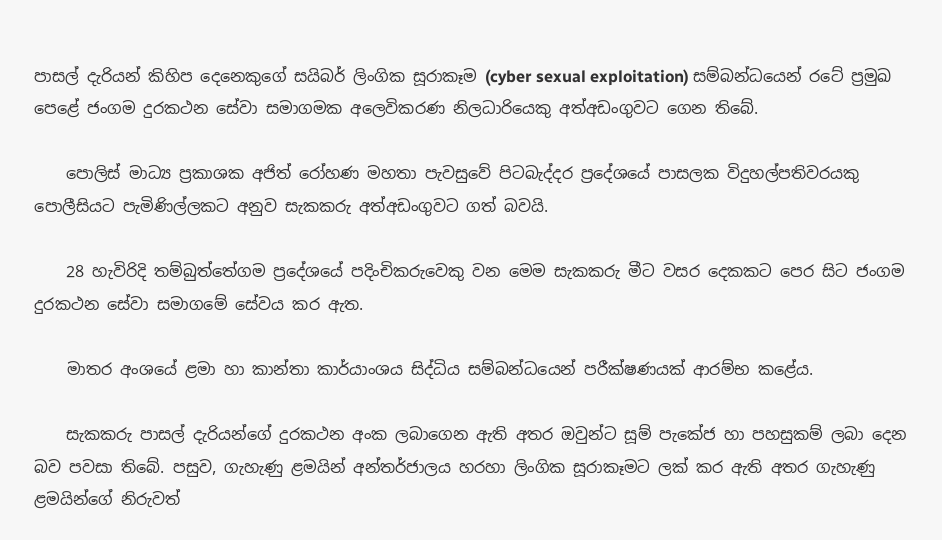පාසල් දැරියන් කිහිප දෙනෙකුගේ සයිබර් ලිංගික සූරාකෑම (cyber sexual exploitation) සම්බන්ධයෙන් රටේ ප්‍රමුඛ පෙළේ ජංගම දුරකථන සේවා සමාගමක අලෙවිකරණ නිලධාරියෙකු අත්අඩංගුවට ගෙන තිබේ.

    පොලිස් මාධ්‍ය ප්‍රකාශක අජිත් රෝහණ මහතා පැවසුවේ පිටබැද්දර ප්‍රදේශයේ පාසලක විදුහල්පතිවරයකු පොලීසියට පැමිණිල්ලකට අනුව සැකකරු අත්අඩංගුවට ගත් බවයි.

    28 හැවිරිදි තම්බුත්තේගම ප්‍රදේශයේ පදිංචිකරුවෙකු වන මෙම සැකකරු මීට වසර දෙකකට පෙර සිට ජංගම දුරකථන සේවා සමාගමේ සේවය කර ඇත.

    මාතර අංශයේ ළමා හා කාන්තා කාර්යාංශය සිද්ධිය සම්බන්ධයෙන් පරීක්ෂණයක් ආරම්භ කළේය.

    සැකකරු පාසල් දැරියන්ගේ දුරකථන අංක ලබාගෙන ඇති අතර ඔවුන්ට සූම් පැකේජ හා පහසුකම් ලබා දෙන බව පවසා තිබේ. පසුව, ගැහැණු ළමයින් අන්තර්ජාලය හරහා ලිංගික සූරාකෑමට ලක් කර ඇති අතර ගැහැණු ළමයින්ගේ නිරුවත්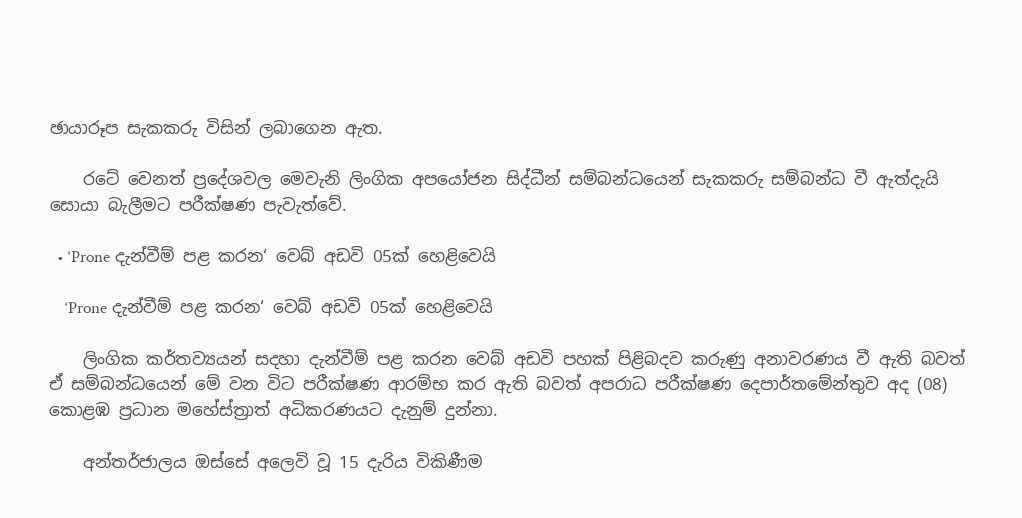ඡායාරූප සැකකරු විසින් ලබාගෙන ඇත.

    රටේ වෙනත් ප්‍රදේශවල මෙවැනි ලිංගික අපයෝජන සිද්ධීන් සම්බන්ධයෙන් සැකකරු සම්බන්ධ වී ඇත්දැයි සොයා බැලීමට පරීක්ෂණ පැවැත්වේ.

  • ‘Prone දැන්වීම් පළ කරන‘ වෙබ් අඩවි 05ක් හෙළිවෙයි

    ‘Prone දැන්වීම් පළ කරන‘ වෙබ් අඩවි 05ක් හෙළිවෙයි

    ලිංගික කර්තව්‍යයන් සදහා දැන්වීම් පළ කරන වෙබ් අඩවි පහක් පිළිබදව කරුණු අනාවරණය වී ඇති බවත් ඒ සම්බන්ධයෙන් මේ වන විට පරීක්ෂණ ආරම්භ කර ඇති බවත් අපරාධ පරීක්ෂණ දෙපාර්තමේන්තුව අද (08) කොළඹ ප්‍රධාන මහේස්ත්‍රාත් අධිකරණයට දැනුම් දුන්නා.

    අන්තර්ජාලය ඔස්සේ අලෙවි වූ 15 දැරිය විකිණීම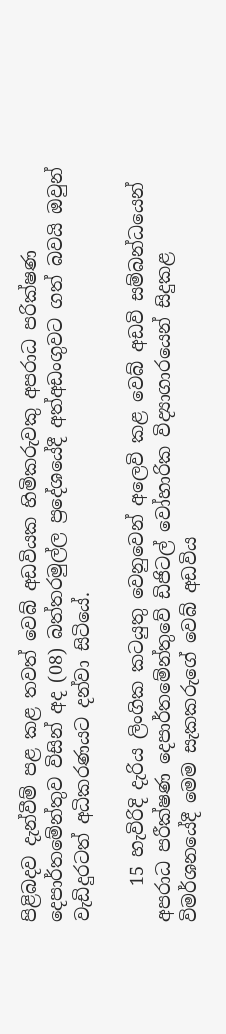පිළිබදව දැන්වීම් පළ කළ තවත් වෙබ් අඩවියක හිමිකරුවකු අපරාධ පරික්ෂණ දෙපාර්තමේන්තුව විසින් අද (08) බත්තරමුල්ල ප්‍රදේශයේදී අත්අඩංගුවට ගත් බවයි ඔවුන් වැඩිදුරටත් අධිකරණයට දන්වා සිටියේ.

    15 හැවිරිදි දැරිය ලිංගික කටයුතු වෙනුවෙන් අලෙවි කළ වෙබ් අඩවි සම්බන්ධයෙන් අපරාධ පරීක්ෂණ දෙපාර්තමේන්තුවේ ඩිජිටල් වෝහාරික විද්‍යාගාරයෙන් සිදුකළ විමර්ශනයේදී මෙම සැකකරුගේ වෙබ් අඩවිය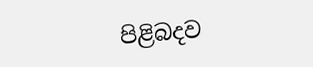පිළිබදව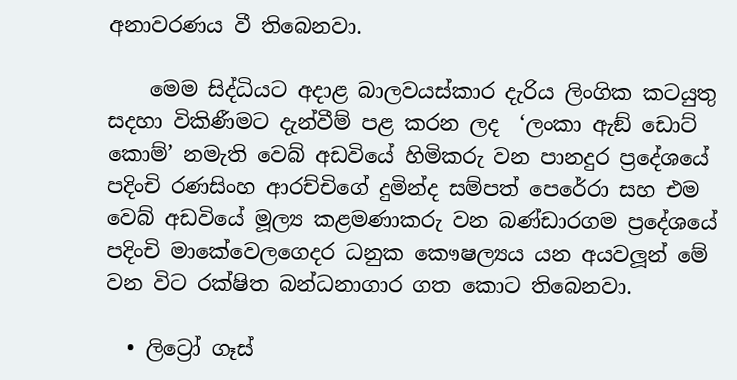අනාවරණය වී තිබෙනවා.

    මෙම සිද්ධියට අදාළ බාලවයස්කාර දැරිය ලිංගික කටයුතු සදහා විකිණීමට දැන්වීම් පළ කරන ලද  ‘ලංකා ඇඞ් ඩොට් කොම්’ නමැති වෙබ් අඩවියේ හිමිකරු වන පානදුර ප්‍රදේශයේ පදිංචි රණසිංහ ආරච්චිගේ දුමින්ද සම්පත් පෙරේරා සහ එම වෙබ් අඩවියේ මූල්‍ය කළමණාකරු වන බණ්ඩාරගම ප්‍රදේශයේ පදිංචි මාකේවෙලගෙදර ධනුක කෞෂල්‍යය යන අයවලූන් මේ වන විට රක්ෂිත බන්ධනාගාර ගත කොට තිබෙනවා.

  • ලිට්‍රෝ ගෑස්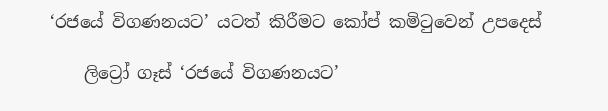‘රජයේ විගණනයට’ යටත් කිරීමට කෝප් කමිටුවෙන් උපදෙස්

    ලිට්‍රෝ ගෑස් ‘රජයේ විගණනයට’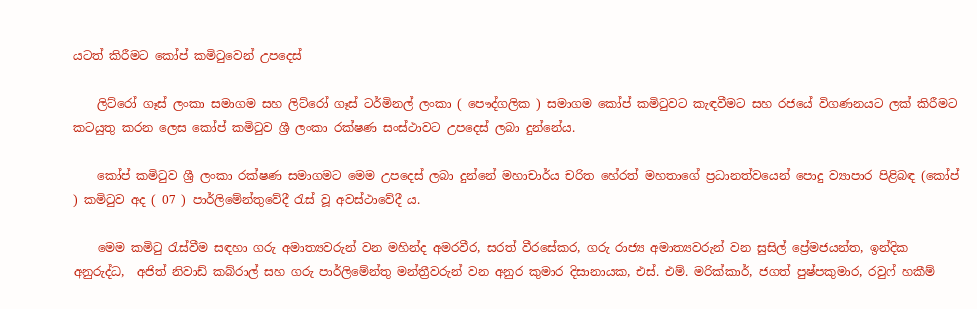යටත් කිරීමට කෝප් කමිටුවෙන් උපදෙස්

    ලිට්රෝ ගෑස් ලංකා සමාගම සහ ලිට්රෝ ගෑස් ටර්මිනල් ලංකා ( පෞද්ගලික ) සමාගම කෝප් කමිටුවට කැඳවීමට සහ රජයේ විගණනයට ලක් කිරීමට කටයුතු කරන ලෙස කෝප් කමිටුව ශ්‍රී ලංකා රක්ෂණ සංස්ථාවට උපදෙස් ලබා දුන්නේය.

    කෝප් කමිටුව ශ්‍රී ලංකා රක්ෂණ සමාගමට මෙම උපදෙස් ලබා දුන්නේ මහාචාර්ය චරිත හේරත් මහතාගේ ප්‍රධානත්වයෙන් පොදු ව්‍යාපාර පිළිබඳ (කෝප් ) කමිටුව අද ( 07 ) පාර්ලිමේන්තුවේදී රැස් වූ අවස්ථාවේදී ය.

    මෙම කමිටු රැස්වීම සඳහා ගරු අමාත්‍යවරුන් වන මහින්ද අමරවීර, සරත් වීරසේකර, ගරු රාජ්‍ය අමාත්‍යවරුන් වන සුසිල් ප්‍රේමජයන්ත, ඉන්දික අනුරුද්ධ,  අජිත් නිවාඩ් කබ්රාල් සහ ගරු පාර්ලිමේන්තු මන්ත්‍රීවරුන් වන අනුර කුමාර දිසානායක, එස්. එම්. මරික්කාර්, ජගත් පුෂ්පකුමාර, රවුෆ් හකීම්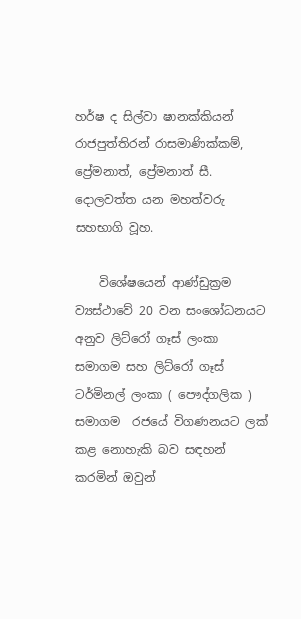හර්ෂ ද සිල්වා ෂානක්කියන් රාජපුත්තිරන් රාසමාණික්කම්, ප්‍රේමනාත්, ප්‍රේමනාත් සී. දොලවත්ත යන මහත්වරු සහභාගි වූහ.

    විශේෂයෙන් ආණ්ඩුක්‍රම ව්‍යස්ථාවේ 20 වන සංශෝධනයට අනුව ලිට්රෝ ගෑස් ලංකා සමාගම සහ ලිට්රෝ ගෑස් ටර්මිනල් ලංකා ( පෞද්ගලික ) සමාගම  රජයේ විගණනයට ලක් කළ නොහැකි බව සඳහන් කරමින් ඔවුන්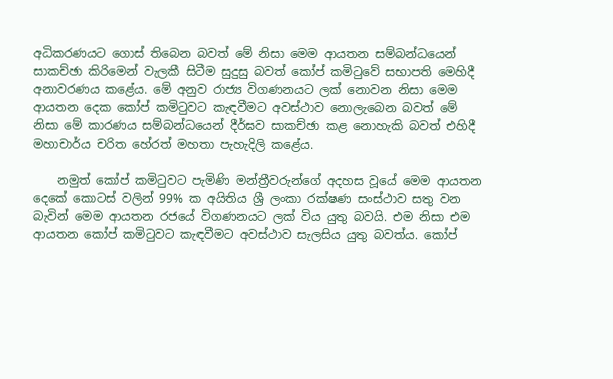අධිකරණයට ගොස් තිබෙන බවත් මේ නිසා මෙම ආයතන සම්බන්ධයෙන් සාකච්ඡා කිරිමෙන් වැලකී සිටීම සුදුසු බවත් කෝප් කමිටුවේ සභාපති මෙහිදී අනාවරණය කළේය. මේ අනුව රාජ්‍ය විගණනයට ලක් නොවන නිසා මෙම ආයතන දෙක කෝප් කමිටුවට කැඳවීමට අවස්ථාව නොලැබෙන බවත් මේ නිසා මේ කාරණය සම්බන්ධයෙන් දීර්ඝව සාකච්ඡා කළ නොහැකි බවත් එහිදී මහාචාර්ය චරිත හේරත් මහතා පැහැදිලි කළේය.

    නමුත් කෝප් කමිටුවට පැමිණි මන්ත්‍රීවරුන්ගේ අදහස වූයේ මෙම ආයතන දෙකේ කොටස් වලින් 99% ක අයිතිය ශ්‍රී ලංකා රක්ෂණ සංස්ථාව සතු වන බැවින් මෙම ආයතන රජයේ විගණනයට ලක් විය යුතු බවයි. එම නිසා එම ආයතන කෝප් කමිටුවට කැඳවීමට අවස්ථාව සැලසිය යුතු බවත්ය. කෝප්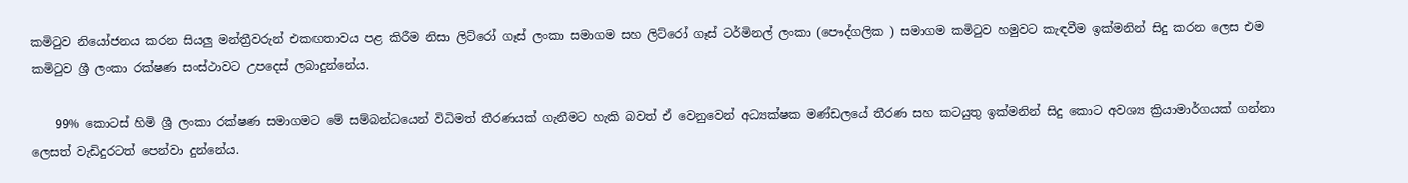කමිටුව නියෝජනය කරන සියලු මන්ත්‍රීවරුන් එකඟතාවය පළ කිරීම නිසා ලිට්රෝ ගෑස් ලංකා සමාගම සහ ලිට්රෝ ගෑස් ටර්මිනල් ලංකා (පෞද්ගලික ) සමාගම කමිටුව හමුවට කැඳවීම ඉක්මනින් සිදු කරන ලෙස එම කමිටුව ශ්‍රී ලංකා රක්ෂණ සංස්ථාවට උපදෙස් ලබාදුන්නේය.

    99% කොටස් හිමි ශ්‍රී ලංකා රක්ෂණ සමාගමට මේ සම්බන්ධයෙන් විධිමත් තීරණයක් ගැනීමට හැකි බවත් ඒ වෙනුවෙන් අධ්‍යක්ෂක මණ්ඩලයේ තීරණ සහ කටයුතු ඉක්මනින් සිදු කොට අවශ්‍ය ක්‍රියාමාර්ගයක් ගන්නා ලෙසත් වැඩිදුරටත් පෙන්වා දුන්නේය.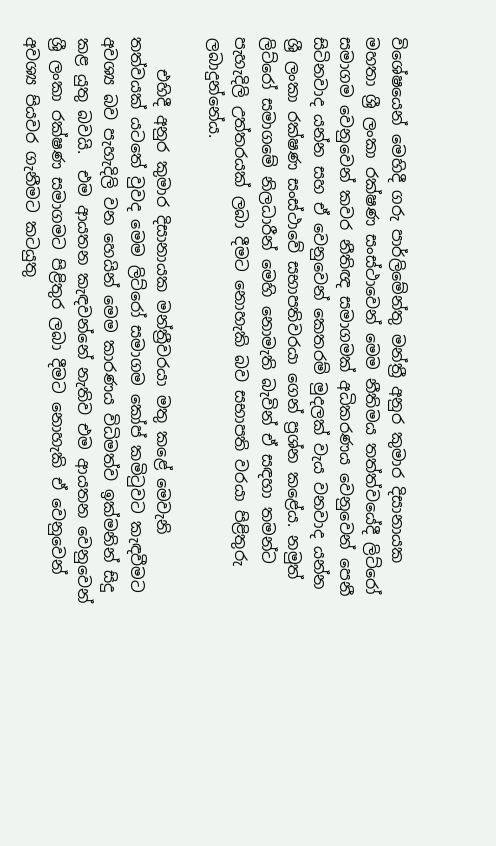විශේෂයෙන් මෙහිදී ගරු පාර්ලිමේන්තු මන්ත්‍රී අනුර කුමාර දිසානායක මහතා ශ්‍රී ලංකා රක්ෂණ සංස්ථාවෙන් මෙම නීතිමය තත්ත්වයේදී ලිට්රෝ සමාගම වෙනුවෙන් කවර නීතිඥ සමාගමක් අධිකරණය වෙනුවෙන් පෙනී සිටිනවාද යන්න සහ ඒ වෙනුවෙන් කෙතරම් මුදලක් වැය වනවාද යන්න ශ්‍රී ලංකා රක්ෂණ සංස්ථාවේ සභාපතිවරයා ගෙන් ප්‍රශ්න කළේය. නමුත් ලිට්රෝ සමාගමේ නිලධාරීන් මෙහි නොමැති බැවින් ඒ සඳහා තමන්ට පැහැදිලි උත්තරයක් ලබා දීමට නොහැකි බව සභාපති වරයා පිළිතුරු ලබාදුන්නේය.

    එහිදී අනුර කුමාර දිසානායක මන්ත්‍රීවරයා මතු කළේ මෙවැනි තත්වයක් යටතේ වුවද මෙම ලිට්රෝ සමාගම කෝප් කමිටුවට කැඳවීමට අවශ්‍ය බව පැහැදිලි වන හෙයින් මෙම කාරණය විධිමත්ව ඉක්මනින් සිදු කළ යුතු බවයි.  එම ආයතන කැඳවන්නේ නැතිව එම ආයතන වෙනුවෙන් ශ්‍රී ලංකා රක්ෂණ සමාගමට පිළිතුර ලබා දීමට නොහැකි ඒ වෙනුවෙන් අවශ්‍ය පියවර ගැනීමට කටයුතු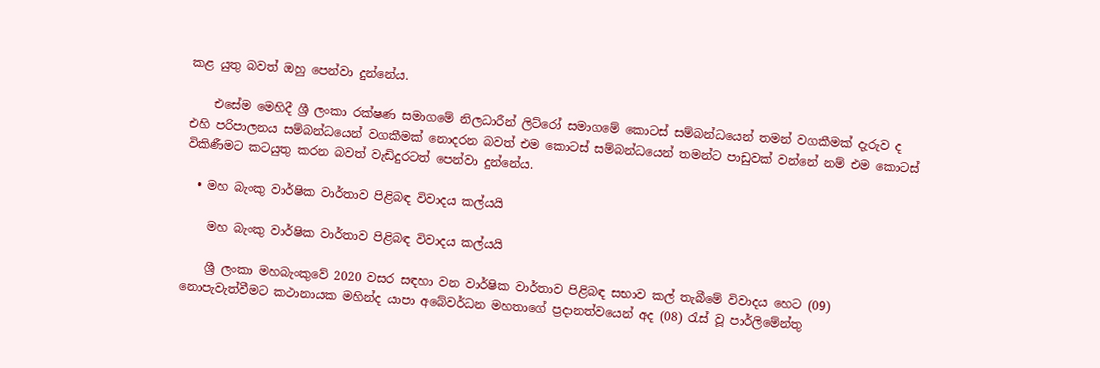කළ යුතු බවත් ඔහු පෙන්වා දුන්නේය.

    එසේම මෙහිදී ශ්‍රී ලංකා රක්ෂණ සමාගමේ නිලධාරීන් ලිට්රෝ සමාගමේ කොටස් සම්බන්ධයෙන් තමන් වගකීමක් දැරුව ද එහි පරිපාලනය සම්බන්ධයෙන් වගකීමක් නොදරන බවත් එම කොටස් සම්බන්ධයෙන් තමන්ට පාඩුවක් වන්නේ නම් එම කොටස් විකිණීමට කටයුතු කරන බවත් වැඩිදුරටත් පෙන්වා දුන්නේය.

  • මහ බැංකු වාර්ෂික වාර්තාව පිළිබඳ විවාදය කල්යයි

    මහ බැංකු වාර්ෂික වාර්තාව පිළිබඳ විවාදය කල්යයි

    ශ්‍රී ලංකා මහබැංකුවේ 2020 වසර සඳහා වන වාර්ෂික වාර්තාව පිළිබඳ සභාව කල් තැබීමේ විවාදය හෙට (09) නොපැවැත්වීමට කථානායක මහින්ද යාපා අබේවර්ධන මහතාගේ ප්‍රදානත්වයෙන් අද (08) රැස් වූ පාර්ලිමේන්තු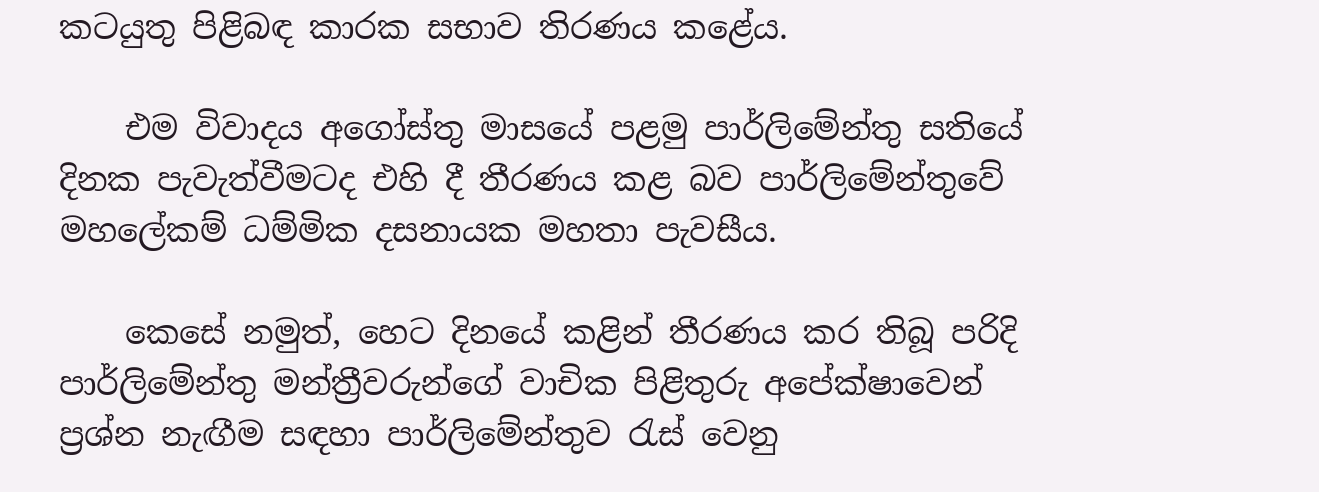කටයුතු පිළිබඳ කාරක සභාව තිරණය කළේය.

    එම විවාදය අගෝස්තු මාසයේ පළමු පාර්ලිමේන්තු සතියේ දිනක පැවැත්වීමටද එහි දී තීරණය කළ බව පාර්ලිමේන්තුවේ මහලේකම් ධම්මික දසනායක මහතා පැවසීය.

    කෙසේ නමුත්, හෙට දිනයේ කළින් තීරණය කර තිබූ පරිදි පාර්ලිමේන්තු මන්ත්‍රීවරුන්ගේ වාචික පිළිතුරු අපේක්ෂාවෙන් ප්‍රශ්න නැඟීම සඳහා පාර්ලිමේන්තුව රැස් වෙනු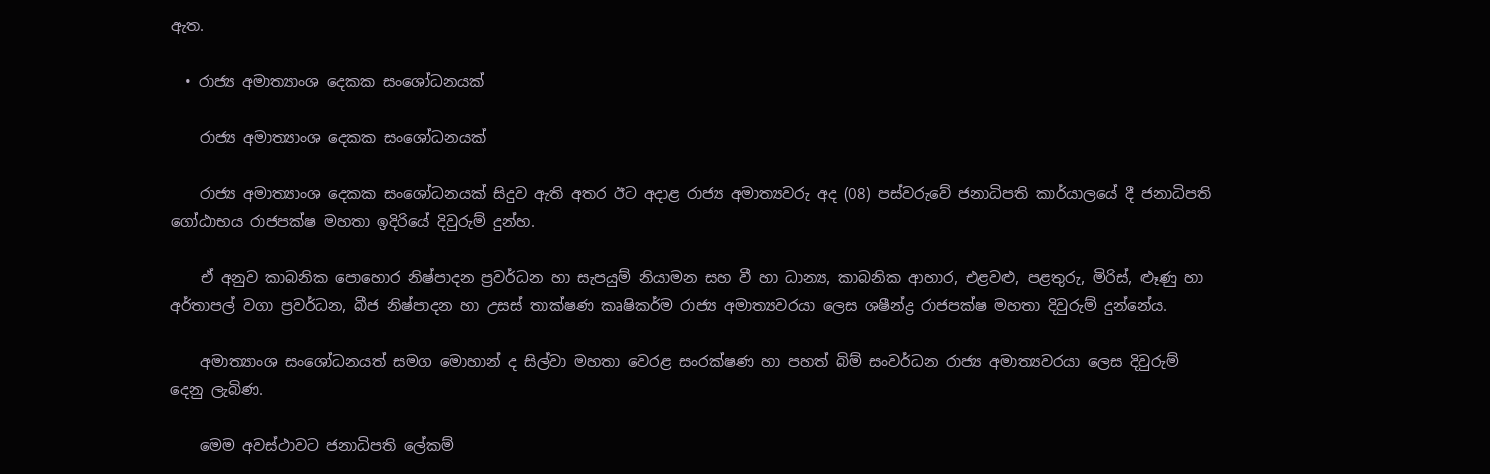ඇත.

  • රාජ්‍ය අමාත්‍යාංශ දෙකක සංශෝධනයක්

    රාජ්‍ය අමාත්‍යාංශ දෙකක සංශෝධනයක්

    රාජ්‍ය අමාත්‍යාංශ දෙකක සංශෝධනයක් සිදුව ඇති අතර ඊට අදාළ රාජ්‍ය අමාත්‍යවරු අද (08) පස්වරුවේ ජනාධිපති කාර්යාලයේ දී ජනාධිපති ගෝඨාභය රාජපක්ෂ මහතා ඉදිරියේ දිවුරුම් දුන්හ.

    ඒ අනුව කාබනික පොහොර නිෂ්පාදන ප්‍රවර්ධන හා සැපයුම් නියාමන සහ වී හා ධාන්‍ය, කාබනික ආහාර, එළවළු, පළතුරු, මිරිස්, ළූණු හා අර්තාපල් වගා ප්‍රවර්ධන, බීජ නිෂ්පාදන හා උසස් තාක්ෂණ කෘෂිකර්ම රාජ්‍ය අමාත්‍යවරයා ලෙස ශෂීන්ද්‍ර රාජපක්ෂ මහතා දිවුරුම් දුන්නේය.

    අමාත්‍යාංශ සංශෝධනයත් සමග මොහාන් ද සිල්වා මහතා වෙරළ සංරක්ෂණ හා පහත් බිම් සංවර්ධන රාජ්‍ය අමාත්‍යවරයා ලෙස දිවුරුම් දෙනු ලැබිණ.

    මෙම අවස්ථාවට ජනාධිපති ලේකම්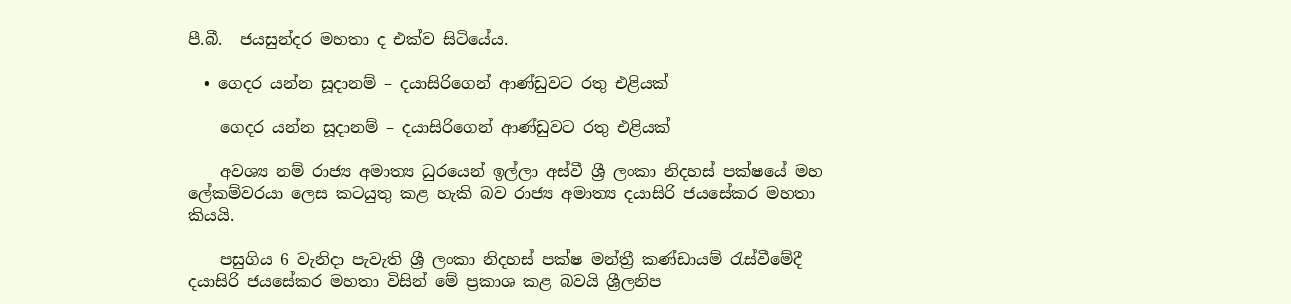පී.බී.  ජයසුන්දර මහතා ද එක්ව සිටියේය.

  • ගෙදර යන්න සූදානම් – දයාසිරිගෙන් ආණ්ඩුවට රතු එළියක්

    ගෙදර යන්න සූදානම් – දයාසිරිගෙන් ආණ්ඩුවට රතු එළියක්

    අවශ්‍ය නම් රාජ්‍ය අමාත්‍ය ධුරයෙන් ඉල්ලා අස්වී ශ්‍රී ලංකා නිදහස් පක්ෂයේ මහ ලේකම්වරයා ලෙස කටයුතු කළ හැකි බව රාජ්‍ය අමාත්‍ය දයාසිරි ජයසේකර මහතා කියයි.

    පසුගිය 6 වැනිදා පැවැති ශ්‍රී ලංකා නිදහස් පක්ෂ මන්ත්‍රී කණ්ඩායම් රැස්වීමේදී දයාසිරි ජයසේකර මහතා විසින් මේ ප්‍රකාශ කළ බවයි ශ්‍රීලනිප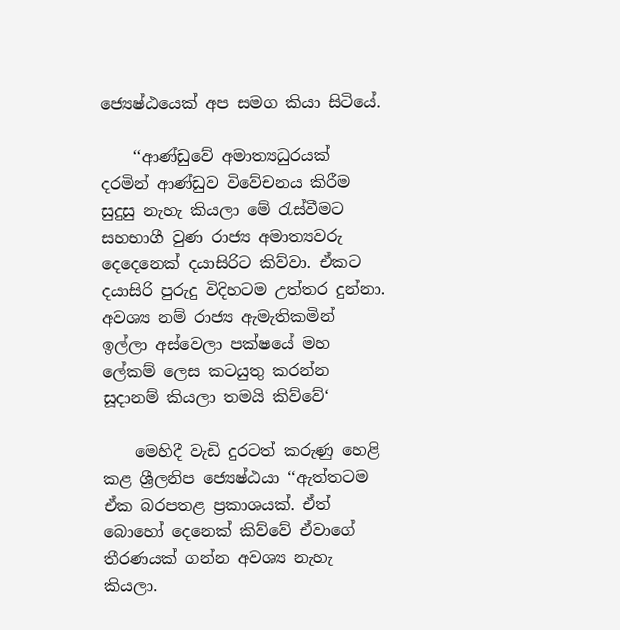ජ්‍යෙෂ්ඨයෙක් අප සමග කියා සිටියේ.

    ‘‘ආණ්ඩුවේ අමාත්‍යධුරයක් දරමින් ආණ්ඩුව විවේචනය කිරීම සුදුසු නැහැ කියලා මේ රැස්වීමට සහභාගී වුණ රාජ්‍ය අමාත්‍යවරු දෙදෙනෙක් දයාසිරිට කිව්වා. ඒකට දයාසිරි පුරුදු විදිහටම උත්තර දුන්නා. අවශ්‍ය නම් රාජ්‍ය ඇමැතිකමින් ඉල්ලා අස්වෙලා පක්ෂයේ මහ ලේකම් ලෙස කටයුතු කරන්න සූදානම් කියලා තමයි කිව්වේ‘

    මෙහිදී වැඩි දුරටත් කරුණු හෙළි කළ ශ්‍රීලනිප ජ්‍යෙෂ්ඨයා ‘‘ඇත්තටම ඒක බරපතළ ප්‍රකාශයක්. ඒත් බොහෝ දෙනෙක් කිව්වේ ඒවාගේ තීරණයක් ගන්න අවශ්‍ය නැහැ කියලා.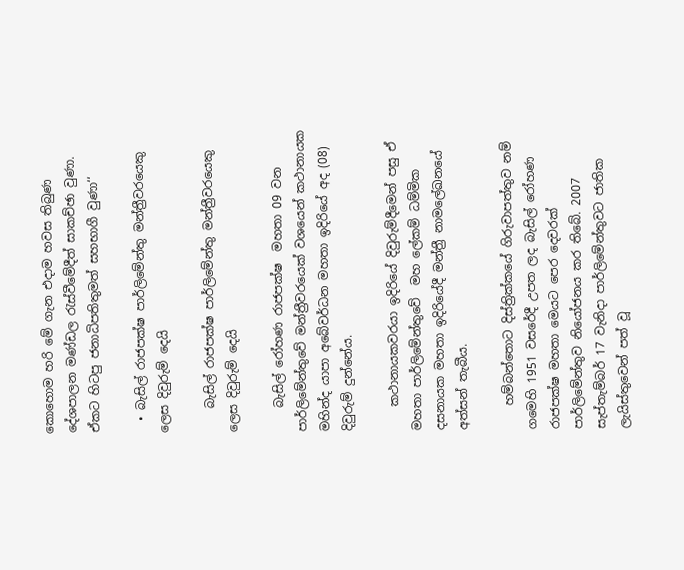කොහොම හරි මේ ගැන එදාම හවස තිබුණ දේශපාලන මණ්ඩල රැස්වීමේදීත් සාකච්ඡා වුණා. ඒකට හිටපු ජනාධිපතිතුමත් සහභාගී වුණා‘‘

  • බැසිල් රාජපක්ෂ පාර්ලිමේන්තු මන්ත්‍රීවරයෙකු ලෙස දිවුරුම් දෙයි

    බැසිල් රාජපක්ෂ පාර්ලිමේන්තු මන්ත්‍රීවරයෙකු ලෙස දිවුරුම් දෙයි

    බැසිල් රෝහණ රාජපක්ෂ  මහතා 09 වන පාර්ලිමේන්තුවේ මන්ත්‍රීවරයෙක් වශයෙන් කථානායක මහින්ද යාපා අබේවර්ධන මහතා ඉදිරියේ අද (08) දිවුරුම් දුන්නේය.

    කථානායකවරයා ඉදිරියේ දිවුරුම්දීමෙන් පසු ඒ මහතා පාර්ලිමේන්තුවේ  මහ ලේකම් ධම්මික දසනායක මහතා ඉදිරියේදී මන්ත්‍රී නාමලේඛනයේ අත්සන් තැබීය.

    හම්බන්තොට දිස්ත්‍රික්කයේ ගිරුවාපත්තුව නම් ගමෙහි 1951 වසරේදී උපත ලද බැසිල් රෝහණ රාජපක්ෂ මහතා මෙයට පෙර දෙවරක් පාර්ලිමේන්තුව නියෝජනය කර තිබේ. 2007 සැප්තැම්බර් 17 වැනිදා පාර්ලිමේන්තුවට ජාතික ලැයිස්තුවෙන් පත් වූ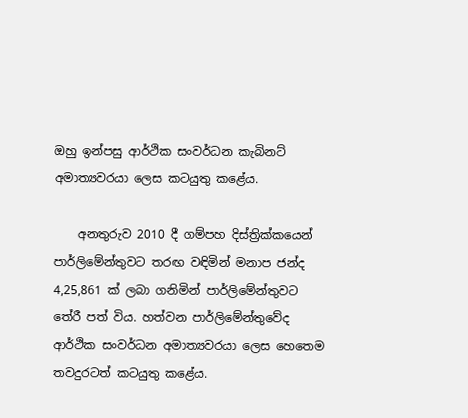ඔහු ඉන්පසු ආර්ථික සංවර්ධන කැබිනට් අමාත්‍යවරයා ලෙස කටයුතු කළේය.

    අනතුරුව 2010 දී ගම්පහ දිස්ත්‍රික්කයෙන් පාර්ලිමේන්තුවට තරඟ වඳිමින් මනාප ජන්ද 4,25,861 ක් ලබා ගනිමින් පාර්ලිමේන්තුවට තේරී පත් විය. හත්වන පාර්ලිමේන්තුවේද ආර්ථික සංවර්ධන අමාත්‍යවරයා ලෙස හෙතෙම තවදුරටත් කටයුතු කළේය.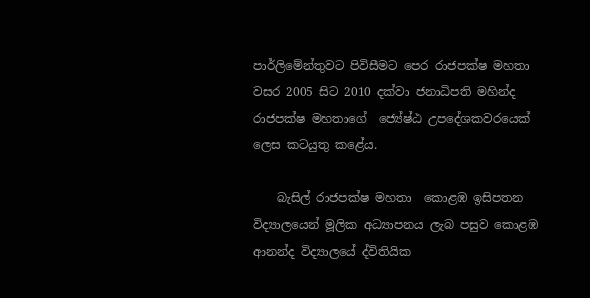පාර්ලිමේන්තුවට පිවිසීමට පෙර රාජපක්ෂ මහතා වසර 2005 සිට 2010 දක්වා ජනාධිපති මහින්ද රාජපක්ෂ මහතාගේ  ජ්‍යේෂ්ඨ උපදේශකවරයෙක් ලෙස කටයුතු කළේය.

    බැසිල් රාජපක්ෂ මහතා  කොළඹ ඉසිපතන විද්‍යාලයෙන් මූලික අධ්‍යාපනය ලැබ පසුව කොළඹ ආනන්ද විද්‍යාලයේ ද්විතියික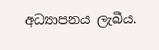අධ්‍යාපනය ලැබීය.